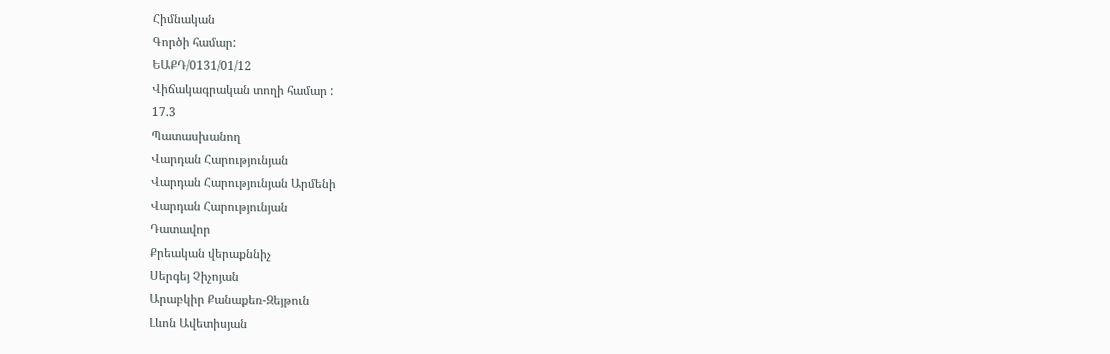Հիմնական
Գործի համար:
ԵԱՔԴ/0131/01/12
Վիճակագրական տողի համար :
17.3
Պատասխանող
Վարդան Հարությունյան
Վարդան Հարությունյան Արմենի
Վարդան Հարությունյան
Դատավոր
Քրեական վերաքննիչ
Սերգեյ Չիչոյան
Արաբկիր Քանաքեռ-Զեյթուն
Լևոն Ավետիսյան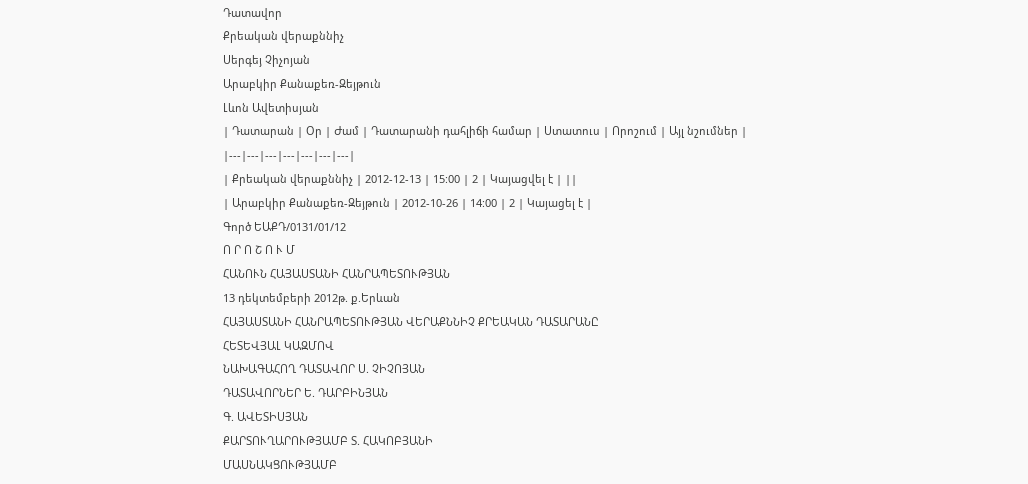Դատավոր
Քրեական վերաքննիչ
Սերգեյ Չիչոյան
Արաբկիր Քանաքեռ-Զեյթուն
Լևոն Ավետիսյան
| Դատարան | Օր | Ժամ | Դատարանի դահլիճի համար | Ստատուս | Որոշում | Այլ նշումներ |
|---|---|---|---|---|---|---|
| Քրեական վերաքննիչ | 2012-12-13 | 15:00 | 2 | Կայացվել է | ||
| Արաբկիր Քանաքեռ-Զեյթուն | 2012-10-26 | 14:00 | 2 | Կայացել է |
Գործ ԵԱՔԴ/0131/01/12
Ո Ր Ո Շ Ո Ւ Մ
ՀԱՆՈՒՆ ՀԱՅԱՍՏԱՆԻ ՀԱՆՐԱՊԵՏՈՒԹՅԱՆ
13 դեկտեմբերի 2012թ. ք.Երևան
ՀԱՅԱՍՏԱՆԻ ՀԱՆՐԱՊԵՏՈՒԹՅԱՆ ՎԵՐԱՔՆՆԻՉ ՔՐԵԱԿԱՆ ԴԱՏԱՐԱՆԸ
ՀԵՏԵՎՅԱԼ ԿԱԶՄՈՎ
ՆԱԽԱԳԱՀՈՂ ԴԱՏԱՎՈՐ Ս. ՉԻՉՈՅԱՆ
ԴԱՏԱՎՈՐՆԵՐ Ե. ԴԱՐԲԻՆՅԱՆ
Գ. ԱՎԵՏԻՍՅԱՆ
ՔԱՐՏՈՒՂԱՐՈՒԹՅԱՄԲ Տ. ՀԱԿՈԲՅԱՆԻ
ՄԱՍՆԱԿՑՈՒԹՅԱՄԲ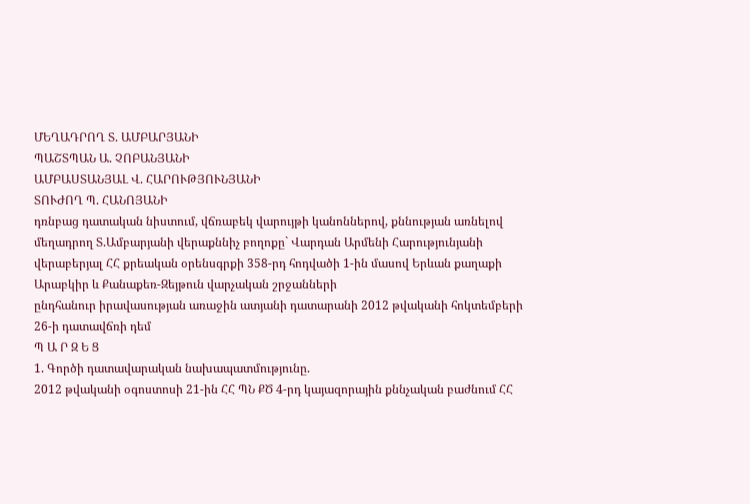ՄԵՂԱԴՐՈՂ Տ. ԱՄԲԱՐՅԱՆԻ
ՊԱՇՏՊԱՆ Ա. ՉՈԲԱՆՅԱՆԻ
ԱՄԲԱՍՏԱՆՅԱԼ Վ. ՀԱՐՈՒԹՅՈՒՆՅԱՆԻ
ՏՈՒԺՈՂ Պ. ՀԱՆՈՅԱՆԻ
դռնբաց դատական նիստում, վճռաբեկ վարույթի կանոններով, քննության առնելով մեղադրող Տ.Ամբարյանի վերաքննիչ բողոքը` Վարդան Արմենի Հարությունյանի վերաբերյալ ՀՀ քրեական օրենսգրքի 358-րդ հոդվածի 1-ին մասով Երևան քաղաքի Արաբկիր և Քանաքեռ-Զեյթուն վարչական շրջանների
ընդհանուր իրավասության առաջին ատյանի դատարանի 2012 թվականի հոկտեմբերի 26-ի դատավճռի դեմ
Պ Ա Ր Զ Ե Ց
1. Գործի դատավարական նախապատմությունը.
2012 թվականի օգոստոսի 21-ին ՀՀ ՊՆ ՔԾ 4-րդ կայազորային քննչական բաժնում ՀՀ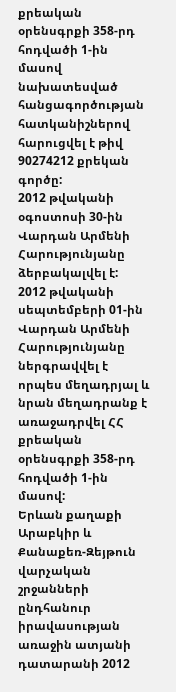քրեական օրենսգրքի 358-րդ հոդվածի 1-ին մասով նախատեսված հանցագործության հատկանիշներով հարուցվել է թիվ 90274212 քրեկան գործը:
2012 թվականի օգոստոսի 30-ին Վարդան Արմենի Հարությունյանը ձերբակալվել է:
2012 թվականի սեպտեմբերի 01-ին Վարդան Արմենի Հարությունյանը ներգրավվել է որպես մեղադրյալ և նրան մեղադրանք է առաջադրվել ՀՀ քրեական օրենսգրքի 358-րդ հոդվածի 1-ին մասով:
Երևան քաղաքի Արաբկիր և Քանաքեռ-Զեյթուն վարչական շրջանների ընդհանուր իրավասության առաջին ատյանի դատարանի 2012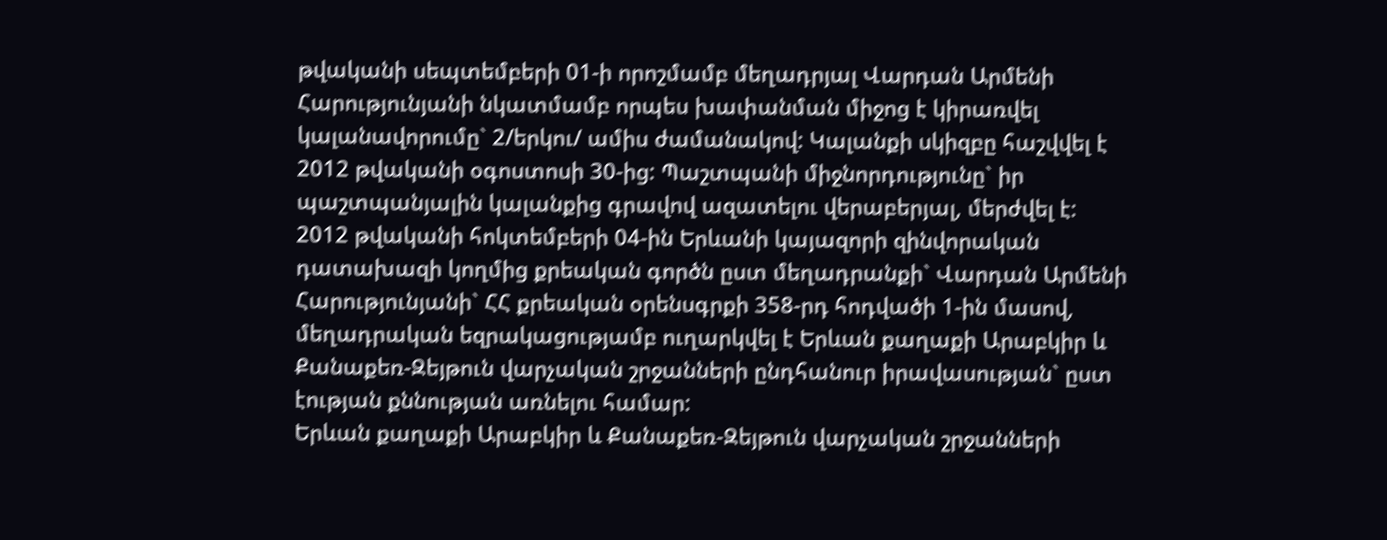թվականի սեպտեմբերի 01-ի որոշմամբ մեղադրյալ Վարդան Արմենի Հարությունյանի նկատմամբ որպես խափանման միջոց է կիրառվել կալանավորումը` 2/երկու/ ամիս ժամանակով: Կալանքի սկիզբը հաշվվել է 2012 թվականի օգոստոսի 30-ից: Պաշտպանի միջնորդությունը` իր պաշտպանյալին կալանքից գրավով ազատելու վերաբերյալ, մերժվել է:
2012 թվականի հոկտեմբերի 04-ին Երևանի կայազորի զինվորական դատախազի կողմից քրեական գործն ըստ մեղադրանքի` Վարդան Արմենի Հարությունյանի` ՀՀ քրեական օրենսգրքի 358-րդ հոդվածի 1-ին մասով, մեղադրական եզրակացությամբ ուղարկվել է Երևան քաղաքի Արաբկիր և Քանաքեռ-Զեյթուն վարչական շրջանների ընդհանուր իրավասության` ըստ էության քննության առնելու համար:
Երևան քաղաքի Արաբկիր և Քանաքեռ-Զեյթուն վարչական շրջանների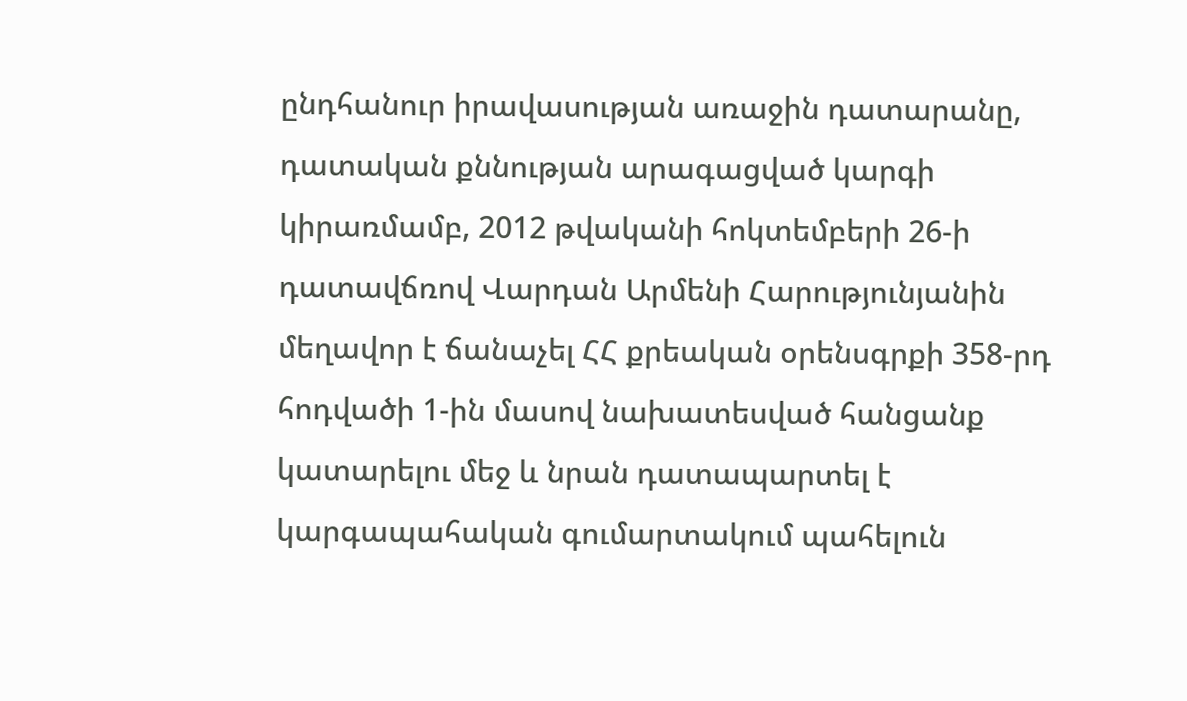ընդհանուր իրավասության առաջին դատարանը, դատական քննության արագացված կարգի կիրառմամբ, 2012 թվականի հոկտեմբերի 26-ի դատավճռով Վարդան Արմենի Հարությունյանին մեղավոր է ճանաչել ՀՀ քրեական օրենսգրքի 358-րդ հոդվածի 1-ին մասով նախատեսված հանցանք կատարելու մեջ և նրան դատապարտել է կարգապահական գումարտակում պահելուն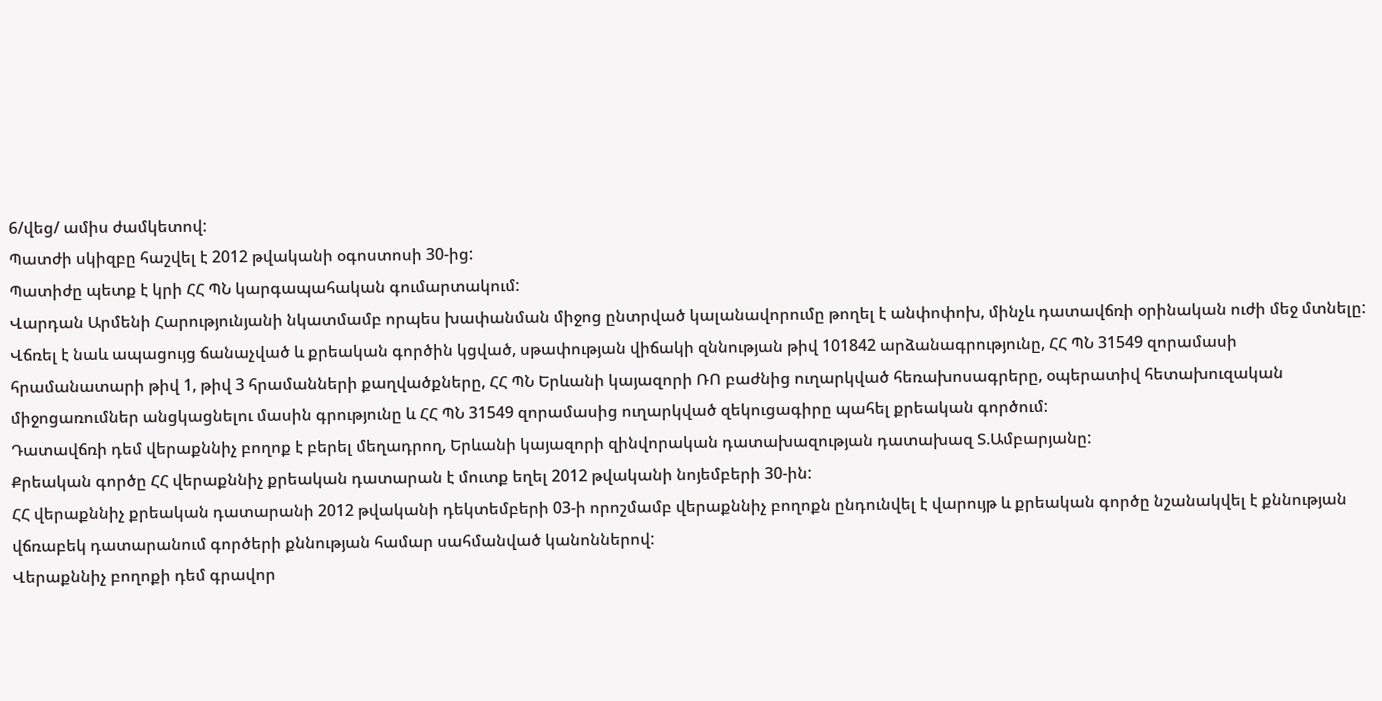6/վեց/ ամիս ժամկետով:
Պատժի սկիզբը հաշվել է 2012 թվականի օգոստոսի 30-ից:
Պատիժը պետք է կրի ՀՀ ՊՆ կարգապահական գումարտակում:
Վարդան Արմենի Հարությունյանի նկատմամբ որպես խափանման միջոց ընտրված կալանավորումը թողել է անփոփոխ, մինչև դատավճռի օրինական ուժի մեջ մտնելը:
Վճռել է նաև ապացույց ճանաչված և քրեական գործին կցված, սթափության վիճակի զննության թիվ 101842 արձանագրությունը, ՀՀ ՊՆ 31549 զորամասի հրամանատարի թիվ 1, թիվ 3 հրամանների քաղվածքները, ՀՀ ՊՆ Երևանի կայազորի ՌՈ բաժնից ուղարկված հեռախոսագրերը, օպերատիվ հետախուզական միջոցառումներ անցկացնելու մասին գրությունը և ՀՀ ՊՆ 31549 զորամասից ուղարկված զեկուցագիրը պահել քրեական գործում:
Դատավճռի դեմ վերաքննիչ բողոք է բերել մեղադրող, Երևանի կայազորի զինվորական դատախազության դատախազ Տ.Ամբարյանը:
Քրեական գործը ՀՀ վերաքննիչ քրեական դատարան է մուտք եղել 2012 թվականի նոյեմբերի 30-ին:
ՀՀ վերաքննիչ քրեական դատարանի 2012 թվականի դեկտեմբերի 03-ի որոշմամբ վերաքննիչ բողոքն ընդունվել է վարույթ և քրեական գործը նշանակվել է քննության վճռաբեկ դատարանում գործերի քննության համար սահմանված կանոններով:
Վերաքննիչ բողոքի դեմ գրավոր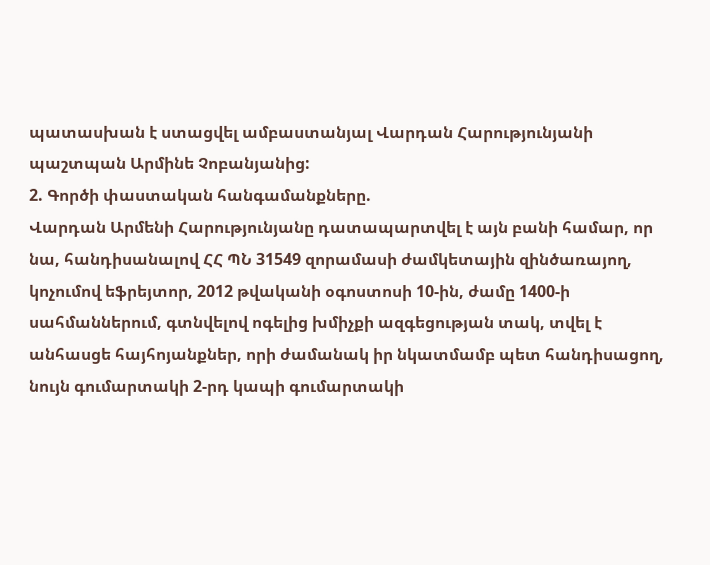պատասխան է ստացվել ամբաստանյալ Վարդան Հարությունյանի պաշտպան Արմինե Չոբանյանից:
2. Գործի փաստական հանգամանքները.
Վարդան Արմենի Հարությունյանը դատապարտվել է այն բանի համար, որ նա, հանդիսանալով ՀՀ ՊՆ 31549 զորամասի ժամկետային զինծառայող, կոչումով եֆրեյտոր, 2012 թվականի օգոստոսի 10-ին, ժամը 1400-ի սահմաններում, գտնվելով ոգելից խմիչքի ազգեցության տակ, տվել է անհասցե հայհոյանքներ, որի ժամանակ իր նկատմամբ պետ հանդիսացող, նույն գումարտակի 2-րդ կապի գումարտակի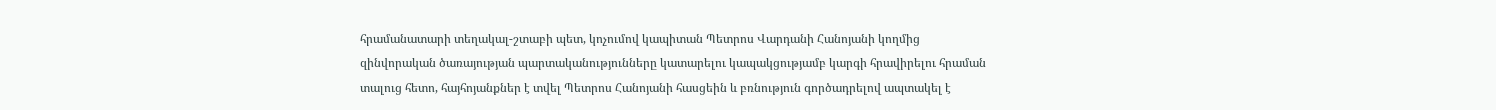հրամանատարի տեղակալ-շտաբի պետ, կոչումով կապիտան Պետրոս Վարդանի Հանոյանի կողմից զինվորական ծառայության պարտականությունները կատարելու կապակցությամբ կարգի հրավիրելու հրաման տալուց հետո, հայհոյանքներ է տվել Պետրոս Հանոյանի հասցեին և բռնություն գործադրելով ապտակել է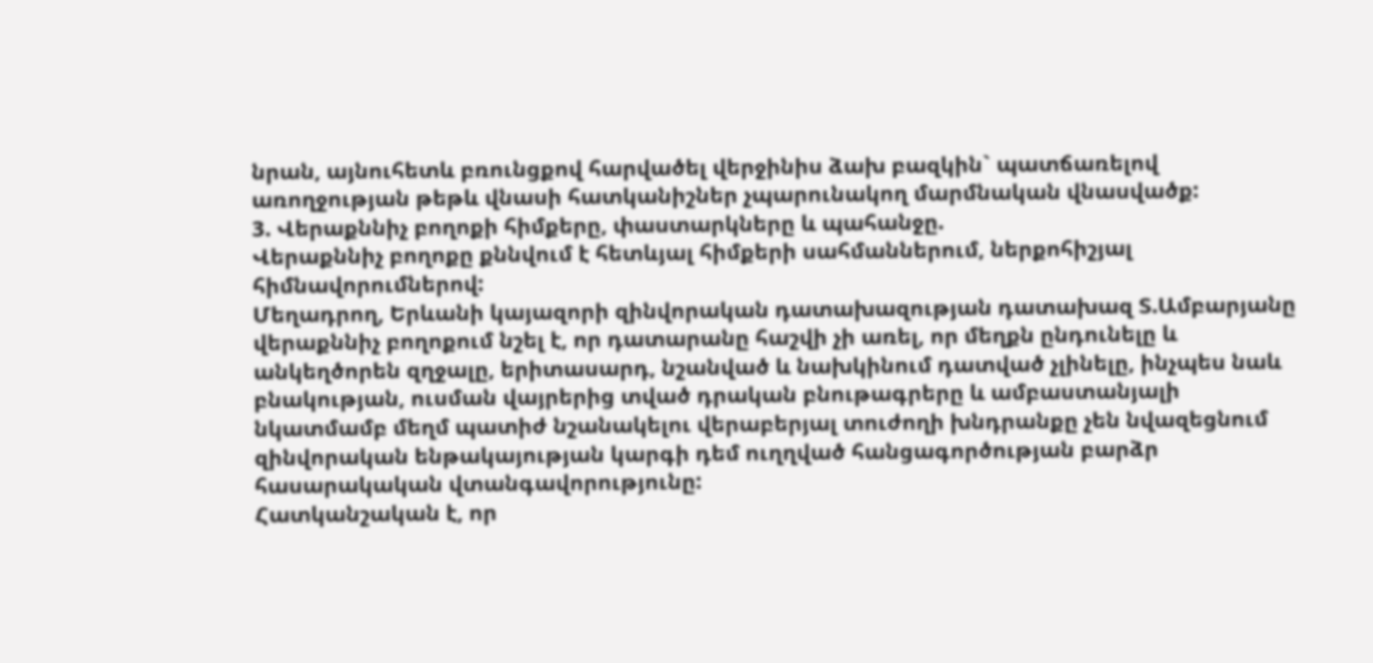նրան, այնուհետև բռունցքով հարվածել վերջինիս ձախ բազկին` պատճառելով առողջության թեթև վնասի հատկանիշներ չպարունակող մարմնական վնասվածք:
3. Վերաքննիչ բողոքի հիմքերը, փաստարկները և պահանջը.
Վերաքննիչ բողոքը քննվում է հետևյալ հիմքերի սահմաններում, ներքոհիշյալ հիմնավորումներով:
Մեղադրող, Երևանի կայազորի զինվորական դատախազության դատախազ Տ.Ամբարյանը վերաքննիչ բողոքում նշել է, որ դատարանը հաշվի չի առել, որ մեղքն ընդունելը և անկեղծորեն զղջալը, երիտասարդ, նշանված և նախկինում դատված չլինելը, ինչպես նաև բնակության, ուսման վայրերից տված դրական բնութագրերը և ամբաստանյալի նկատմամբ մեղմ պատիժ նշանակելու վերաբերյալ տուժողի խնդրանքը չեն նվազեցնում զինվորական ենթակայության կարգի դեմ ուղղված հանցագործության բարձր հասարակական վտանգավորությունը:
Հատկանշական է, որ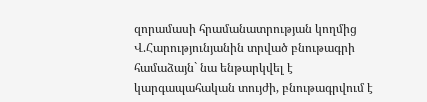զորամասի հրամանատրության կողմից Վ.Հարությունյանին տրված բնութագրի համաձայն` նա ենթարկվել է կարգապահական տույժի, բնութագրվում է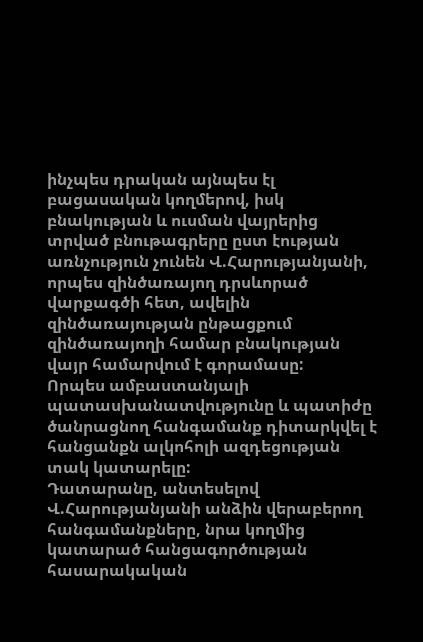ինչպես դրական այնպես էլ բացասական կողմերով, իսկ բնակության և ուսման վայրերից տրված բնութագրերը ըստ էության առնչություն չունեն Վ.Հարությանյանի, որպես զինծառայող դրսևորած վարքագծի հետ, ավելին զինծառայության ընթացքում զինծառայողի համար բնակության վայր համարվում է գորամասը:
Որպես ամբաստանյալի պատասխանատվությունը և պատիժը ծանրացնող հանգամանք դիտարկվել է հանցանքն ալկոհոլի ազդեցության տակ կատարելը:
Դատարանը, անտեսելով Վ.Հարությանյանի անձին վերաբերող հանգամանքները, նրա կողմից կատարած հանցագործության հասարակական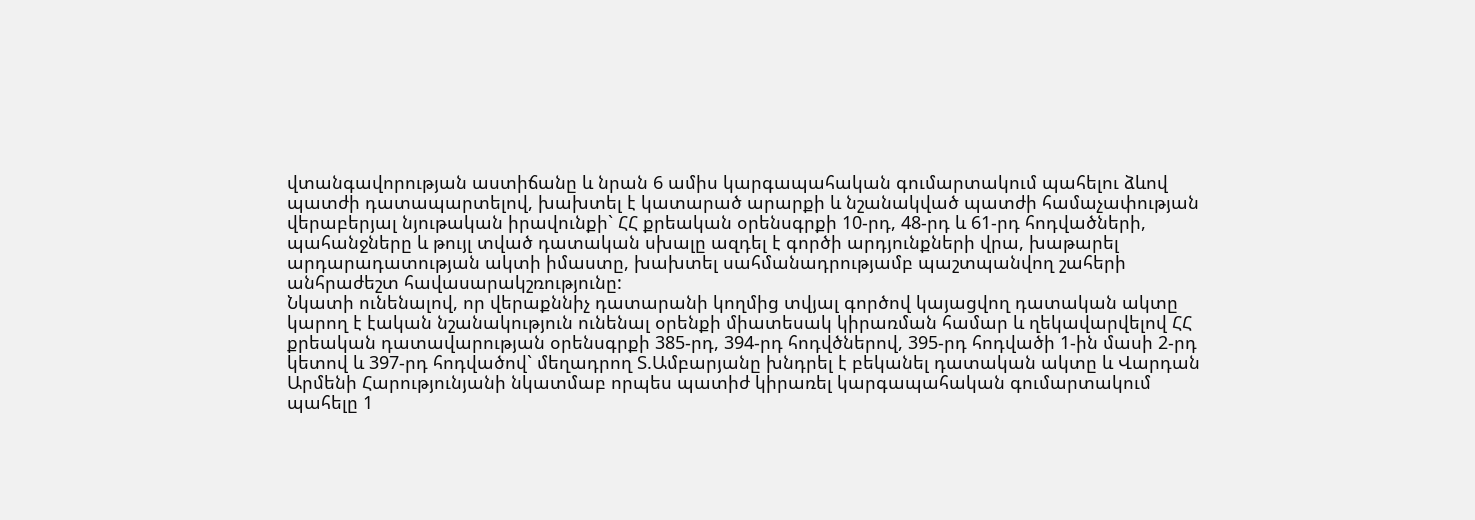վտանգավորության աստիճանը և նրան 6 ամիս կարգապահական գումարտակում պահելու ձևով պատժի դատապարտելով, խախտել է կատարած արարքի և նշանակված պատժի համաչափության վերաբերյալ նյութական իրավունքի` ՀՀ քրեական օրենսգրքի 10-րդ, 48-րդ և 61-րդ հոդվածների, պահանջները և թույլ տված դատական սխալը ազդել է գործի արդյունքների վրա, խաթարել արդարադատության ակտի իմաստը, խախտել սահմանադրությամբ պաշտպանվող շահերի անհրաժեշտ հավասարակշռությունը:
Նկատի ունենալով, որ վերաքննիչ դատարանի կողմից տվյալ գործով կայացվող դատական ակտը կարող է էական նշանակություն ունենալ օրենքի միատեսակ կիրառման համար և ղեկավարվելով ՀՀ քրեական դատավարության օրենսգրքի 385-րդ, 394-րդ հոդվծներով, 395-րդ հոդվածի 1-ին մասի 2-րդ կետով և 397-րդ հոդվածով` մեղադրող Տ.Ամբարյանը խնդրել է բեկանել դատական ակտը և Վարդան Արմենի Հարությունյանի նկատմաբ որպես պատիժ կիրառել կարգապահական գումարտակում պահելը 1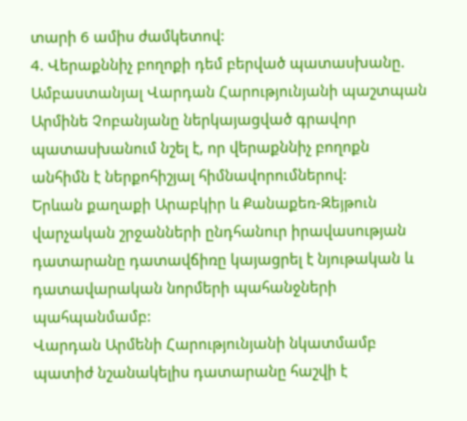տարի 6 ամիս ժամկետով:
4. Վերաքննիչ բողոքի դեմ բերված պատասխանը.
Ամբաստանյալ Վարդան Հարությունյանի պաշտպան Արմինե Չոբանյանը ներկայացված գրավոր պատասխանում նշել է, որ վերաքննիչ բողոքն անհիմն է ներքոհիշյալ հիմնավորումներով:
Երևան քաղաքի Արաբկիր և Քանաքեռ-Զեյթուն վարչական շրջանների ընդհանուր իրավասության դատարանը դատավճիռը կայացրել է նյութական և դատավարական նորմերի պահանջների պահպանմամբ:
Վարդան Արմենի Հարությունյանի նկատմամբ պատիժ նշանակելիս դատարանը հաշվի է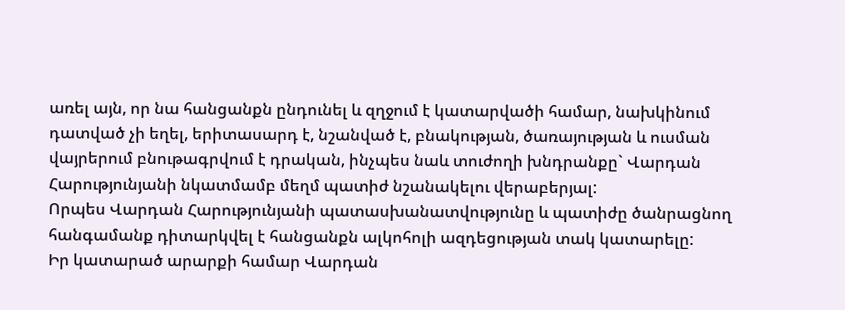առել այն, որ նա հանցանքն ընդունել և զղջում է կատարվածի համար, նախկինում դատված չի եղել, երիտասարդ է, նշանված է, բնակության, ծառայության և ուսման վայրերում բնութագրվում է դրական, ինչպես նաև տուժողի խնդրանքը` Վարդան Հարությունյանի նկատմամբ մեղմ պատիժ նշանակելու վերաբերյալ:
Որպես Վարդան Հարությունյանի պատասխանատվությունը և պատիժը ծանրացնող հանգամանք դիտարկվել է հանցանքն ալկոհոլի ազդեցության տակ կատարելը:
Իր կատարած արարքի համար Վարդան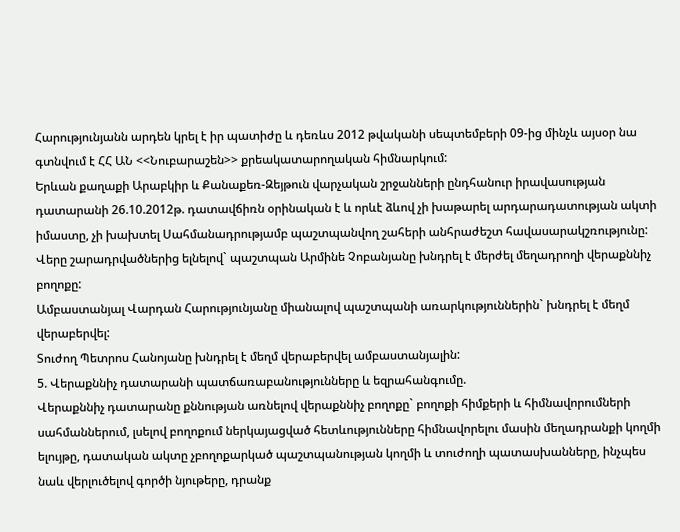Հարությունյանն արդեն կրել է իր պատիժը և դեռևս 2012 թվականի սեպտեմբերի 09-ից մինչև այսօր նա գտնվում է ՀՀ ԱՆ <<Նուբարաշեն>> քրեակատարողական հիմնարկում:
Երևան քաղաքի Արաբկիր և Քանաքեռ-Զեյթուն վարչական շրջանների ընդհանուր իրավասության դատարանի 26.10.2012թ. դատավճիռն օրինական է և որևէ ձևով չի խաթարել արդարադատության ակտի իմաստը, չի խախտել Սահմանադրությամբ պաշտպանվող շահերի անհրաժեշտ հավասարակշռությունը:
Վերը շարադրվածներից ելնելով` պաշտպան Արմինե Չոբանյանը խնդրել է մերժել մեղադրողի վերաքննիչ բողոքը:
Ամբաստանյալ Վարդան Հարությունյանը միանալով պաշտպանի առարկություններին` խնդրել է մեղմ վերաբերվել:
Տուժող Պետրոս Հանոյանը խնդրել է մեղմ վերաբերվել ամբաստանյալին:
5. Վերաքննիչ դատարանի պատճառաբանությունները և եզրահանգումը.
Վերաքննիչ դատարանը քննության առնելով վերաքննիչ բողոքը` բողոքի հիմքերի և հիմնավորումների սահմաններում, լսելով բողոքում ներկայացված հետևությունները հիմնավորելու մասին մեղադրանքի կողմի ելույթը, դատական ակտը չբողոքարկած պաշտպանության կողմի և տուժողի պատասխանները, ինչպես նաև վերլուծելով գործի նյութերը, դրանք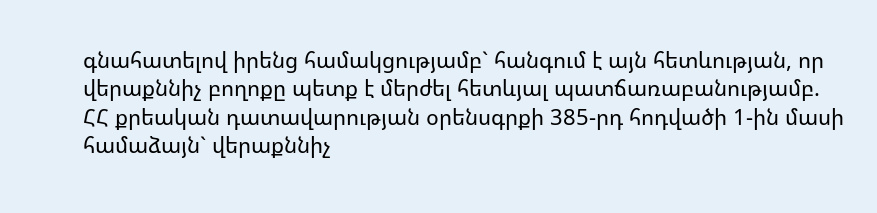գնահատելով իրենց համակցությամբ` հանգում է այն հետևության, որ վերաքննիչ բողոքը պետք է մերժել հետևյալ պատճառաբանությամբ.
ՀՀ քրեական դատավարության օրենսգրքի 385-րդ հոդվածի 1-ին մասի համաձայն` վերաքննիչ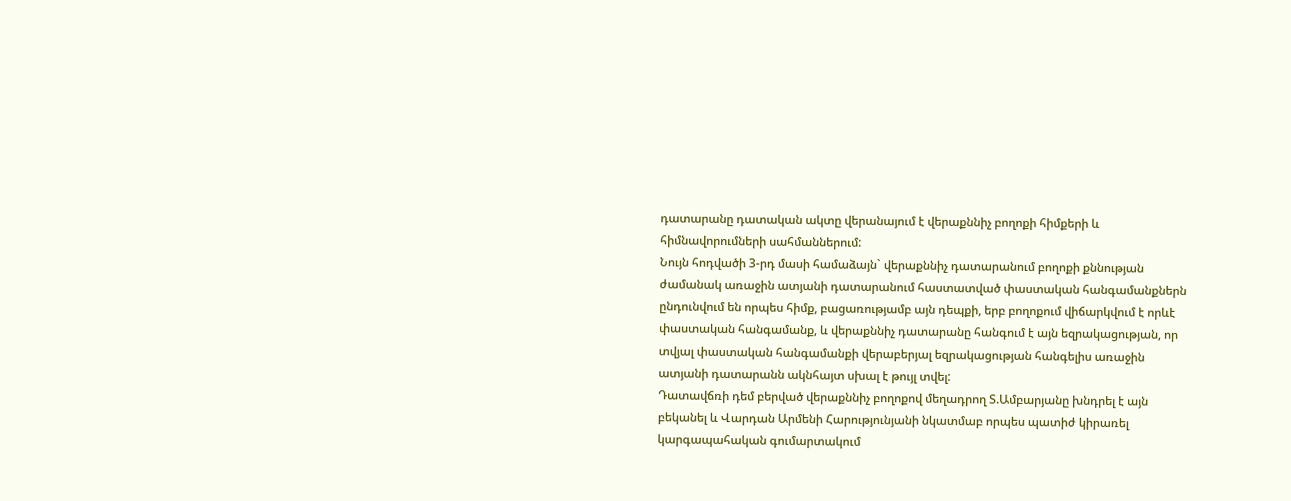դատարանը դատական ակտը վերանայում է վերաքննիչ բողոքի հիմքերի և հիմնավորումների սահմաններում:
Նույն հոդվածի 3-րդ մասի համաձայն` վերաքննիչ դատարանում բողոքի քննության ժամանակ առաջին ատյանի դատարանում հաստատված փաստական հանգամանքներն ընդունվում են որպես հիմք, բացառությամբ այն դեպքի, երբ բողոքում վիճարկվում է որևէ փաստական հանգամանք, և վերաքննիչ դատարանը հանգում է այն եզրակացության, որ տվյալ փաստական հանգամանքի վերաբերյալ եզրակացության հանգելիս առաջին ատյանի դատարանն ակնհայտ սխալ է թույլ տվել:
Դատավճռի դեմ բերված վերաքննիչ բողոքով մեղադրող Տ.Ամբարյանը խնդրել է այն բեկանել և Վարդան Արմենի Հարությունյանի նկատմաբ որպես պատիժ կիրառել կարգապահական գումարտակում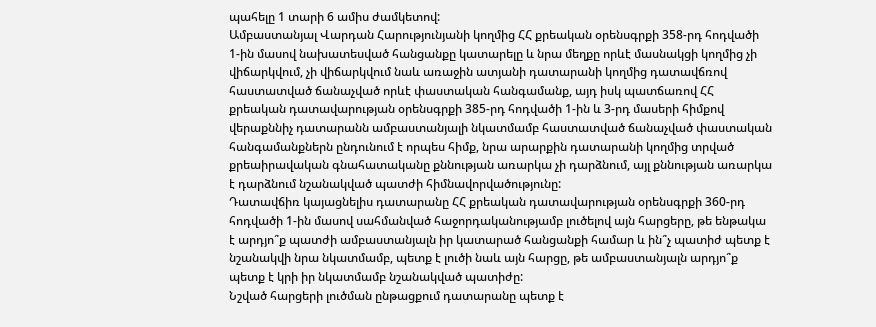պահելը 1 տարի 6 ամիս ժամկետով:
Ամբաստանյալ Վարդան Հարությունյանի կողմից ՀՀ քրեական օրենսգրքի 358-րդ հոդվածի 1-ին մասով նախատեսված հանցանքը կատարելը և նրա մեղքը որևէ մասնակցի կողմից չի վիճարկվում, չի վիճարկվում նաև առաջին ատյանի դատարանի կողմից դատավճռով հաստատված ճանաչված որևէ փաստական հանգամանք, այդ իսկ պատճառով ՀՀ քրեական դատավարության օրենսգրքի 385-րդ հոդվածի 1-ին և 3-րդ մասերի հիմքով վերաքննիչ դատարանն ամբաստանյալի նկատմամբ հաստատված ճանաչված փաստական հանգամանքներն ընդունում է որպես հիմք, նրա արարքին դատարանի կողմից տրված քրեաիրավական գնահատականը քննության առարկա չի դարձնում, այլ քննության առարկա է դարձնում նշանակված պատժի հիմնավորվածությունը:
Դատավճիռ կայացնելիս դատարանը ՀՀ քրեական դատավարության օրենսգրքի 360-րդ հոդվածի 1-ին մասով սահմանված հաջորդականությամբ լուծելով այն հարցերը, թե ենթակա է արդյո՞ք պատժի ամբաստանյալն իր կատարած հանցանքի համար և ին՞չ պատիժ պետք է նշանակվի նրա նկատմամբ, պետք է լուծի նաև այն հարցը, թե ամբաստանյալն արդյո՞ք պետք է կրի իր նկատմամբ նշանակված պատիժը:
Նշված հարցերի լուծման ընթացքում դատարանը պետք է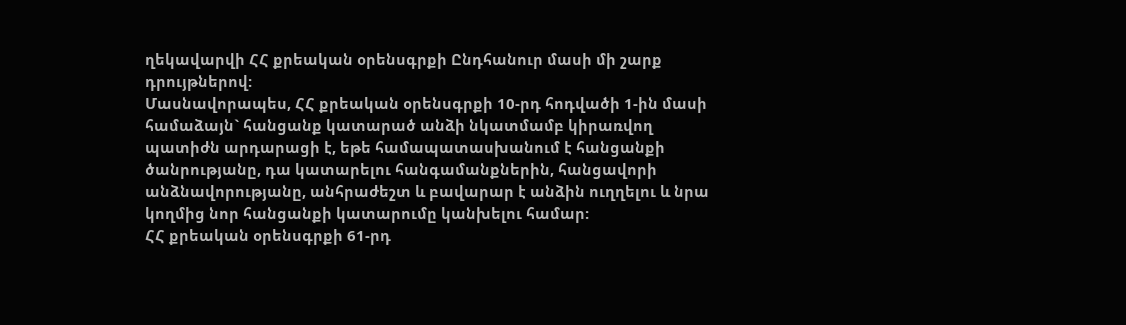ղեկավարվի ՀՀ քրեական օրենսգրքի Ընդհանուր մասի մի շարք դրույթներով:
Մասնավորապես, ՀՀ քրեական օրենսգրքի 10-րդ հոդվածի 1-ին մասի համաձայն` հանցանք կատարած անձի նկատմամբ կիրառվող պատիժն արդարացի է, եթե համապատասխանում է հանցանքի ծանրությանը, դա կատարելու հանգամանքներին, հանցավորի անձնավորությանը, անհրաժեշտ և բավարար է անձին ուղղելու և նրա կողմից նոր հանցանքի կատարումը կանխելու համար:
ՀՀ քրեական օրենսգրքի 61-րդ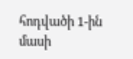հոդվածի 1-ին մասի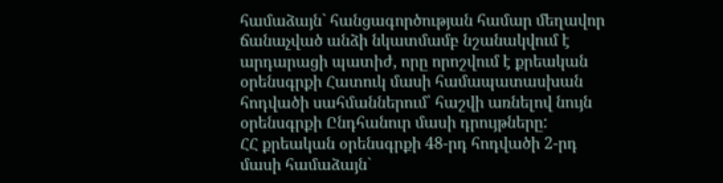համաձայն` հանցագործության համար մեղավոր ճանաչված անձի նկատմամբ նշանակվում է արդարացի պատիժ, որը որոշվում է քրեական օրենսգրքի Հատուկ մասի համապատասխան հոդվածի սահմաններում՝ հաշվի առնելով նույն օրենսգրքի Ընդհանուր մասի դրույթները:
ՀՀ քրեական օրենսգրքի 48-րդ հոդվածի 2-րդ մասի համաձայն`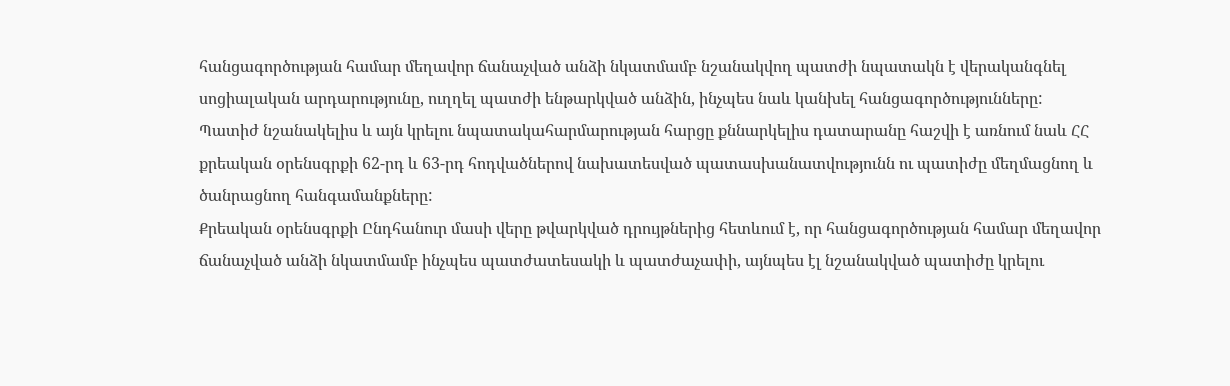հանցագործության համար մեղավոր ճանաչված անձի նկատմամբ նշանակվող պատժի նպատակն է վերականգնել սոցիալական արդարությունը, ուղղել պատժի ենթարկված անձին, ինչպես նաև կանխել հանցագործությունները:
Պատիժ նշանակելիս և այն կրելու նպատակահարմարության հարցը քննարկելիս դատարանը հաշվի է առնում նաև ՀՀ քրեական օրենսգրքի 62-րդ և 63-րդ հոդվածներով նախատեսված պատասխանատվությունն ու պատիժը մեղմացնող և ծանրացնող հանգամանքները:
Քրեական օրենսգրքի Ընդհանուր մասի վերը թվարկված դրույթներից հետևում է, որ հանցագործության համար մեղավոր ճանաչված անձի նկատմամբ ինչպես պատժատեսակի և պատժաչափի, այնպես էլ նշանակված պատիժը կրելու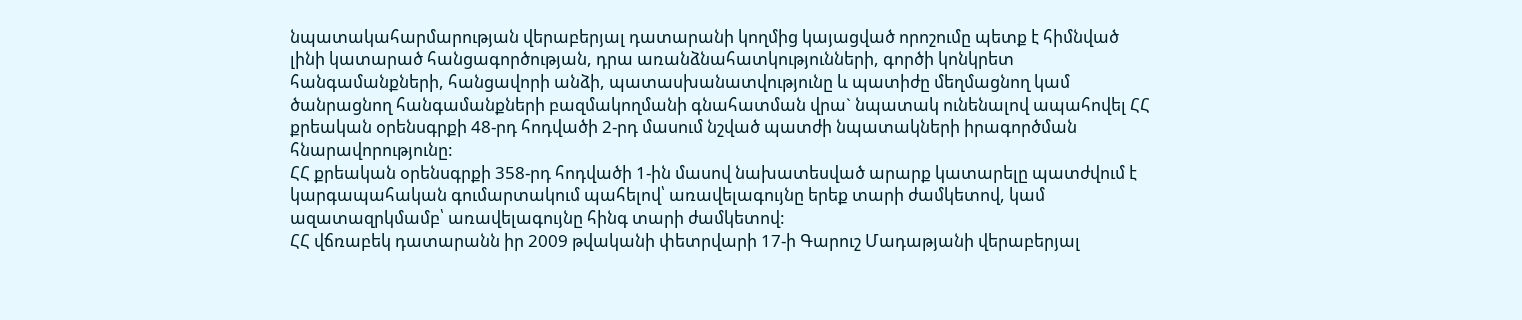նպատակահարմարության վերաբերյալ դատարանի կողմից կայացված որոշումը պետք է հիմնված լինի կատարած հանցագործության, դրա առանձնահատկությունների, գործի կոնկրետ հանգամանքների, հանցավորի անձի, պատասխանատվությունը և պատիժը մեղմացնող կամ ծանրացնող հանգամանքների բազմակողմանի գնահատման վրա` նպատակ ունենալով ապահովել ՀՀ քրեական օրենսգրքի 48-րդ հոդվածի 2-րդ մասում նշված պատժի նպատակների իրագործման հնարավորությունը:
ՀՀ քրեական օրենսգրքի 358-րդ հոդվածի 1-ին մասով նախատեսված արարք կատարելը պատժվում է կարգապահական գումարտակում պահելով՝ առավելագույնը երեք տարի ժամկետով, կամ ազատազրկմամբ՝ առավելագույնը հինգ տարի ժամկետով:
ՀՀ վճռաբեկ դատարանն իր 2009 թվականի փետրվարի 17-ի Գարուշ Մադաթյանի վերաբերյալ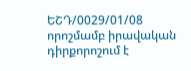ԵՇԴ/0029/01/08 որոշմամբ իրավական դիրքորոշում է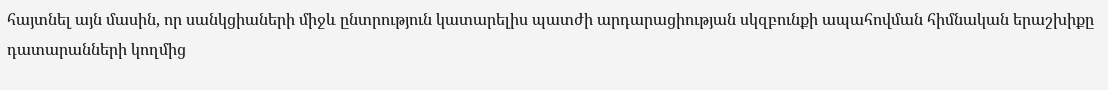հայտնել այն մասին, որ սանկցիաների միջև ընտրություն կատարելիս պատժի արդարացիության սկզբունքի ապահովման հիմնական երաշխիքը դատարանների կողմից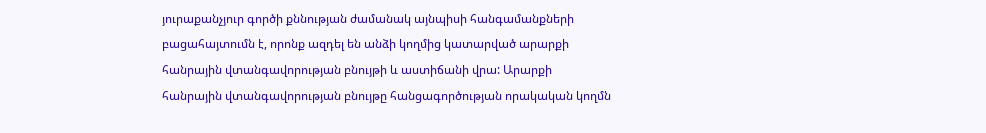յուրաքանչյուր գործի քննության ժամանակ այնպիսի հանգամանքների բացահայտումն է, որոնք ազդել են անձի կողմից կատարված արարքի հանրային վտանգավորության բնույթի և աստիճանի վրա: Արարքի հանրային վտանգավորության բնույթը հանցագործության որակական կողմն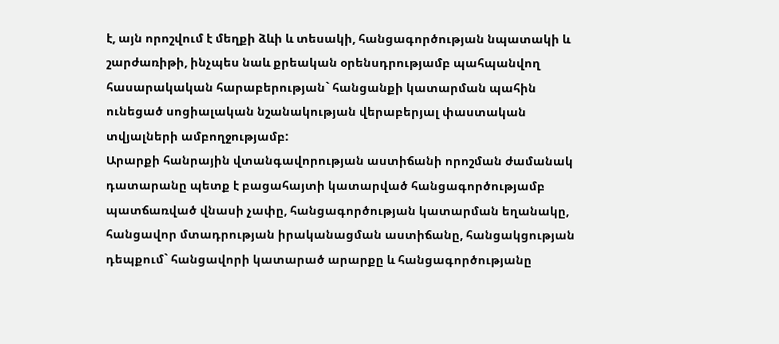է, այն որոշվում է մեղքի ձևի և տեսակի, հանցագործության նպատակի և շարժառիթի, ինչպես նաև քրեական օրենսդրությամբ պահպանվող հասարակական հարաբերության` հանցանքի կատարման պահին ունեցած սոցիալական նշանակության վերաբերյալ փաստական տվյալների ամբողջությամբ:
Արարքի հանրային վտանգավորության աստիճանի որոշման ժամանակ դատարանը պետք է բացահայտի կատարված հանցագործությամբ պատճառված վնասի չափը, հանցագործության կատարման եղանակը, հանցավոր մտադրության իրականացման աստիճանը, հանցակցության դեպքում` հանցավորի կատարած արարքը և հանցագործությանը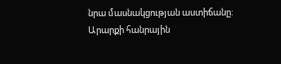նրա մասնակցության աստիճանը:
Արարքի հանրային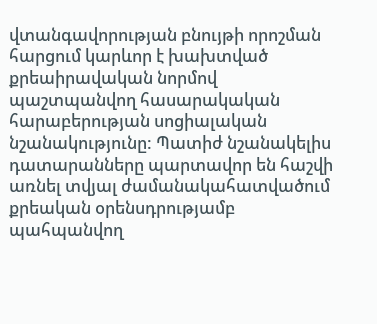վտանգավորության բնույթի որոշման հարցում կարևոր է խախտված քրեաիրավական նորմով պաշտպանվող հասարակական հարաբերության սոցիալական նշանակությունը: Պատիժ նշանակելիս դատարանները պարտավոր են հաշվի առնել տվյալ ժամանակահատվածում քրեական օրենսդրությամբ պահպանվող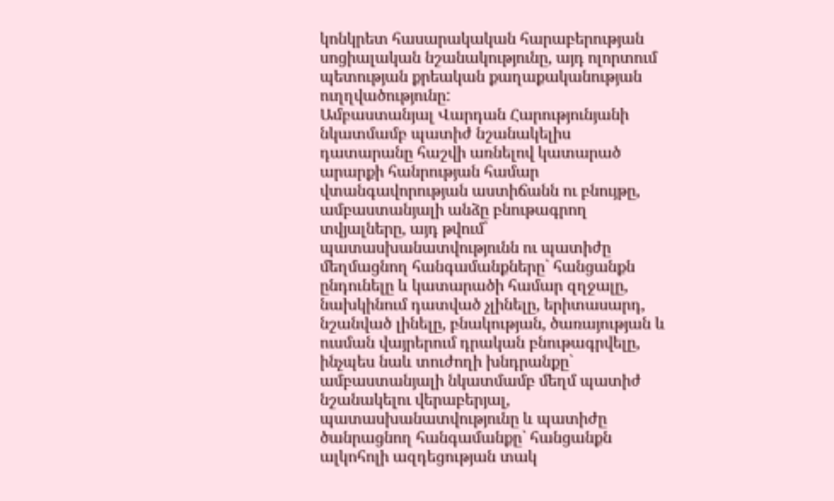կոնկրետ հասարակական հարաբերության սոցիալական նշանակությունը, այդ ոլորտում պետության քրեական քաղաքականության ուղղվածությունը:
Ամբաստանյալ Վարդան Հարությունյանի նկատմամբ պատիժ նշանակելիս դատարանը հաշվի առնելով կատարած արարքի հանրության համար վտանգավորության աստիճանն ու բնույթը, ամբաստանյալի անձը բնութագրող տվյալները, այդ թվում՝ պատասխանատվությունն ու պատիժը մեղմացնող հանգամանքները` հանցանքն ընդունելը և կատարածի համար զղջալը, նախկինում դատված չլինելը, երիտասարդ, նշանված լինելը, բնակության, ծառայության և ուսման վայրերում դրական բնութագրվելը, ինչպես նաև տուժողի խնդրանքը` ամբաստանյալի նկատմամբ մեղմ պատիժ նշանակելու վերաբերյալ, պատասխանատվությունը և պատիժը ծանրացնող հանգամանքը` հանցանքն ալկոհոլի ազդեցության տակ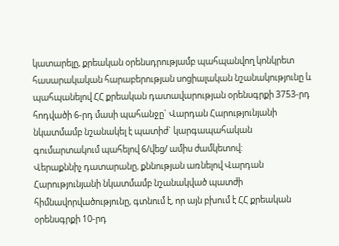կատարելը, քրեական օրենսդրությամբ պահպանվող կոնկրետ հասարակական հարաբերության սոցիալական նշանակությունը և պահպանելով ՀՀ քրեական դատավարության օրենսգրքի 3753-րդ հոդվածի 6-րդ մասի պահանջը` Վարդան Հարությունյանի նկատմամբ նշանակել է պատիժ` կարգապահական գումարտակում պահելով 6/վեց/ ամիս ժամկետով:
Վերաքննիչ դատարանը, քննության առնելով Վարդան Հարությունյանի նկատմամբ նշանակված պատժի հիմնավորվածությունը, գտնում է, որ այն բխում է ՀՀ քրեական օրենսգրքի 10-րդ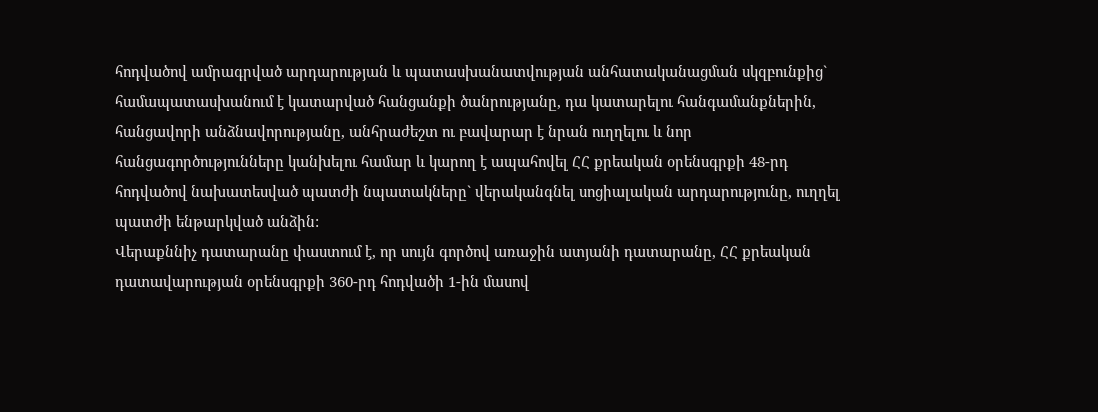հոդվածով ամրագրված արդարության և պատասխանատվության անհատականացման սկզբունքից` համապատասխանում է կատարված հանցանքի ծանրությանը, դա կատարելու հանգամանքներին, հանցավորի անձնավորությանը, անհրաժեշտ ու բավարար է նրան ուղղելու և նոր հանցագործությունները կանխելու համար և կարող է ապահովել ՀՀ քրեական օրենսգրքի 48-րդ հոդվածով նախատեսված պատժի նպատակները` վերականգնել սոցիալական արդարությունը, ուղղել պատժի ենթարկված անձին:
Վերաքննիչ դատարանը փաստում է, որ սույն գործով առաջին ատյանի դատարանը, ՀՀ քրեական դատավարության օրենսգրքի 360-րդ հոդվածի 1-ին մասով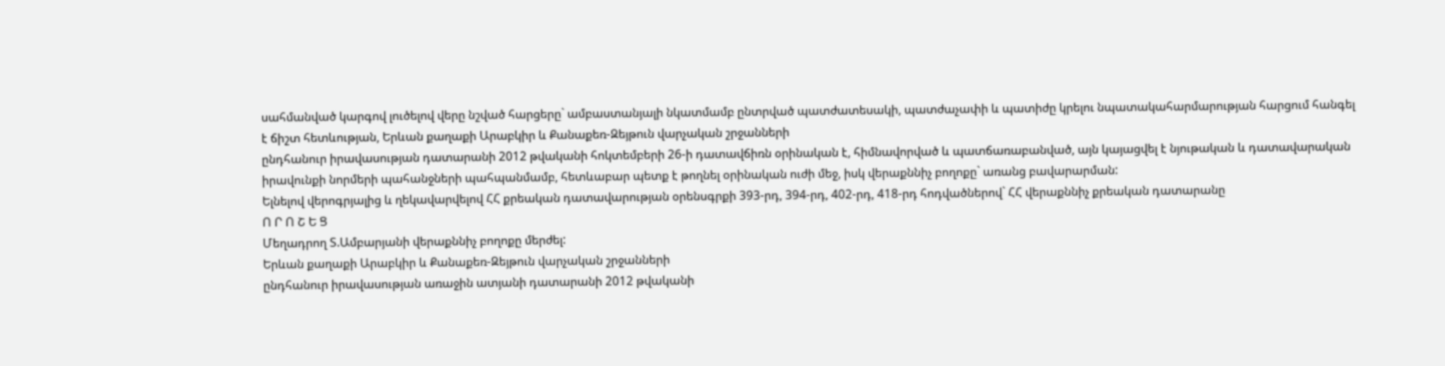սահմանված կարգով լուծելով վերը նշված հարցերը` ամբաստանյալի նկատմամբ ընտրված պատժատեսակի, պատժաչափի և պատիժը կրելու նպատակահարմարության հարցում հանգել է ճիշտ հետևության, Երևան քաղաքի Արաբկիր և Քանաքեռ-Զեյթուն վարչական շրջանների
ընդհանուր իրավասության դատարանի 2012 թվականի հոկտեմբերի 26-ի դատավճիռն օրինական է, հիմնավորված և պատճառաբանված, այն կայացվել է նյութական և դատավարական իրավունքի նորմերի պահանջների պահպանմամբ, հետևաբար պետք է թողնել օրինական ուժի մեջ, իսկ վերաքննիչ բողոքը` առանց բավարարման:
Ելնելով վերոգրյալից և ղեկավարվելով ՀՀ քրեական դատավարության օրենսգրքի 393-րդ, 394-րդ, 402-րդ, 418-րդ հոդվածներով` ՀՀ վերաքննիչ քրեական դատարանը
Ո Ր Ո Շ Ե Ց
Մեղադրող Տ.Ամբարյանի վերաքննիչ բողոքը մերժել:
Երևան քաղաքի Արաբկիր և Քանաքեռ-Զեյթուն վարչական շրջանների
ընդհանուր իրավասության առաջին ատյանի դատարանի 2012 թվականի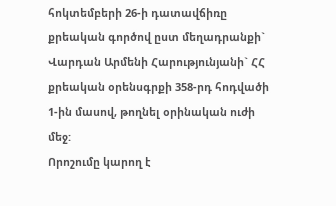հոկտեմբերի 26-ի դատավճիռը քրեական գործով ըստ մեղադրանքի` Վարդան Արմենի Հարությունյանի` ՀՀ քրեական օրենսգրքի 358-րդ հոդվածի 1-ին մասով, թողնել օրինական ուժի մեջ:
Որոշումը կարող է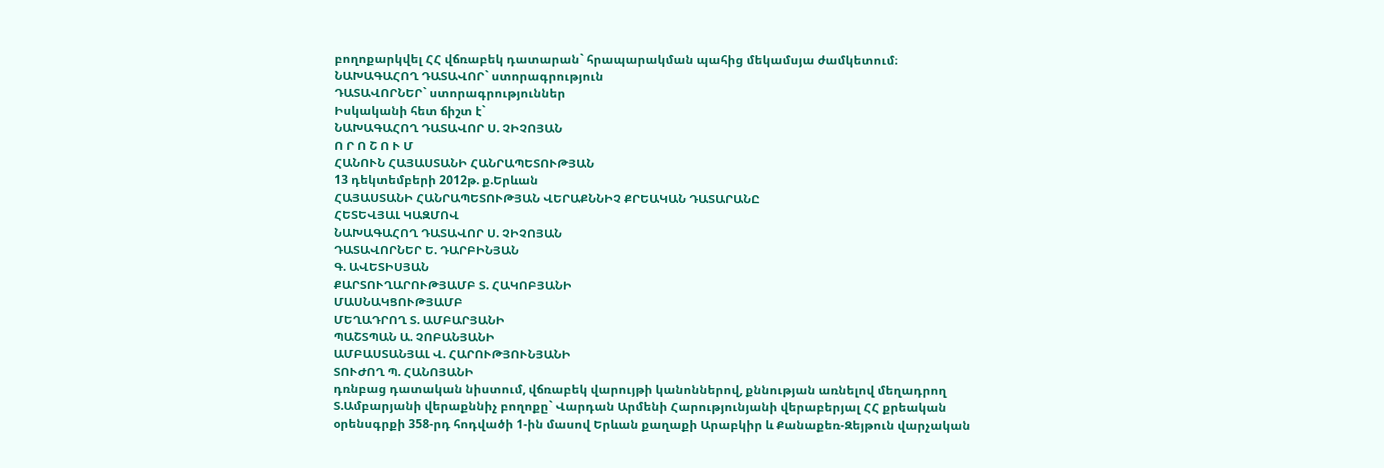բողոքարկվել ՀՀ վճռաբեկ դատարան` հրապարակման պահից մեկամսյա ժամկետում։
ՆԱԽԱԳԱՀՈՂ ԴԱՏԱՎՈՐ` ստորագրություն
ԴԱՏԱՎՈՐՆԵՐ` ստորագրություններ
Իսկականի հետ ճիշտ է`
ՆԱԽԱԳԱՀՈՂ ԴԱՏԱՎՈՐ Ս. ՉԻՉՈՅԱՆ
Ո Ր Ո Շ Ո Ւ Մ
ՀԱՆՈՒՆ ՀԱՅԱՍՏԱՆԻ ՀԱՆՐԱՊԵՏՈՒԹՅԱՆ
13 դեկտեմբերի 2012թ. ք.Երևան
ՀԱՅԱՍՏԱՆԻ ՀԱՆՐԱՊԵՏՈՒԹՅԱՆ ՎԵՐԱՔՆՆԻՉ ՔՐԵԱԿԱՆ ԴԱՏԱՐԱՆԸ
ՀԵՏԵՎՅԱԼ ԿԱԶՄՈՎ
ՆԱԽԱԳԱՀՈՂ ԴԱՏԱՎՈՐ Ս. ՉԻՉՈՅԱՆ
ԴԱՏԱՎՈՐՆԵՐ Ե. ԴԱՐԲԻՆՅԱՆ
Գ. ԱՎԵՏԻՍՅԱՆ
ՔԱՐՏՈՒՂԱՐՈՒԹՅԱՄԲ Տ. ՀԱԿՈԲՅԱՆԻ
ՄԱՍՆԱԿՑՈՒԹՅԱՄԲ
ՄԵՂԱԴՐՈՂ Տ. ԱՄԲԱՐՅԱՆԻ
ՊԱՇՏՊԱՆ Ա. ՉՈԲԱՆՅԱՆԻ
ԱՄԲԱՍՏԱՆՅԱԼ Վ. ՀԱՐՈՒԹՅՈՒՆՅԱՆԻ
ՏՈՒԺՈՂ Պ. ՀԱՆՈՅԱՆԻ
դռնբաց դատական նիստում, վճռաբեկ վարույթի կանոններով, քննության առնելով մեղադրող Տ.Ամբարյանի վերաքննիչ բողոքը` Վարդան Արմենի Հարությունյանի վերաբերյալ ՀՀ քրեական օրենսգրքի 358-րդ հոդվածի 1-ին մասով Երևան քաղաքի Արաբկիր և Քանաքեռ-Զեյթուն վարչական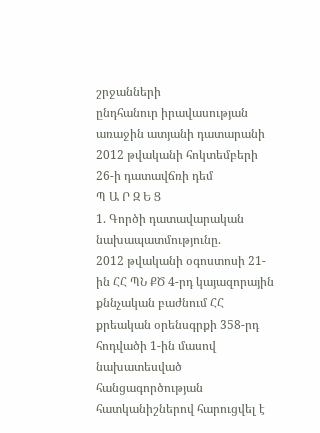շրջանների
ընդհանուր իրավասության առաջին ատյանի դատարանի 2012 թվականի հոկտեմբերի 26-ի դատավճռի դեմ
Պ Ա Ր Զ Ե Ց
1. Գործի դատավարական նախապատմությունը.
2012 թվականի օգոստոսի 21-ին ՀՀ ՊՆ ՔԾ 4-րդ կայազորային քննչական բաժնում ՀՀ քրեական օրենսգրքի 358-րդ հոդվածի 1-ին մասով նախատեսված հանցագործության հատկանիշներով հարուցվել է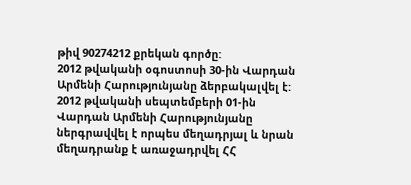թիվ 90274212 քրեկան գործը:
2012 թվականի օգոստոսի 30-ին Վարդան Արմենի Հարությունյանը ձերբակալվել է:
2012 թվականի սեպտեմբերի 01-ին Վարդան Արմենի Հարությունյանը ներգրավվել է որպես մեղադրյալ և նրան մեղադրանք է առաջադրվել ՀՀ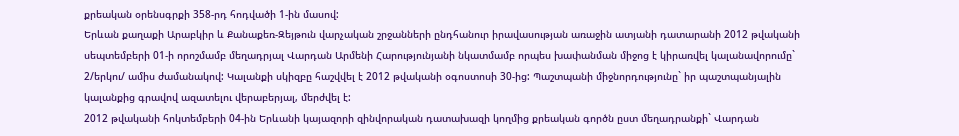քրեական օրենսգրքի 358-րդ հոդվածի 1-ին մասով:
Երևան քաղաքի Արաբկիր և Քանաքեռ-Զեյթուն վարչական շրջանների ընդհանուր իրավասության առաջին ատյանի դատարանի 2012 թվականի սեպտեմբերի 01-ի որոշմամբ մեղադրյալ Վարդան Արմենի Հարությունյանի նկատմամբ որպես խափանման միջոց է կիրառվել կալանավորումը` 2/երկու/ ամիս ժամանակով: Կալանքի սկիզբը հաշվվել է 2012 թվականի օգոստոսի 30-ից: Պաշտպանի միջնորդությունը` իր պաշտպանյալին կալանքից գրավով ազատելու վերաբերյալ, մերժվել է:
2012 թվականի հոկտեմբերի 04-ին Երևանի կայազորի զինվորական դատախազի կողմից քրեական գործն ըստ մեղադրանքի` Վարդան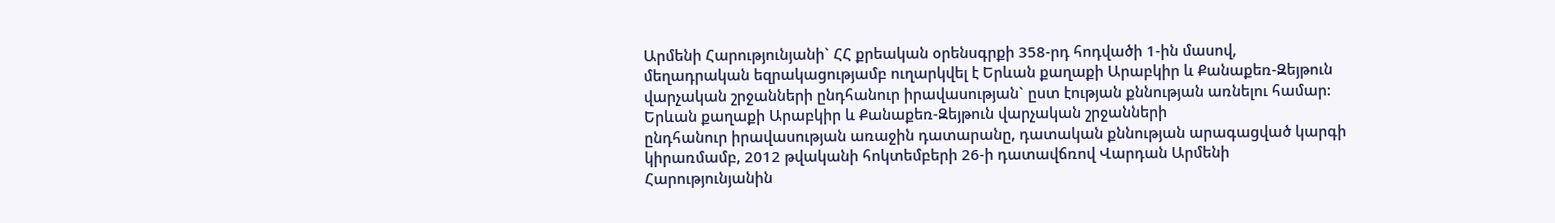Արմենի Հարությունյանի` ՀՀ քրեական օրենսգրքի 358-րդ հոդվածի 1-ին մասով, մեղադրական եզրակացությամբ ուղարկվել է Երևան քաղաքի Արաբկիր և Քանաքեռ-Զեյթուն վարչական շրջանների ընդհանուր իրավասության` ըստ էության քննության առնելու համար:
Երևան քաղաքի Արաբկիր և Քանաքեռ-Զեյթուն վարչական շրջանների
ընդհանուր իրավասության առաջին դատարանը, դատական քննության արագացված կարգի կիրառմամբ, 2012 թվականի հոկտեմբերի 26-ի դատավճռով Վարդան Արմենի Հարությունյանին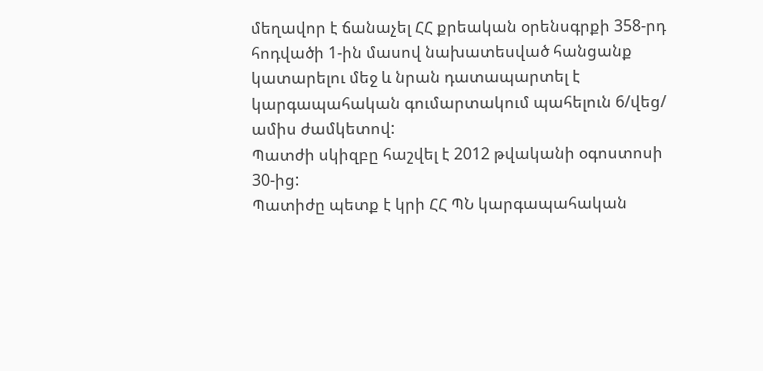մեղավոր է ճանաչել ՀՀ քրեական օրենսգրքի 358-րդ հոդվածի 1-ին մասով նախատեսված հանցանք կատարելու մեջ և նրան դատապարտել է կարգապահական գումարտակում պահելուն 6/վեց/ ամիս ժամկետով:
Պատժի սկիզբը հաշվել է 2012 թվականի օգոստոսի 30-ից:
Պատիժը պետք է կրի ՀՀ ՊՆ կարգապահական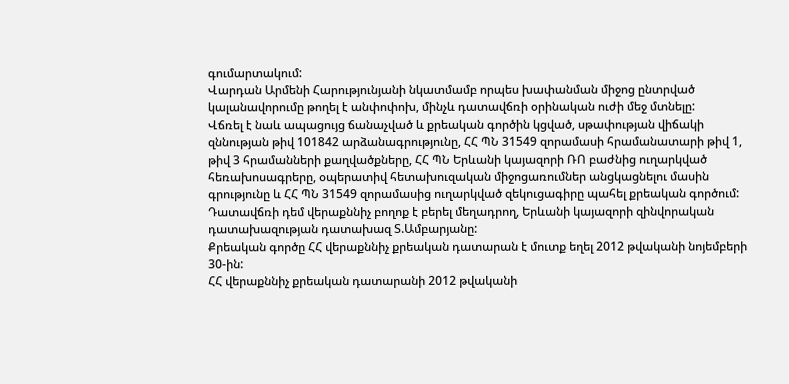գումարտակում:
Վարդան Արմենի Հարությունյանի նկատմամբ որպես խափանման միջոց ընտրված կալանավորումը թողել է անփոփոխ, մինչև դատավճռի օրինական ուժի մեջ մտնելը:
Վճռել է նաև ապացույց ճանաչված և քրեական գործին կցված, սթափության վիճակի զննության թիվ 101842 արձանագրությունը, ՀՀ ՊՆ 31549 զորամասի հրամանատարի թիվ 1, թիվ 3 հրամանների քաղվածքները, ՀՀ ՊՆ Երևանի կայազորի ՌՈ բաժնից ուղարկված հեռախոսագրերը, օպերատիվ հետախուզական միջոցառումներ անցկացնելու մասին գրությունը և ՀՀ ՊՆ 31549 զորամասից ուղարկված զեկուցագիրը պահել քրեական գործում:
Դատավճռի դեմ վերաքննիչ բողոք է բերել մեղադրող, Երևանի կայազորի զինվորական դատախազության դատախազ Տ.Ամբարյանը:
Քրեական գործը ՀՀ վերաքննիչ քրեական դատարան է մուտք եղել 2012 թվականի նոյեմբերի 30-ին:
ՀՀ վերաքննիչ քրեական դատարանի 2012 թվականի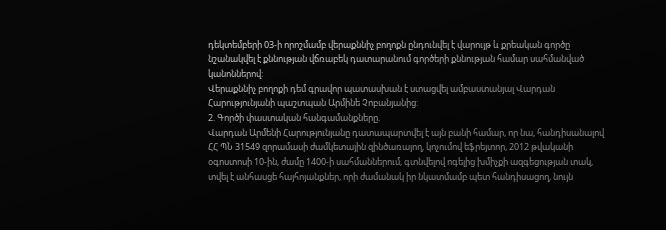դեկտեմբերի 03-ի որոշմամբ վերաքննիչ բողոքն ընդունվել է վարույթ և քրեական գործը նշանակվել է քննության վճռաբեկ դատարանում գործերի քննության համար սահմանված կանոններով:
Վերաքննիչ բողոքի դեմ գրավոր պատասխան է ստացվել ամբաստանյալ Վարդան Հարությունյանի պաշտպան Արմինե Չոբանյանից:
2. Գործի փաստական հանգամանքները.
Վարդան Արմենի Հարությունյանը դատապարտվել է այն բանի համար, որ նա, հանդիսանալով ՀՀ ՊՆ 31549 զորամասի ժամկետային զինծառայող, կոչումով եֆրեյտոր, 2012 թվականի օգոստոսի 10-ին, ժամը 1400-ի սահմաններում, գտնվելով ոգելից խմիչքի ազգեցության տակ, տվել է անհասցե հայհոյանքներ, որի ժամանակ իր նկատմամբ պետ հանդիսացող, նույն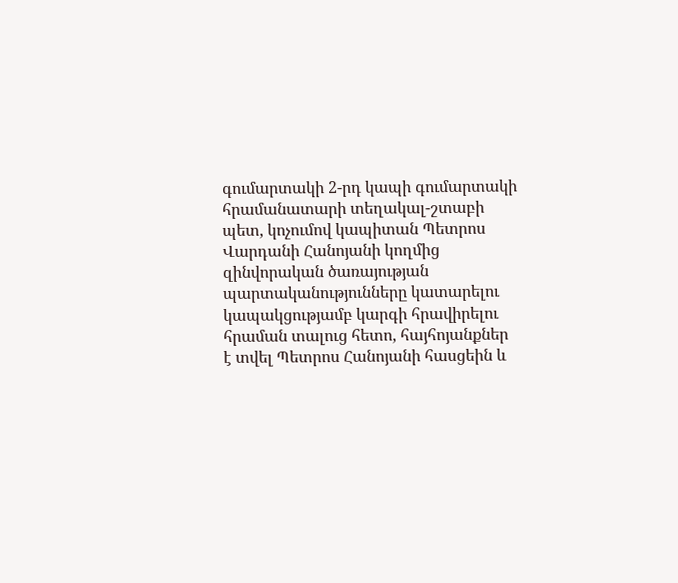գումարտակի 2-րդ կապի գումարտակի հրամանատարի տեղակալ-շտաբի պետ, կոչումով կապիտան Պետրոս Վարդանի Հանոյանի կողմից զինվորական ծառայության պարտականությունները կատարելու կապակցությամբ կարգի հրավիրելու հրաման տալուց հետո, հայհոյանքներ է տվել Պետրոս Հանոյանի հասցեին և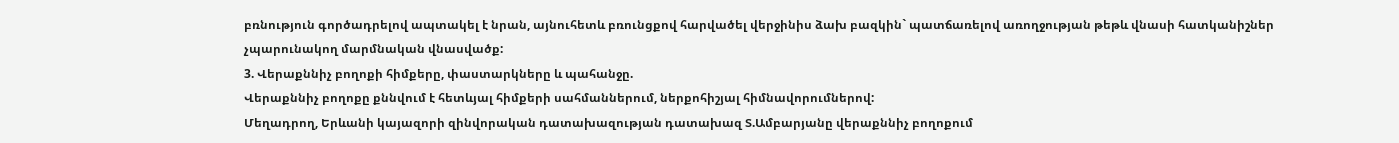բռնություն գործադրելով ապտակել է նրան, այնուհետև բռունցքով հարվածել վերջինիս ձախ բազկին` պատճառելով առողջության թեթև վնասի հատկանիշներ չպարունակող մարմնական վնասվածք:
3. Վերաքննիչ բողոքի հիմքերը, փաստարկները և պահանջը.
Վերաքննիչ բողոքը քննվում է հետևյալ հիմքերի սահմաններում, ներքոհիշյալ հիմնավորումներով:
Մեղադրող, Երևանի կայազորի զինվորական դատախազության դատախազ Տ.Ամբարյանը վերաքննիչ բողոքում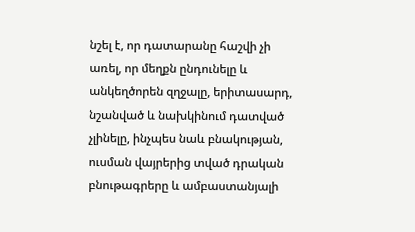նշել է, որ դատարանը հաշվի չի առել, որ մեղքն ընդունելը և անկեղծորեն զղջալը, երիտասարդ, նշանված և նախկինում դատված չլինելը, ինչպես նաև բնակության, ուսման վայրերից տված դրական բնութագրերը և ամբաստանյալի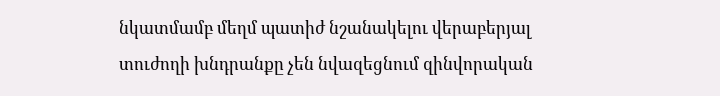նկատմամբ մեղմ պատիժ նշանակելու վերաբերյալ տուժողի խնդրանքը չեն նվազեցնում զինվորական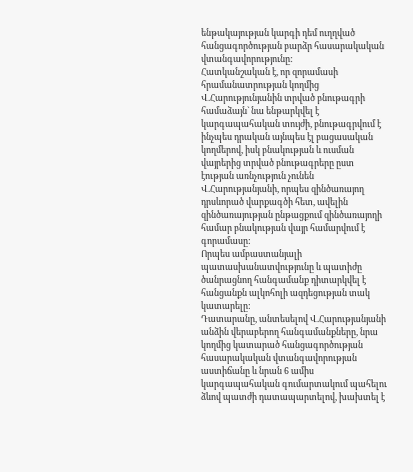ենթակայության կարգի դեմ ուղղված հանցագործության բարձր հասարակական վտանգավորությունը:
Հատկանշական է, որ զորամասի հրամանատրության կողմից Վ.Հարությունյանին տրված բնութագրի համաձայն` նա ենթարկվել է կարգապահական տույժի, բնութագրվում է ինչպես դրական այնպես էլ բացասական կողմերով, իսկ բնակության և ուսման վայրերից տրված բնութագրերը ըստ էության առնչություն չունեն Վ.Հարությանյանի, որպես զինծառայող դրսևորած վարքագծի հետ, ավելին զինծառայության ընթացքում զինծառայողի համար բնակության վայր համարվում է գորամասը:
Որպես ամբաստանյալի պատասխանատվությունը և պատիժը ծանրացնող հանգամանք դիտարկվել է հանցանքն ալկոհոլի ազդեցության տակ կատարելը:
Դատարանը, անտեսելով Վ.Հարությանյանի անձին վերաբերող հանգամանքները, նրա կողմից կատարած հանցագործության հասարակական վտանգավորության աստիճանը և նրան 6 ամիս կարգապահական գումարտակում պահելու ձևով պատժի դատապարտելով, խախտել է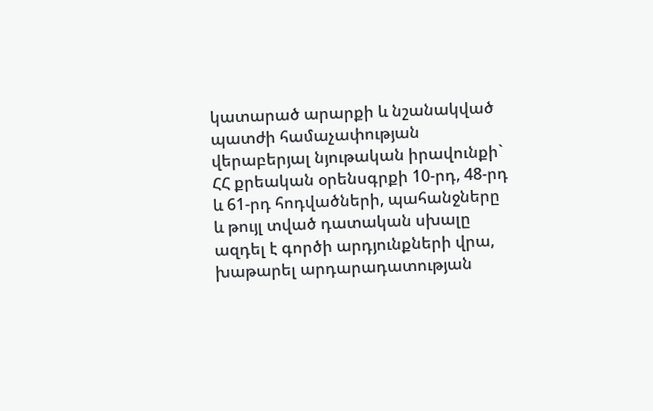կատարած արարքի և նշանակված պատժի համաչափության վերաբերյալ նյութական իրավունքի` ՀՀ քրեական օրենսգրքի 10-րդ, 48-րդ և 61-րդ հոդվածների, պահանջները և թույլ տված դատական սխալը ազդել է գործի արդյունքների վրա, խաթարել արդարադատության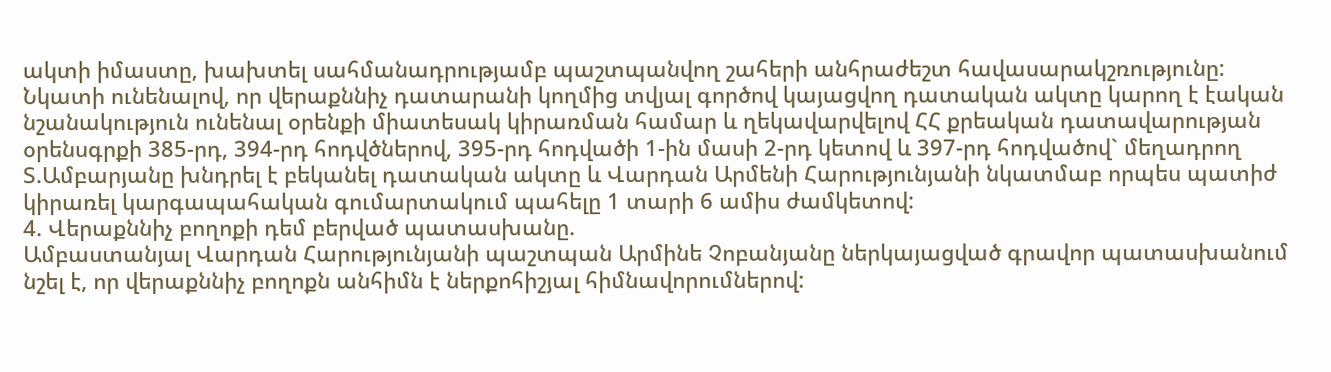ակտի իմաստը, խախտել սահմանադրությամբ պաշտպանվող շահերի անհրաժեշտ հավասարակշռությունը:
Նկատի ունենալով, որ վերաքննիչ դատարանի կողմից տվյալ գործով կայացվող դատական ակտը կարող է էական նշանակություն ունենալ օրենքի միատեսակ կիրառման համար և ղեկավարվելով ՀՀ քրեական դատավարության օրենսգրքի 385-րդ, 394-րդ հոդվծներով, 395-րդ հոդվածի 1-ին մասի 2-րդ կետով և 397-րդ հոդվածով` մեղադրող Տ.Ամբարյանը խնդրել է բեկանել դատական ակտը և Վարդան Արմենի Հարությունյանի նկատմաբ որպես պատիժ կիրառել կարգապահական գումարտակում պահելը 1 տարի 6 ամիս ժամկետով:
4. Վերաքննիչ բողոքի դեմ բերված պատասխանը.
Ամբաստանյալ Վարդան Հարությունյանի պաշտպան Արմինե Չոբանյանը ներկայացված գրավոր պատասխանում նշել է, որ վերաքննիչ բողոքն անհիմն է ներքոհիշյալ հիմնավորումներով: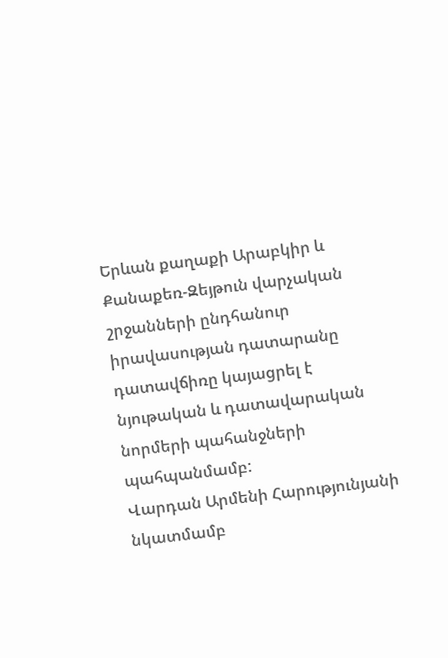Երևան քաղաքի Արաբկիր և Քանաքեռ-Զեյթուն վարչական շրջանների ընդհանուր իրավասության դատարանը դատավճիռը կայացրել է նյութական և դատավարական նորմերի պահանջների պահպանմամբ:
Վարդան Արմենի Հարությունյանի նկատմամբ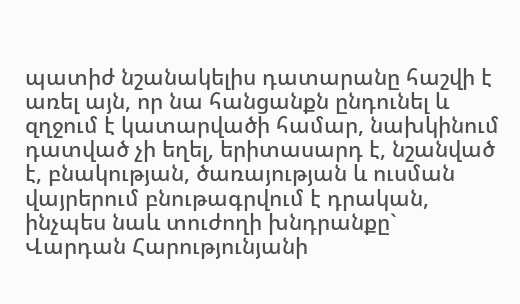պատիժ նշանակելիս դատարանը հաշվի է առել այն, որ նա հանցանքն ընդունել և զղջում է կատարվածի համար, նախկինում դատված չի եղել, երիտասարդ է, նշանված է, բնակության, ծառայության և ուսման վայրերում բնութագրվում է դրական, ինչպես նաև տուժողի խնդրանքը` Վարդան Հարությունյանի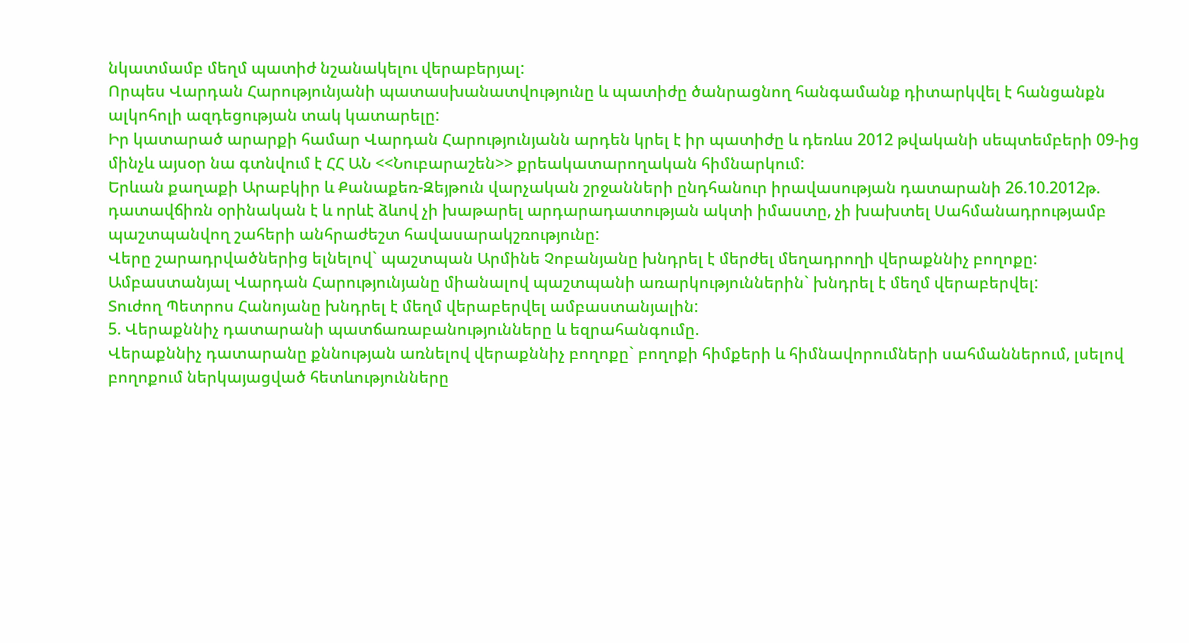նկատմամբ մեղմ պատիժ նշանակելու վերաբերյալ:
Որպես Վարդան Հարությունյանի պատասխանատվությունը և պատիժը ծանրացնող հանգամանք դիտարկվել է հանցանքն ալկոհոլի ազդեցության տակ կատարելը:
Իր կատարած արարքի համար Վարդան Հարությունյանն արդեն կրել է իր պատիժը և դեռևս 2012 թվականի սեպտեմբերի 09-ից մինչև այսօր նա գտնվում է ՀՀ ԱՆ <<Նուբարաշեն>> քրեակատարողական հիմնարկում:
Երևան քաղաքի Արաբկիր և Քանաքեռ-Զեյթուն վարչական շրջանների ընդհանուր իրավասության դատարանի 26.10.2012թ. դատավճիռն օրինական է և որևէ ձևով չի խաթարել արդարադատության ակտի իմաստը, չի խախտել Սահմանադրությամբ պաշտպանվող շահերի անհրաժեշտ հավասարակշռությունը:
Վերը շարադրվածներից ելնելով` պաշտպան Արմինե Չոբանյանը խնդրել է մերժել մեղադրողի վերաքննիչ բողոքը:
Ամբաստանյալ Վարդան Հարությունյանը միանալով պաշտպանի առարկություններին` խնդրել է մեղմ վերաբերվել:
Տուժող Պետրոս Հանոյանը խնդրել է մեղմ վերաբերվել ամբաստանյալին:
5. Վերաքննիչ դատարանի պատճառաբանությունները և եզրահանգումը.
Վերաքննիչ դատարանը քննության առնելով վերաքննիչ բողոքը` բողոքի հիմքերի և հիմնավորումների սահմաններում, լսելով բողոքում ներկայացված հետևությունները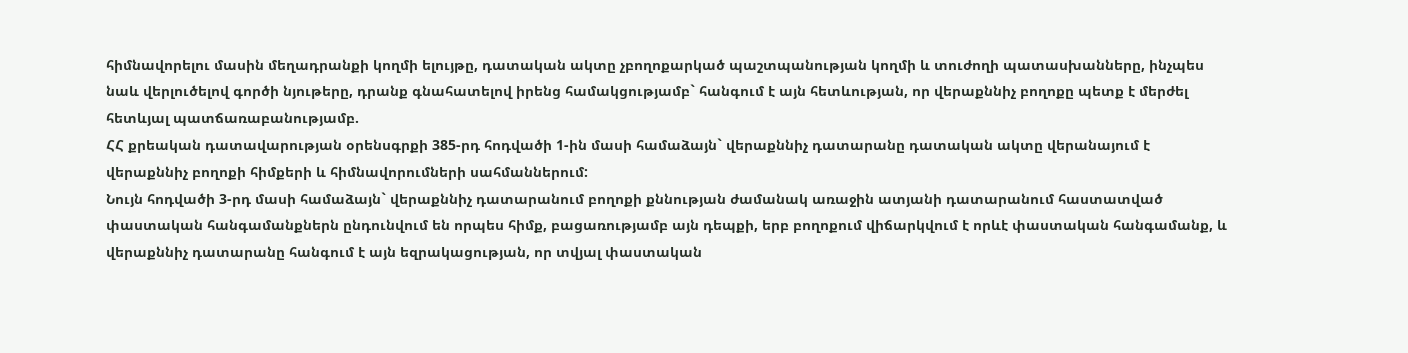հիմնավորելու մասին մեղադրանքի կողմի ելույթը, դատական ակտը չբողոքարկած պաշտպանության կողմի և տուժողի պատասխանները, ինչպես նաև վերլուծելով գործի նյութերը, դրանք գնահատելով իրենց համակցությամբ` հանգում է այն հետևության, որ վերաքննիչ բողոքը պետք է մերժել հետևյալ պատճառաբանությամբ.
ՀՀ քրեական դատավարության օրենսգրքի 385-րդ հոդվածի 1-ին մասի համաձայն` վերաքննիչ դատարանը դատական ակտը վերանայում է վերաքննիչ բողոքի հիմքերի և հիմնավորումների սահմաններում:
Նույն հոդվածի 3-րդ մասի համաձայն` վերաքննիչ դատարանում բողոքի քննության ժամանակ առաջին ատյանի դատարանում հաստատված փաստական հանգամանքներն ընդունվում են որպես հիմք, բացառությամբ այն դեպքի, երբ բողոքում վիճարկվում է որևէ փաստական հանգամանք, և վերաքննիչ դատարանը հանգում է այն եզրակացության, որ տվյալ փաստական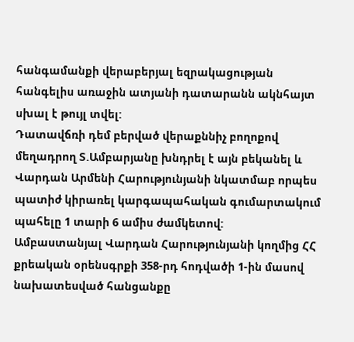հանգամանքի վերաբերյալ եզրակացության հանգելիս առաջին ատյանի դատարանն ակնհայտ սխալ է թույլ տվել:
Դատավճռի դեմ բերված վերաքննիչ բողոքով մեղադրող Տ.Ամբարյանը խնդրել է այն բեկանել և Վարդան Արմենի Հարությունյանի նկատմաբ որպես պատիժ կիրառել կարգապահական գումարտակում պահելը 1 տարի 6 ամիս ժամկետով:
Ամբաստանյալ Վարդան Հարությունյանի կողմից ՀՀ քրեական օրենսգրքի 358-րդ հոդվածի 1-ին մասով նախատեսված հանցանքը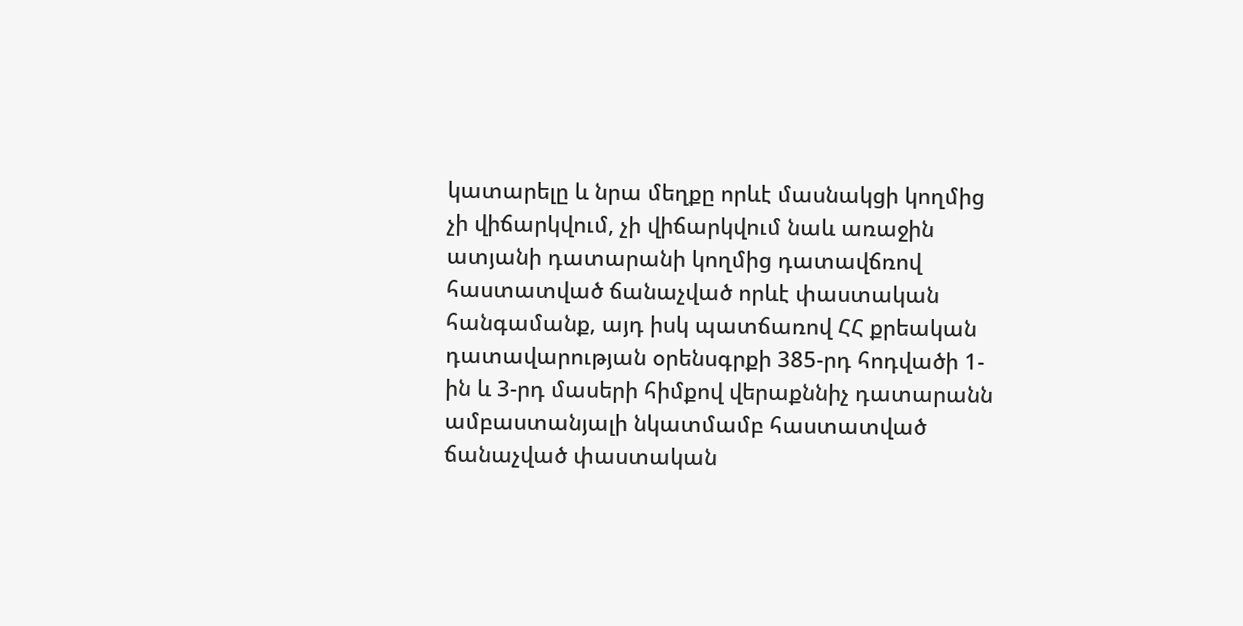կատարելը և նրա մեղքը որևէ մասնակցի կողմից չի վիճարկվում, չի վիճարկվում նաև առաջին ատյանի դատարանի կողմից դատավճռով հաստատված ճանաչված որևէ փաստական հանգամանք, այդ իսկ պատճառով ՀՀ քրեական դատավարության օրենսգրքի 385-րդ հոդվածի 1-ին և 3-րդ մասերի հիմքով վերաքննիչ դատարանն ամբաստանյալի նկատմամբ հաստատված ճանաչված փաստական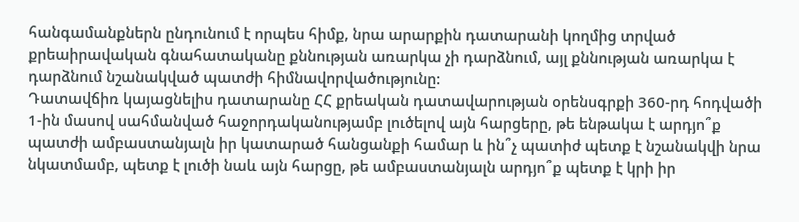հանգամանքներն ընդունում է որպես հիմք, նրա արարքին դատարանի կողմից տրված քրեաիրավական գնահատականը քննության առարկա չի դարձնում, այլ քննության առարկա է դարձնում նշանակված պատժի հիմնավորվածությունը:
Դատավճիռ կայացնելիս դատարանը ՀՀ քրեական դատավարության օրենսգրքի 360-րդ հոդվածի 1-ին մասով սահմանված հաջորդականությամբ լուծելով այն հարցերը, թե ենթակա է արդյո՞ք պատժի ամբաստանյալն իր կատարած հանցանքի համար և ին՞չ պատիժ պետք է նշանակվի նրա նկատմամբ, պետք է լուծի նաև այն հարցը, թե ամբաստանյալն արդյո՞ք պետք է կրի իր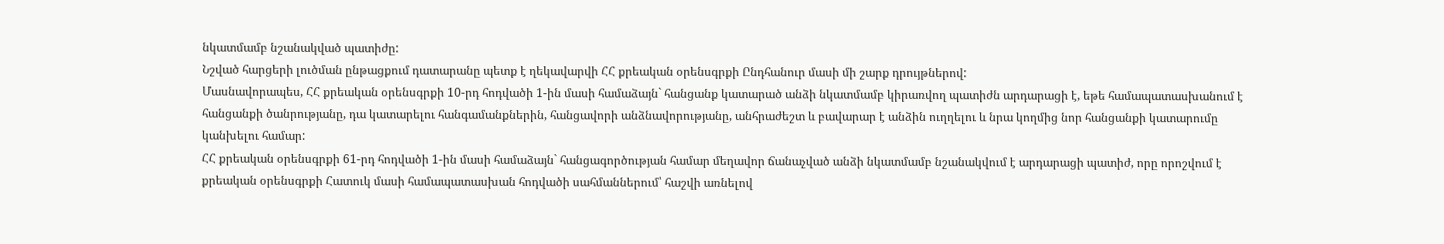նկատմամբ նշանակված պատիժը:
Նշված հարցերի լուծման ընթացքում դատարանը պետք է ղեկավարվի ՀՀ քրեական օրենսգրքի Ընդհանուր մասի մի շարք դրույթներով:
Մասնավորապես, ՀՀ քրեական օրենսգրքի 10-րդ հոդվածի 1-ին մասի համաձայն` հանցանք կատարած անձի նկատմամբ կիրառվող պատիժն արդարացի է, եթե համապատասխանում է հանցանքի ծանրությանը, դա կատարելու հանգամանքներին, հանցավորի անձնավորությանը, անհրաժեշտ և բավարար է անձին ուղղելու և նրա կողմից նոր հանցանքի կատարումը կանխելու համար:
ՀՀ քրեական օրենսգրքի 61-րդ հոդվածի 1-ին մասի համաձայն` հանցագործության համար մեղավոր ճանաչված անձի նկատմամբ նշանակվում է արդարացի պատիժ, որը որոշվում է քրեական օրենսգրքի Հատուկ մասի համապատասխան հոդվածի սահմաններում՝ հաշվի առնելով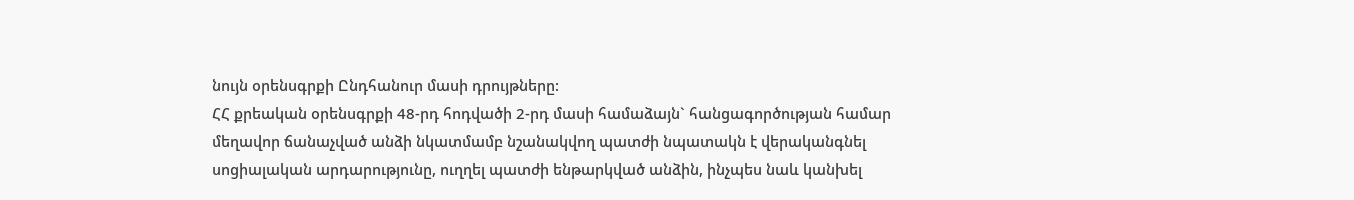նույն օրենսգրքի Ընդհանուր մասի դրույթները:
ՀՀ քրեական օրենսգրքի 48-րդ հոդվածի 2-րդ մասի համաձայն` հանցագործության համար մեղավոր ճանաչված անձի նկատմամբ նշանակվող պատժի նպատակն է վերականգնել սոցիալական արդարությունը, ուղղել պատժի ենթարկված անձին, ինչպես նաև կանխել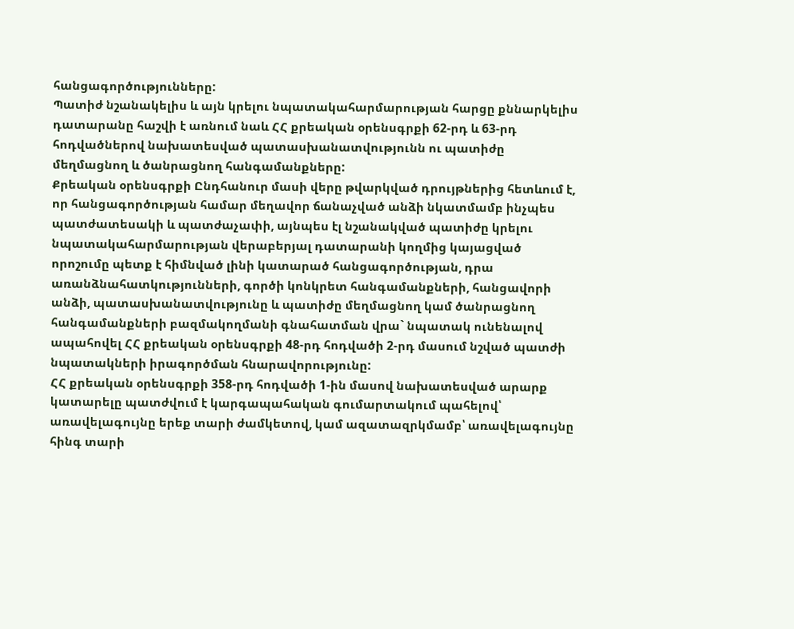հանցագործությունները:
Պատիժ նշանակելիս և այն կրելու նպատակահարմարության հարցը քննարկելիս դատարանը հաշվի է առնում նաև ՀՀ քրեական օրենսգրքի 62-րդ և 63-րդ հոդվածներով նախատեսված պատասխանատվությունն ու պատիժը մեղմացնող և ծանրացնող հանգամանքները:
Քրեական օրենսգրքի Ընդհանուր մասի վերը թվարկված դրույթներից հետևում է, որ հանցագործության համար մեղավոր ճանաչված անձի նկատմամբ ինչպես պատժատեսակի և պատժաչափի, այնպես էլ նշանակված պատիժը կրելու նպատակահարմարության վերաբերյալ դատարանի կողմից կայացված որոշումը պետք է հիմնված լինի կատարած հանցագործության, դրա առանձնահատկությունների, գործի կոնկրետ հանգամանքների, հանցավորի անձի, պատասխանատվությունը և պատիժը մեղմացնող կամ ծանրացնող հանգամանքների բազմակողմանի գնահատման վրա` նպատակ ունենալով ապահովել ՀՀ քրեական օրենսգրքի 48-րդ հոդվածի 2-րդ մասում նշված պատժի նպատակների իրագործման հնարավորությունը:
ՀՀ քրեական օրենսգրքի 358-րդ հոդվածի 1-ին մասով նախատեսված արարք կատարելը պատժվում է կարգապահական գումարտակում պահելով՝ առավելագույնը երեք տարի ժամկետով, կամ ազատազրկմամբ՝ առավելագույնը հինգ տարի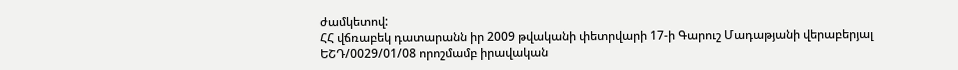ժամկետով:
ՀՀ վճռաբեկ դատարանն իր 2009 թվականի փետրվարի 17-ի Գարուշ Մադաթյանի վերաբերյալ ԵՇԴ/0029/01/08 որոշմամբ իրավական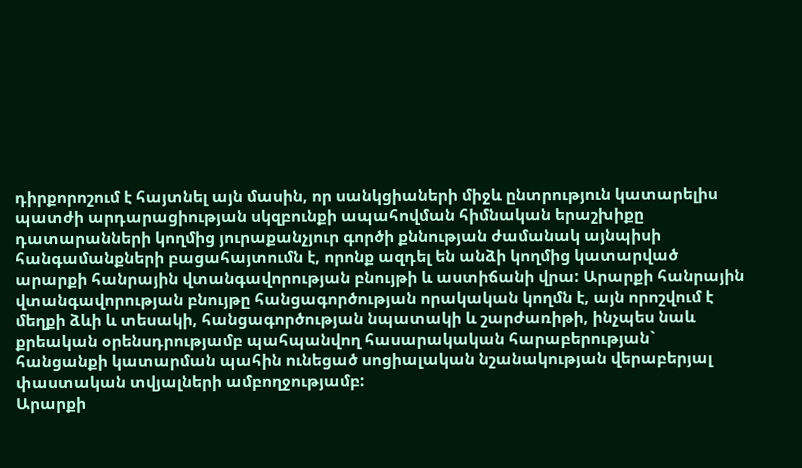դիրքորոշում է հայտնել այն մասին, որ սանկցիաների միջև ընտրություն կատարելիս պատժի արդարացիության սկզբունքի ապահովման հիմնական երաշխիքը դատարանների կողմից յուրաքանչյուր գործի քննության ժամանակ այնպիսի հանգամանքների բացահայտումն է, որոնք ազդել են անձի կողմից կատարված արարքի հանրային վտանգավորության բնույթի և աստիճանի վրա: Արարքի հանրային վտանգավորության բնույթը հանցագործության որակական կողմն է, այն որոշվում է մեղքի ձևի և տեսակի, հանցագործության նպատակի և շարժառիթի, ինչպես նաև քրեական օրենսդրությամբ պահպանվող հասարակական հարաբերության` հանցանքի կատարման պահին ունեցած սոցիալական նշանակության վերաբերյալ փաստական տվյալների ամբողջությամբ:
Արարքի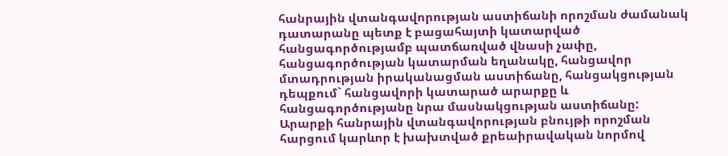հանրային վտանգավորության աստիճանի որոշման ժամանակ դատարանը պետք է բացահայտի կատարված հանցագործությամբ պատճառված վնասի չափը, հանցագործության կատարման եղանակը, հանցավոր մտադրության իրականացման աստիճանը, հանցակցության դեպքում` հանցավորի կատարած արարքը և հանցագործությանը նրա մասնակցության աստիճանը:
Արարքի հանրային վտանգավորության բնույթի որոշման հարցում կարևոր է խախտված քրեաիրավական նորմով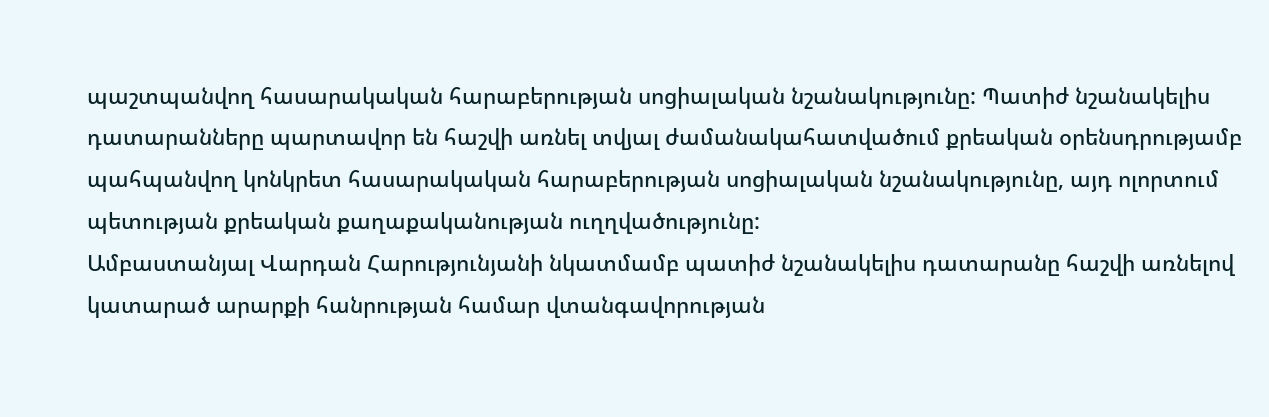պաշտպանվող հասարակական հարաբերության սոցիալական նշանակությունը: Պատիժ նշանակելիս դատարանները պարտավոր են հաշվի առնել տվյալ ժամանակահատվածում քրեական օրենսդրությամբ պահպանվող կոնկրետ հասարակական հարաբերության սոցիալական նշանակությունը, այդ ոլորտում պետության քրեական քաղաքականության ուղղվածությունը:
Ամբաստանյալ Վարդան Հարությունյանի նկատմամբ պատիժ նշանակելիս դատարանը հաշվի առնելով կատարած արարքի հանրության համար վտանգավորության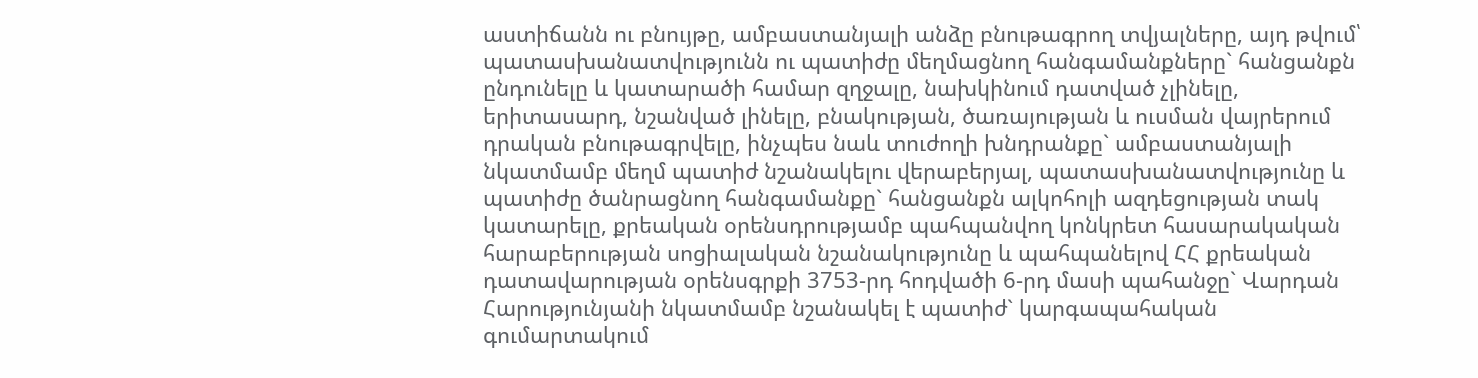աստիճանն ու բնույթը, ամբաստանյալի անձը բնութագրող տվյալները, այդ թվում՝ պատասխանատվությունն ու պատիժը մեղմացնող հանգամանքները` հանցանքն ընդունելը և կատարածի համար զղջալը, նախկինում դատված չլինելը, երիտասարդ, նշանված լինելը, բնակության, ծառայության և ուսման վայրերում դրական բնութագրվելը, ինչպես նաև տուժողի խնդրանքը` ամբաստանյալի նկատմամբ մեղմ պատիժ նշանակելու վերաբերյալ, պատասխանատվությունը և պատիժը ծանրացնող հանգամանքը` հանցանքն ալկոհոլի ազդեցության տակ կատարելը, քրեական օրենսդրությամբ պահպանվող կոնկրետ հասարակական հարաբերության սոցիալական նշանակությունը և պահպանելով ՀՀ քրեական դատավարության օրենսգրքի 3753-րդ հոդվածի 6-րդ մասի պահանջը` Վարդան Հարությունյանի նկատմամբ նշանակել է պատիժ` կարգապահական գումարտակում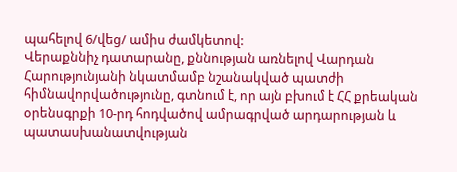պահելով 6/վեց/ ամիս ժամկետով:
Վերաքննիչ դատարանը, քննության առնելով Վարդան Հարությունյանի նկատմամբ նշանակված պատժի հիմնավորվածությունը, գտնում է, որ այն բխում է ՀՀ քրեական օրենսգրքի 10-րդ հոդվածով ամրագրված արդարության և պատասխանատվության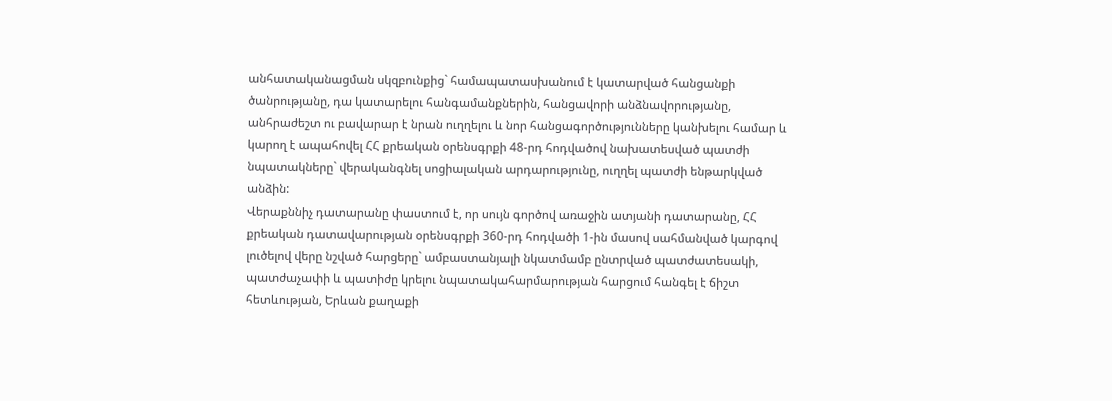անհատականացման սկզբունքից` համապատասխանում է կատարված հանցանքի ծանրությանը, դա կատարելու հանգամանքներին, հանցավորի անձնավորությանը, անհրաժեշտ ու բավարար է նրան ուղղելու և նոր հանցագործությունները կանխելու համար և կարող է ապահովել ՀՀ քրեական օրենսգրքի 48-րդ հոդվածով նախատեսված պատժի նպատակները` վերականգնել սոցիալական արդարությունը, ուղղել պատժի ենթարկված անձին:
Վերաքննիչ դատարանը փաստում է, որ սույն գործով առաջին ատյանի դատարանը, ՀՀ քրեական դատավարության օրենսգրքի 360-րդ հոդվածի 1-ին մասով սահմանված կարգով լուծելով վերը նշված հարցերը` ամբաստանյալի նկատմամբ ընտրված պատժատեսակի, պատժաչափի և պատիժը կրելու նպատակահարմարության հարցում հանգել է ճիշտ հետևության, Երևան քաղաքի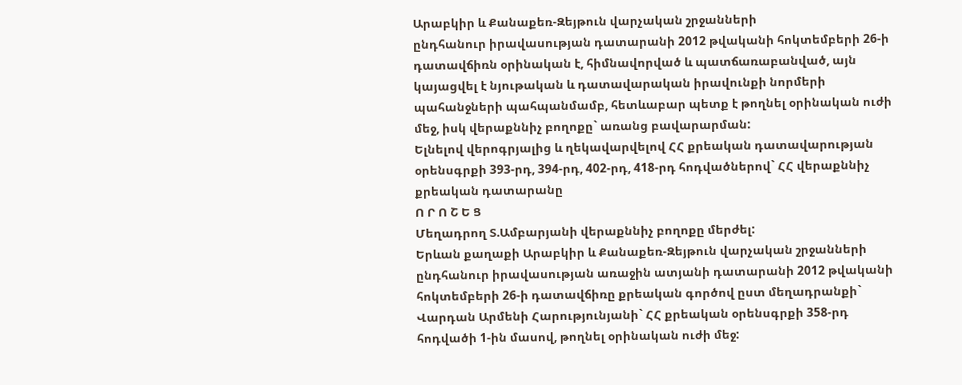Արաբկիր և Քանաքեռ-Զեյթուն վարչական շրջանների
ընդհանուր իրավասության դատարանի 2012 թվականի հոկտեմբերի 26-ի դատավճիռն օրինական է, հիմնավորված և պատճառաբանված, այն կայացվել է նյութական և դատավարական իրավունքի նորմերի պահանջների պահպանմամբ, հետևաբար պետք է թողնել օրինական ուժի մեջ, իսկ վերաքննիչ բողոքը` առանց բավարարման:
Ելնելով վերոգրյալից և ղեկավարվելով ՀՀ քրեական դատավարության օրենսգրքի 393-րդ, 394-րդ, 402-րդ, 418-րդ հոդվածներով` ՀՀ վերաքննիչ քրեական դատարանը
Ո Ր Ո Շ Ե Ց
Մեղադրող Տ.Ամբարյանի վերաքննիչ բողոքը մերժել:
Երևան քաղաքի Արաբկիր և Քանաքեռ-Զեյթուն վարչական շրջանների
ընդհանուր իրավասության առաջին ատյանի դատարանի 2012 թվականի հոկտեմբերի 26-ի դատավճիռը քրեական գործով ըստ մեղադրանքի` Վարդան Արմենի Հարությունյանի` ՀՀ քրեական օրենսգրքի 358-րդ հոդվածի 1-ին մասով, թողնել օրինական ուժի մեջ: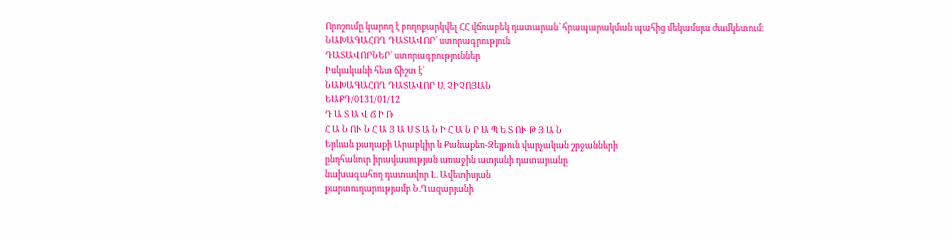Որոշումը կարող է բողոքարկվել ՀՀ վճռաբեկ դատարան` հրապարակման պահից մեկամսյա ժամկետում։
ՆԱԽԱԳԱՀՈՂ ԴԱՏԱՎՈՐ` ստորագրություն
ԴԱՏԱՎՈՐՆԵՐ` ստորագրություններ
Իսկականի հետ ճիշտ է`
ՆԱԽԱԳԱՀՈՂ ԴԱՏԱՎՈՐ Ս. ՉԻՉՈՅԱՆ
ԵԱՔԴ/0131/01/12
Դ Ա Տ Ա Վ Ճ Ի Ռ
Հ Ա Ն ՈՒ Ն Հ Ա Յ Ա Ս Տ Ա Ն Ի Հ Ա Ն Ր Ա Պ Ե Տ ՈՒ Թ Յ Ա Ն
Երևան քաղաքի Արաբկիր և Քանաքեռ-Զեյթուն վարչական շրջանների
ընդհանուր իրավասության առաջին ատյանի դատարանը
նախագահող դատավոր Լ. Ավետիսյան
քարտուղարությամբ Ն.Ղազարյանի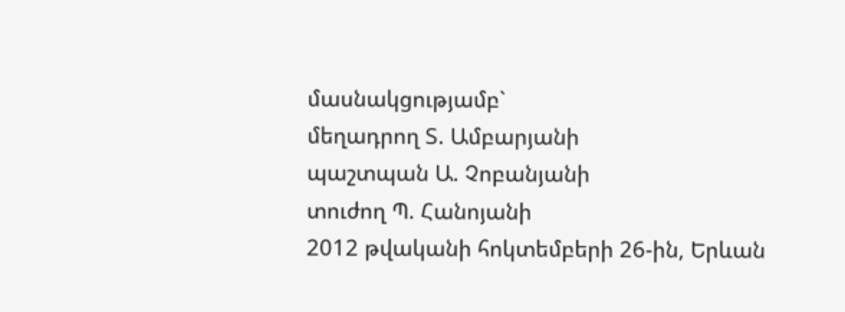մասնակցությամբ`
մեղադրող Տ. Ամբարյանի
պաշտպան Ա. Չոբանյանի
տուժող Պ. Հանոյանի
2012 թվականի հոկտեմբերի 26-ին, Երևան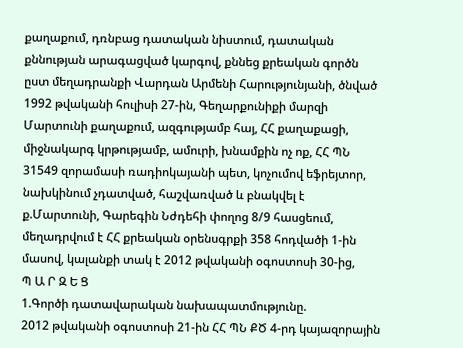քաղաքում, դռնբաց դատական նիստում, դատական քննության արագացված կարգով, քննեց քրեական գործն ըստ մեղադրանքի Վարդան Արմենի Հարությունյանի, ծնված 1992 թվականի հուլիսի 27-ին, Գեղարքունիքի մարզի Մարտունի քաղաքում, ազգությամբ հայ, ՀՀ քաղաքացի, միջնակարգ կրթությամբ, ամուրի, խնամքին ոչ ոք, ՀՀ ՊՆ 31549 զորամասի ռադիոկայանի պետ, կոչումով եֆրեյտոր, նախկինում չդատված, հաշվառված և բնակվել է ք.Մարտունի, Գարեգին Նժդեհի փողոց 8/9 հասցեում, մեղադրվում է ՀՀ քրեական օրենսգրքի 358 հոդվածի 1-ին մասով, կալանքի տակ է 2012 թվականի օգոստոսի 30-ից,
Պ Ա Ր Զ Ե Ց
1.Գործի դատավարական նախապատմությունը.
2012 թվականի օգոստոսի 21-ին ՀՀ ՊՆ ՔԾ 4-րդ կայազորային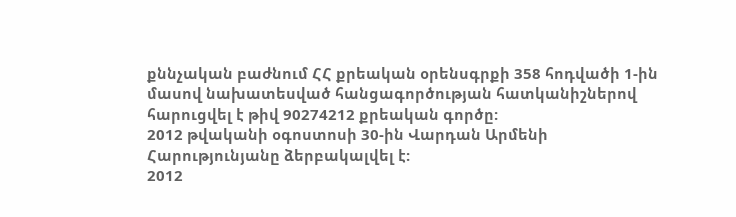քննչական բաժնում ՀՀ քրեական օրենսգրքի 358 հոդվածի 1-ին մասով նախատեսված հանցագործության հատկանիշներով հարուցվել է թիվ 90274212 քրեական գործը:
2012 թվականի օգոստոսի 30-ին Վարդան Արմենի Հարությունյանը ձերբակալվել է:
2012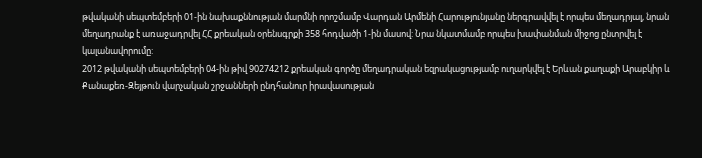թվականի սեպտեմբերի 01-ին նախաքննության մարմնի որոշմամբ Վարդան Արմենի Հարությունյանը ներգրավվել է որպես մեղադրյալ, նրան մեղադրանք է առաջադրվել ՀՀ քրեական օրենսգրքի 358 հոդվածի 1-ին մասով: Նրա նկատմամբ որպես խափանման միջոց ընտրվել է կալանավորումը:
2012 թվականի սեպտեմբերի 04-ին թիվ 90274212 քրեական գործը մեղադրական եզրակացությամբ ուղարկվել է Երևան քաղաքի Արաբկիր և Քանաքեռ-Զեյթուն վարչական շրջանների ընդհանուր իրավասության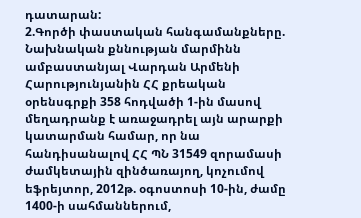դատարան:
2.Գործի փաստական հանգամանքները.
Նախնական քննության մարմինն ամբաստանյալ Վարդան Արմենի Հարությունյանին ՀՀ քրեական օրենսգրքի 358 հոդվածի 1-ին մասով մեղադրանք է առաջադրել այն արարքի կատարման համար, որ նա հանդիսանալով ՀՀ ՊՆ 31549 զորամասի ժամկետային զինծառայող, կոչումով եֆրեյտոր, 2012թ. օգոստոսի 10-ին, ժամը 1400-ի սահմաններում,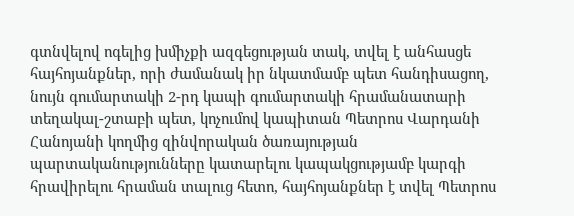գտնվելով ոգելից խմիչքի ազգեցության տակ, տվել է անհասցե հայհոյանքներ, որի ժամանակ իր նկատմամբ պետ հանդիսացող, նույն գումարտակի 2-րդ կապի գումարտակի հրամանատարի տեղակալ-շտաբի պետ, կոչումով կապիտան Պետրոս Վարդանի Հանոյանի կողմից զինվորական ծառայության պարտականությունները կատարելու կապակցությամբ կարգի հրավիրելու հրաման տալուց հետո, հայհոյանքներ է տվել Պետրոս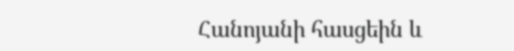Հանոյանի հասցեին և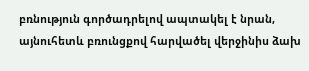բռնություն գործադրելով ապտակել է նրան, այնուհետև բռունցքով հարվածել վերջինիս ձախ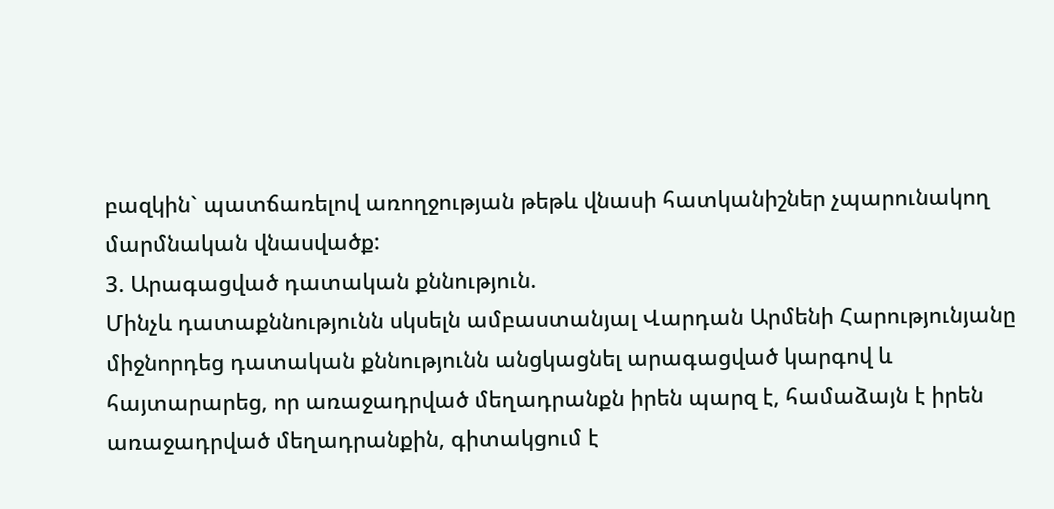բազկին` պատճառելով առողջության թեթև վնասի հատկանիշներ չպարունակող մարմնական վնասվածք:
3. Արագացված դատական քննություն.
Մինչև դատաքննությունն սկսելն ամբաստանյալ Վարդան Արմենի Հարությունյանը միջնորդեց դատական քննությունն անցկացնել արագացված կարգով և հայտարարեց, որ առաջադրված մեղադրանքն իրեն պարզ է, համաձայն է իրեն առաջադրված մեղադրանքին, գիտակցում է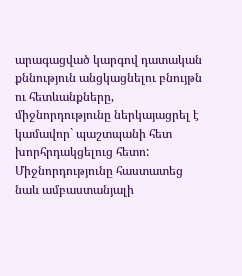արագացված կարգով դատական քննություն անցկացնելու բնույթն ու հետևանքները, միջնորդությունը ներկայացրել է կամավոր` պաշտպանի հետ խորհրդակցելուց հետո: Միջնորդությունը հաստատեց նաև ամբաստանյալի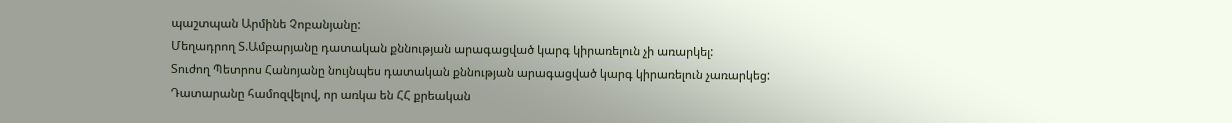պաշտպան Արմինե Չոբանյանը:
Մեղադրող Տ.Ամբարյանը դատական քննության արագացված կարգ կիրառելուն չի առարկել:
Տուժող Պետրոս Հանոյանը նույնպես դատական քննության արագացված կարգ կիրառելուն չառարկեց:
Դատարանը համոզվելով, որ առկա են ՀՀ քրեական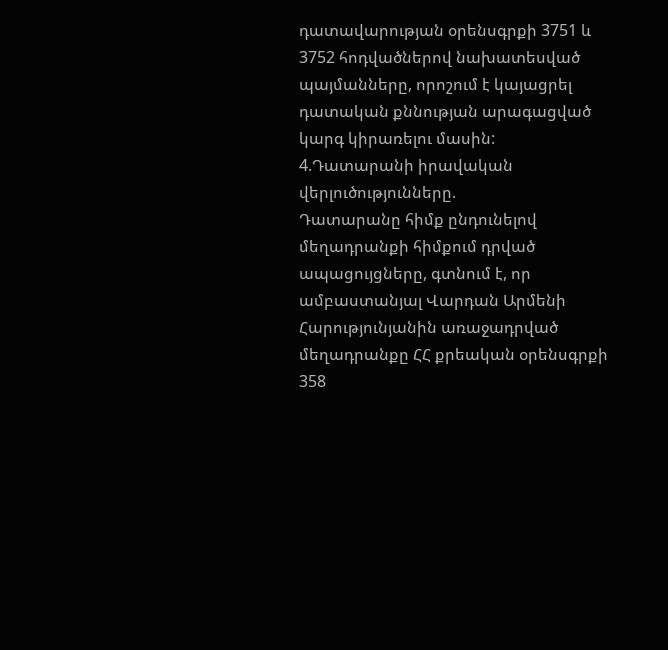դատավարության օրենսգրքի 3751 և 3752 հոդվածներով նախատեսված պայմանները, որոշում է կայացրել դատական քննության արագացված կարգ կիրառելու մասին:
4.Դատարանի իրավական վերլուծությունները.
Դատարանը հիմք ընդունելով մեղադրանքի հիմքում դրված ապացույցները, գտնում է, որ ամբաստանյալ Վարդան Արմենի Հարությունյանին առաջադրված մեղադրանքը ՀՀ քրեական օրենսգրքի 358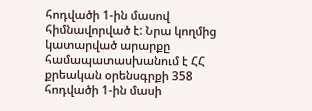հոդվածի 1-ին մասով հիմնավորված է: Նրա կողմից կատարված արարքը համապատասխանում է ՀՀ քրեական օրենսգրքի 358 հոդվածի 1-ին մասի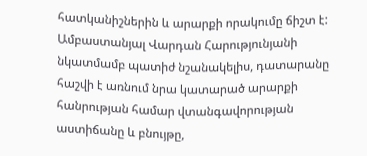հատկանիշներին և արարքի որակումը ճիշտ է:
Ամբաստանյալ Վարդան Հարությունյանի նկատմամբ պատիժ նշանակելիս, դատարանը հաշվի է առնում նրա կատարած արարքի հանրության համար վտանգավորության աստիճանը և բնույթը,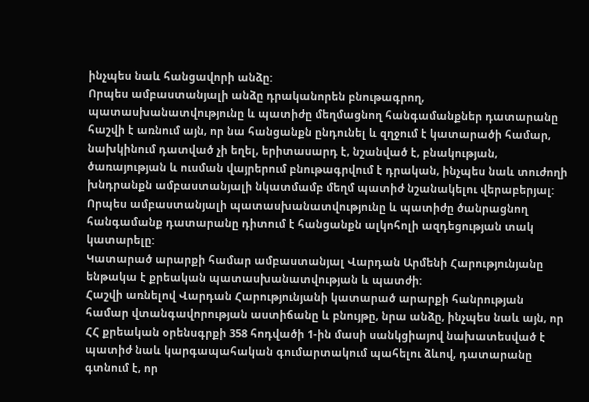ինչպես նաև հանցավորի անձը:
Որպես ամբաստանյալի անձը դրականորեն բնութագրող, պատասխանատվությունը և պատիժը մեղմացնող հանգամանքներ դատարանը հաշվի է առնում այն, որ նա հանցանքն ընդունել և զղջում է կատարածի համար, նախկինում դատված չի եղել, երիտասարդ է, նշանված է, բնակության, ծառայության և ուսման վայրերում բնութագրվում է դրական, ինչպես նաև տուժողի խնդրանքն ամբաստանյալի նկատմամբ մեղմ պատիժ նշանակելու վերաբերյալ:
Որպես ամբաստանյալի պատասխանատվությունը և պատիժը ծանրացնող հանգամանք դատարանը դիտում է հանցանքն ալկոհոլի ազդեցության տակ կատարելը:
Կատարած արարքի համար ամբաստանյալ Վարդան Արմենի Հարությունյանը ենթակա է քրեական պատասխանատվության և պատժի:
Հաշվի առնելով Վարդան Հարությունյանի կատարած արարքի հանրության համար վտանգավորության աստիճանը և բնույթը, նրա անձը, ինչպես նաև այն, որ ՀՀ քրեական օրենսգրքի 358 հոդվածի 1-ին մասի սանկցիայով նախատեսված է պատիժ նաև կարգապահական գումարտակում պահելու ձևով, դատարանը գտնում է, որ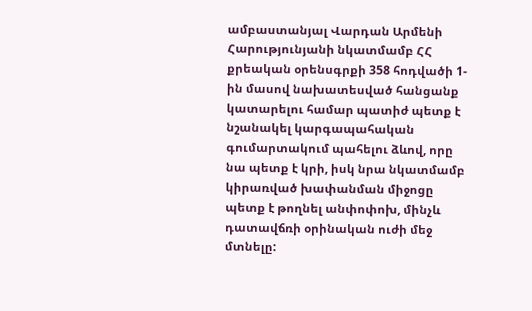ամբաստանյալ Վարդան Արմենի Հարությունյանի նկատմամբ ՀՀ քրեական օրենսգրքի 358 հոդվածի 1-ին մասով նախատեսված հանցանք կատարելու համար պատիժ պետք է նշանակել կարգապահական գումարտակում պահելու ձևով, որը նա պետք է կրի, իսկ նրա նկատմամբ կիրառված խափանման միջոցը պետք է թողնել անփոփոխ, մինչև դատավճռի օրինական ուժի մեջ մտնելը: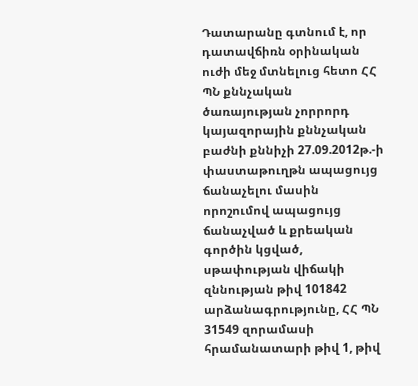Դատարանը գտնում է, որ դատավճիռն օրինական ուժի մեջ մտնելուց հետո ՀՀ ՊՆ քննչական ծառայության չորրորդ կայազորային քննչական բաժնի քննիչի 27.09.2012թ.-ի փաստաթուղթն ապացույց ճանաչելու մասին որոշումով ապացույց ճանաչված և քրեական գործին կցված, սթափության վիճակի զննության թիվ 101842 արձանագրությունը, ՀՀ ՊՆ 31549 զորամասի հրամանատարի թիվ 1, թիվ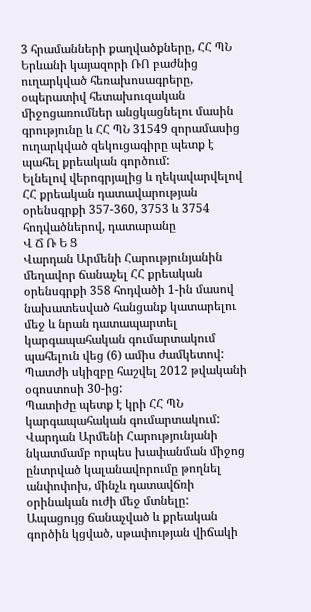3 հրամանների քաղվածքները, ՀՀ ՊՆ Երևանի կայազորի ՌՈ բաժնից ուղարկված հեռախոսագրերը, օպերատիվ հետախուզական միջոցառումներ անցկացնելու մասին գրությունը և ՀՀ ՊՆ 31549 զորամասից ուղարկված զեկուցագիրը պետք է պահել քրեական գործում:
Ելնելով վերոգրյալից և ղեկավարվելով ՀՀ քրեական դատավարության օրենսգրքի 357-360, 3753 և 3754 հոդվածներով, դատարանը
Վ Ճ Ռ Ե Ց
Վարդան Արմենի Հարությունյանին մեղավոր ճանաչել ՀՀ քրեական օրենսգրքի 358 հոդվածի 1-ին մասով նախատեսված հանցանք կատարելու մեջ և նրան դատապարտել կարգապահական գումարտակում պահելուն վեց (6) ամիս ժամկետով:
Պատժի սկիզբը հաշվել 2012 թվականի օգոստոսի 30-ից:
Պատիժը պետք է կրի ՀՀ ՊՆ կարգապահական գումարտակում:
Վարդան Արմենի Հարությունյանի նկատմամբ որպես խափանման միջոց ընտրված կալանավորումը թողնել անփոփոխ, մինչև դատավճռի օրինական ուժի մեջ մտնելը:
Ապացույց ճանաչված և քրեական գործին կցված, սթափության վիճակի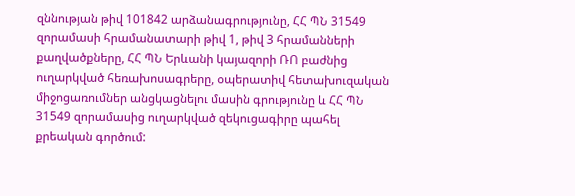զննության թիվ 101842 արձանագրությունը, ՀՀ ՊՆ 31549 զորամասի հրամանատարի թիվ 1, թիվ 3 հրամանների քաղվածքները, ՀՀ ՊՆ Երևանի կայազորի ՌՈ բաժնից ուղարկված հեռախոսագրերը, օպերատիվ հետախուզական միջոցառումներ անցկացնելու մասին գրությունը և ՀՀ ՊՆ 31549 զորամասից ուղարկված զեկուցագիրը պահել քրեական գործում: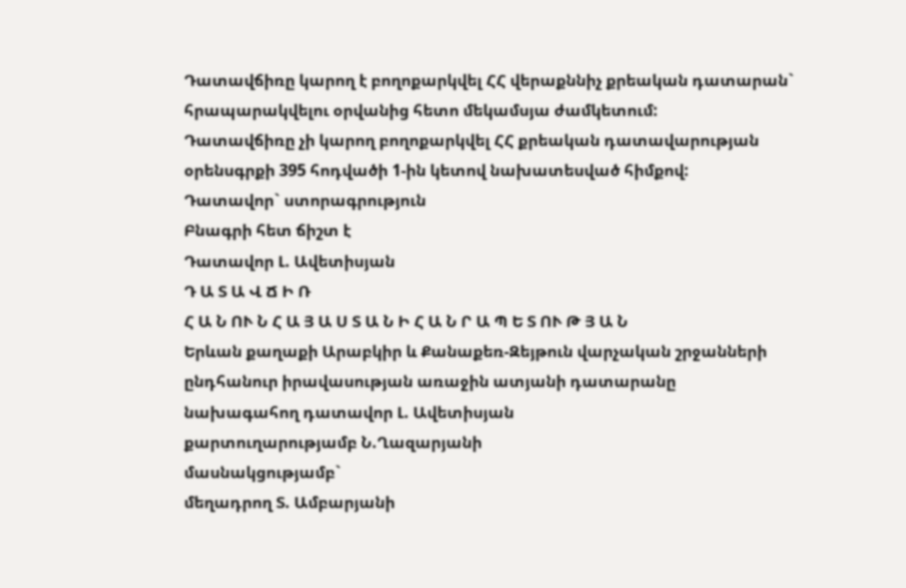Դատավճիռը կարող է բողոքարկվել ՀՀ վերաքննիչ քրեական դատարան` հրապարակվելու օրվանից հետո մեկամսյա ժամկետում:
Դատավճիռը չի կարող բողոքարկվել ՀՀ քրեական դատավարության օրենսգրքի 395 հոդվածի 1-ին կետով նախատեսված հիմքով:
Դատավոր` ստորագրություն
Բնագրի հետ ճիշտ է
Դատավոր Լ. Ավետիսյան
Դ Ա Տ Ա Վ Ճ Ի Ռ
Հ Ա Ն ՈՒ Ն Հ Ա Յ Ա Ս Տ Ա Ն Ի Հ Ա Ն Ր Ա Պ Ե Տ ՈՒ Թ Յ Ա Ն
Երևան քաղաքի Արաբկիր և Քանաքեռ-Զեյթուն վարչական շրջանների
ընդհանուր իրավասության առաջին ատյանի դատարանը
նախագահող դատավոր Լ. Ավետիսյան
քարտուղարությամբ Ն.Ղազարյանի
մասնակցությամբ`
մեղադրող Տ. Ամբարյանի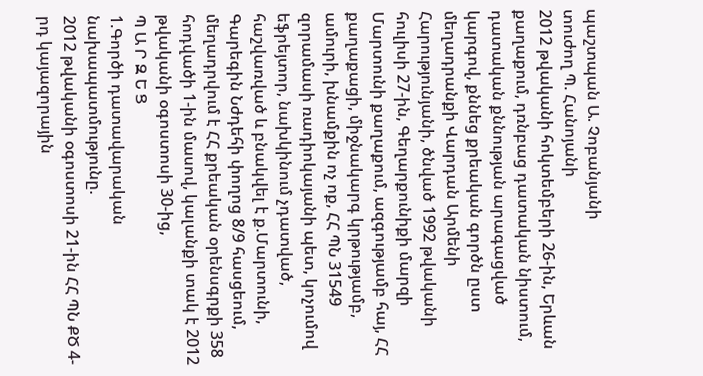պաշտպան Ա. Չոբանյանի
տուժող Պ. Հանոյանի
2012 թվականի հոկտեմբերի 26-ին, Երևան քաղաքում, դռնբաց դատական նիստում, դատական քննության արագացված կարգով, քննեց քրեական գործն ըստ մեղադրանքի Վարդան Արմենի Հարությունյանի, ծնված 1992 թվականի հուլիսի 27-ին, Գեղարքունիքի մարզի Մարտունի քաղաքում, ազգությամբ հայ, ՀՀ քաղաքացի, միջնակարգ կրթությամբ, ամուրի, խնամքին ոչ ոք, ՀՀ ՊՆ 31549 զորամասի ռադիոկայանի պետ, կոչումով եֆրեյտոր, նախկինում չդատված, հաշվառված և բնակվել է ք.Մարտունի, Գարեգին Նժդեհի փողոց 8/9 հասցեում, մեղադրվում է ՀՀ քրեական օրենսգրքի 358 հոդվածի 1-ին մասով, կալանքի տակ է 2012 թվականի օգոստոսի 30-ից,
Պ Ա Ր Զ Ե Ց
1.Գործի դատավարական նախապատմությունը.
2012 թվականի օգոստոսի 21-ին ՀՀ ՊՆ ՔԾ 4-րդ կայազորային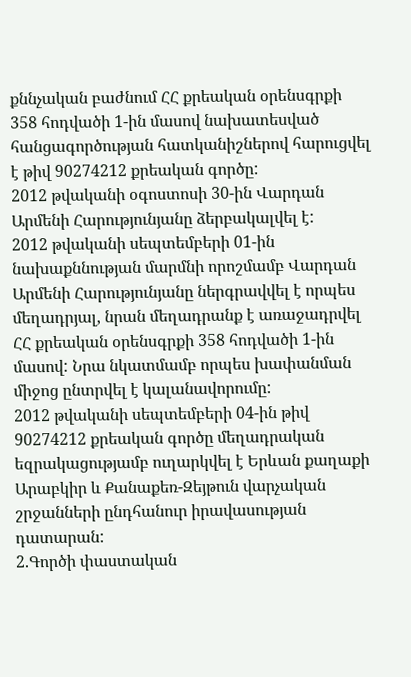քննչական բաժնում ՀՀ քրեական օրենսգրքի 358 հոդվածի 1-ին մասով նախատեսված հանցագործության հատկանիշներով հարուցվել է թիվ 90274212 քրեական գործը:
2012 թվականի օգոստոսի 30-ին Վարդան Արմենի Հարությունյանը ձերբակալվել է:
2012 թվականի սեպտեմբերի 01-ին նախաքննության մարմնի որոշմամբ Վարդան Արմենի Հարությունյանը ներգրավվել է որպես մեղադրյալ, նրան մեղադրանք է առաջադրվել ՀՀ քրեական օրենսգրքի 358 հոդվածի 1-ին մասով: Նրա նկատմամբ որպես խափանման միջոց ընտրվել է կալանավորումը:
2012 թվականի սեպտեմբերի 04-ին թիվ 90274212 քրեական գործը մեղադրական եզրակացությամբ ուղարկվել է Երևան քաղաքի Արաբկիր և Քանաքեռ-Զեյթուն վարչական շրջանների ընդհանուր իրավասության դատարան:
2.Գործի փաստական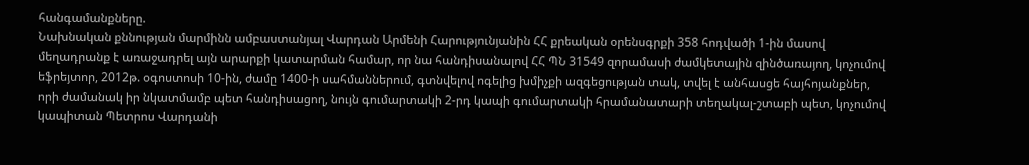հանգամանքները.
Նախնական քննության մարմինն ամբաստանյալ Վարդան Արմենի Հարությունյանին ՀՀ քրեական օրենսգրքի 358 հոդվածի 1-ին մասով մեղադրանք է առաջադրել այն արարքի կատարման համար, որ նա հանդիսանալով ՀՀ ՊՆ 31549 զորամասի ժամկետային զինծառայող, կոչումով եֆրեյտոր, 2012թ. օգոստոսի 10-ին, ժամը 1400-ի սահմաններում, գտնվելով ոգելից խմիչքի ազգեցության տակ, տվել է անհասցե հայհոյանքներ, որի ժամանակ իր նկատմամբ պետ հանդիսացող, նույն գումարտակի 2-րդ կապի գումարտակի հրամանատարի տեղակալ-շտաբի պետ, կոչումով կապիտան Պետրոս Վարդանի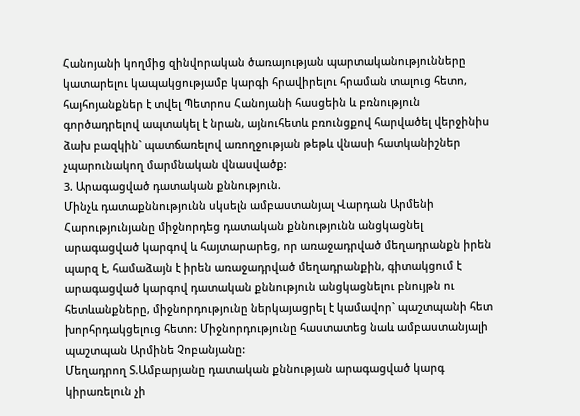Հանոյանի կողմից զինվորական ծառայության պարտականությունները կատարելու կապակցությամբ կարգի հրավիրելու հրաման տալուց հետո, հայհոյանքներ է տվել Պետրոս Հանոյանի հասցեին և բռնություն գործադրելով ապտակել է նրան, այնուհետև բռունցքով հարվածել վերջինիս ձախ բազկին` պատճառելով առողջության թեթև վնասի հատկանիշներ չպարունակող մարմնական վնասվածք:
3. Արագացված դատական քննություն.
Մինչև դատաքննությունն սկսելն ամբաստանյալ Վարդան Արմենի Հարությունյանը միջնորդեց դատական քննությունն անցկացնել արագացված կարգով և հայտարարեց, որ առաջադրված մեղադրանքն իրեն պարզ է, համաձայն է իրեն առաջադրված մեղադրանքին, գիտակցում է արագացված կարգով դատական քննություն անցկացնելու բնույթն ու հետևանքները, միջնորդությունը ներկայացրել է կամավոր` պաշտպանի հետ խորհրդակցելուց հետո: Միջնորդությունը հաստատեց նաև ամբաստանյալի պաշտպան Արմինե Չոբանյանը:
Մեղադրող Տ.Ամբարյանը դատական քննության արագացված կարգ կիրառելուն չի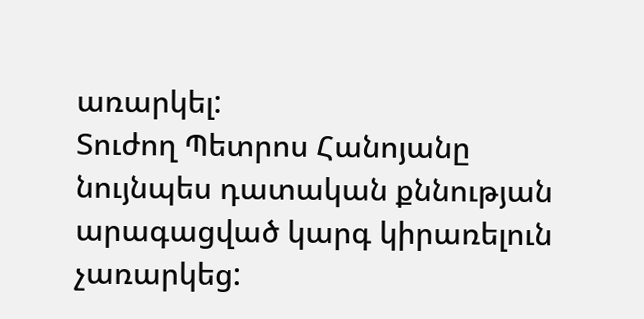առարկել:
Տուժող Պետրոս Հանոյանը նույնպես դատական քննության արագացված կարգ կիրառելուն չառարկեց: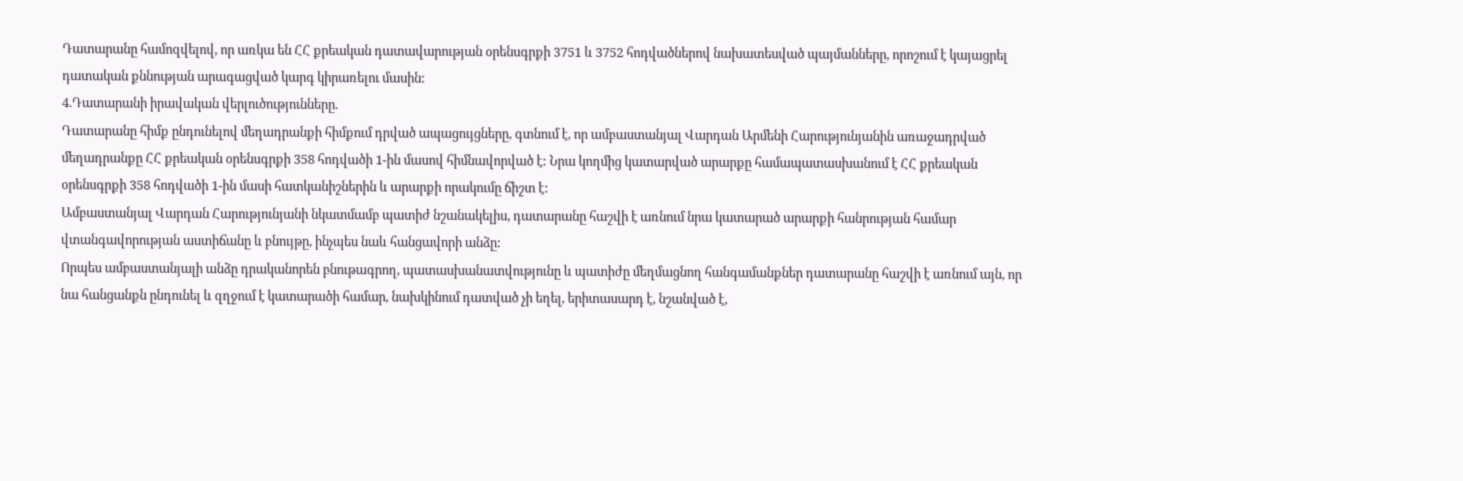Դատարանը համոզվելով, որ առկա են ՀՀ քրեական դատավարության օրենսգրքի 3751 և 3752 հոդվածներով նախատեսված պայմանները, որոշում է կայացրել դատական քննության արագացված կարգ կիրառելու մասին:
4.Դատարանի իրավական վերլուծությունները.
Դատարանը հիմք ընդունելով մեղադրանքի հիմքում դրված ապացույցները, գտնում է, որ ամբաստանյալ Վարդան Արմենի Հարությունյանին առաջադրված մեղադրանքը ՀՀ քրեական օրենսգրքի 358 հոդվածի 1-ին մասով հիմնավորված է: Նրա կողմից կատարված արարքը համապատասխանում է ՀՀ քրեական օրենսգրքի 358 հոդվածի 1-ին մասի հատկանիշներին և արարքի որակումը ճիշտ է:
Ամբաստանյալ Վարդան Հարությունյանի նկատմամբ պատիժ նշանակելիս, դատարանը հաշվի է առնում նրա կատարած արարքի հանրության համար վտանգավորության աստիճանը և բնույթը, ինչպես նաև հանցավորի անձը:
Որպես ամբաստանյալի անձը դրականորեն բնութագրող, պատասխանատվությունը և պատիժը մեղմացնող հանգամանքներ դատարանը հաշվի է առնում այն, որ նա հանցանքն ընդունել և զղջում է կատարածի համար, նախկինում դատված չի եղել, երիտասարդ է, նշանված է,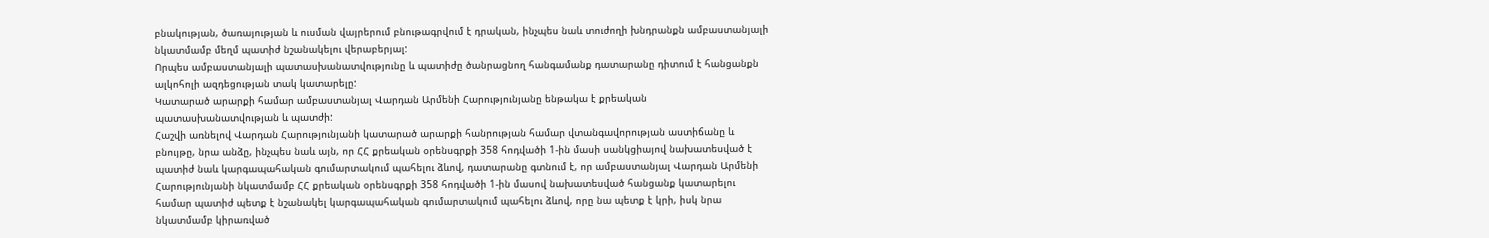բնակության, ծառայության և ուսման վայրերում բնութագրվում է դրական, ինչպես նաև տուժողի խնդրանքն ամբաստանյալի նկատմամբ մեղմ պատիժ նշանակելու վերաբերյալ:
Որպես ամբաստանյալի պատասխանատվությունը և պատիժը ծանրացնող հանգամանք դատարանը դիտում է հանցանքն ալկոհոլի ազդեցության տակ կատարելը:
Կատարած արարքի համար ամբաստանյալ Վարդան Արմենի Հարությունյանը ենթակա է քրեական պատասխանատվության և պատժի:
Հաշվի առնելով Վարդան Հարությունյանի կատարած արարքի հանրության համար վտանգավորության աստիճանը և բնույթը, նրա անձը, ինչպես նաև այն, որ ՀՀ քրեական օրենսգրքի 358 հոդվածի 1-ին մասի սանկցիայով նախատեսված է պատիժ նաև կարգապահական գումարտակում պահելու ձևով, դատարանը գտնում է, որ ամբաստանյալ Վարդան Արմենի Հարությունյանի նկատմամբ ՀՀ քրեական օրենսգրքի 358 հոդվածի 1-ին մասով նախատեսված հանցանք կատարելու համար պատիժ պետք է նշանակել կարգապահական գումարտակում պահելու ձևով, որը նա պետք է կրի, իսկ նրա նկատմամբ կիրառված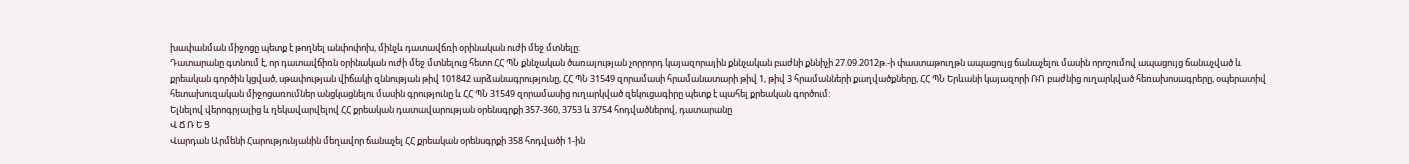խափանման միջոցը պետք է թողնել անփոփոխ, մինչև դատավճռի օրինական ուժի մեջ մտնելը:
Դատարանը գտնում է, որ դատավճիռն օրինական ուժի մեջ մտնելուց հետո ՀՀ ՊՆ քննչական ծառայության չորրորդ կայազորային քննչական բաժնի քննիչի 27.09.2012թ.-ի փաստաթուղթն ապացույց ճանաչելու մասին որոշումով ապացույց ճանաչված և քրեական գործին կցված, սթափության վիճակի զննության թիվ 101842 արձանագրությունը, ՀՀ ՊՆ 31549 զորամասի հրամանատարի թիվ 1, թիվ 3 հրամանների քաղվածքները, ՀՀ ՊՆ Երևանի կայազորի ՌՈ բաժնից ուղարկված հեռախոսագրերը, օպերատիվ հետախուզական միջոցառումներ անցկացնելու մասին գրությունը և ՀՀ ՊՆ 31549 զորամասից ուղարկված զեկուցագիրը պետք է պահել քրեական գործում:
Ելնելով վերոգրյալից և ղեկավարվելով ՀՀ քրեական դատավարության օրենսգրքի 357-360, 3753 և 3754 հոդվածներով, դատարանը
Վ Ճ Ռ Ե Ց
Վարդան Արմենի Հարությունյանին մեղավոր ճանաչել ՀՀ քրեական օրենսգրքի 358 հոդվածի 1-ին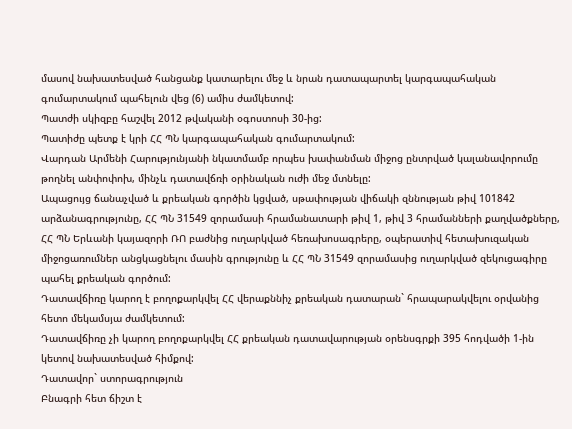մասով նախատեսված հանցանք կատարելու մեջ և նրան դատապարտել կարգապահական գումարտակում պահելուն վեց (6) ամիս ժամկետով:
Պատժի սկիզբը հաշվել 2012 թվականի օգոստոսի 30-ից:
Պատիժը պետք է կրի ՀՀ ՊՆ կարգապահական գումարտակում:
Վարդան Արմենի Հարությունյանի նկատմամբ որպես խափանման միջոց ընտրված կալանավորումը թողնել անփոփոխ, մինչև դատավճռի օրինական ուժի մեջ մտնելը:
Ապացույց ճանաչված և քրեական գործին կցված, սթափության վիճակի զննության թիվ 101842 արձանագրությունը, ՀՀ ՊՆ 31549 զորամասի հրամանատարի թիվ 1, թիվ 3 հրամանների քաղվածքները, ՀՀ ՊՆ Երևանի կայազորի ՌՈ բաժնից ուղարկված հեռախոսագրերը, օպերատիվ հետախուզական միջոցառումներ անցկացնելու մասին գրությունը և ՀՀ ՊՆ 31549 զորամասից ուղարկված զեկուցագիրը պահել քրեական գործում:
Դատավճիռը կարող է բողոքարկվել ՀՀ վերաքննիչ քրեական դատարան` հրապարակվելու օրվանից հետո մեկամսյա ժամկետում:
Դատավճիռը չի կարող բողոքարկվել ՀՀ քրեական դատավարության օրենսգրքի 395 հոդվածի 1-ին կետով նախատեսված հիմքով:
Դատավոր` ստորագրություն
Բնագրի հետ ճիշտ է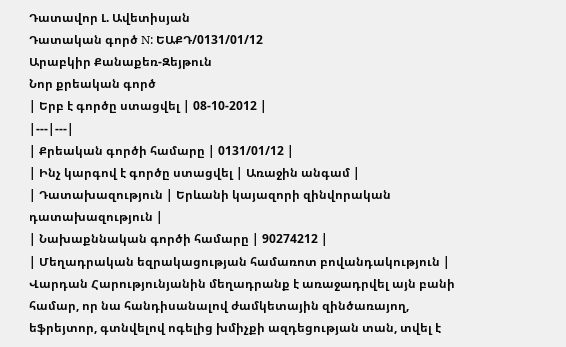Դատավոր Լ. Ավետիսյան
Դատական գործ N: ԵԱՔԴ/0131/01/12
Արաբկիր Քանաքեռ-Զեյթուն
Նոր քրեական գործ
| Երբ է գործը ստացվել | 08-10-2012 |
|---|---|
| Քրեական գործի համարը | 0131/01/12 |
| Ինչ կարգով է գործը ստացվել | Առաջին անգամ |
| Դատախազություն | Երևանի կայազորի զինվորական դատախազություն |
| Նախաքննական գործի համարը | 90274212 |
| Մեղադրական եզրակացության համառոտ բովանդակություն | Վարդան Հարությունյանին մեղադրանք է առաջադրվել այն բանի համար, որ նա հանդիսանալով ժամկետային զինծառայող, եֆրեյտոր, գտնվելով ոգելից խմիչքի ազդեցության տան, տվել է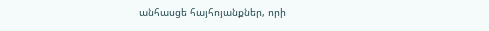անհասցե հայհոյանքներ, որի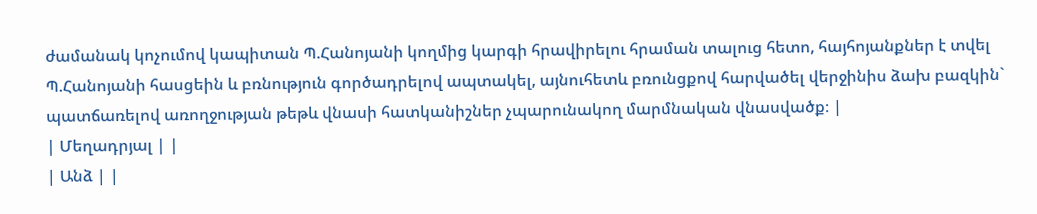ժամանակ կոչումով կապիտան Պ.Հանոյանի կողմից կարգի հրավիրելու հրաման տալուց հետո, հայհոյանքներ է տվել Պ.Հանոյանի հասցեին և բռնություն գործադրելով ապտակել, այնուհետև բռունցքով հարվածել վերջինիս ձախ բազկին` պատճառելով առողջության թեթև վնասի հատկանիշներ չպարունակող մարմնական վնասվածք։ |
| Մեղադրյալ | |
| Անձ | |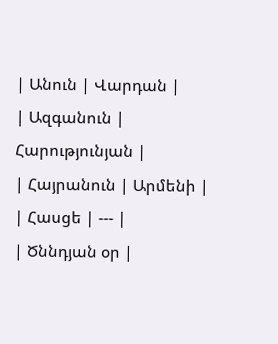| Անուն | Վարդան |
| Ազգանուն | Հարությունյան |
| Հայրանուն | Արմենի |
| Հասցե | --- |
| Ծննդյան օր |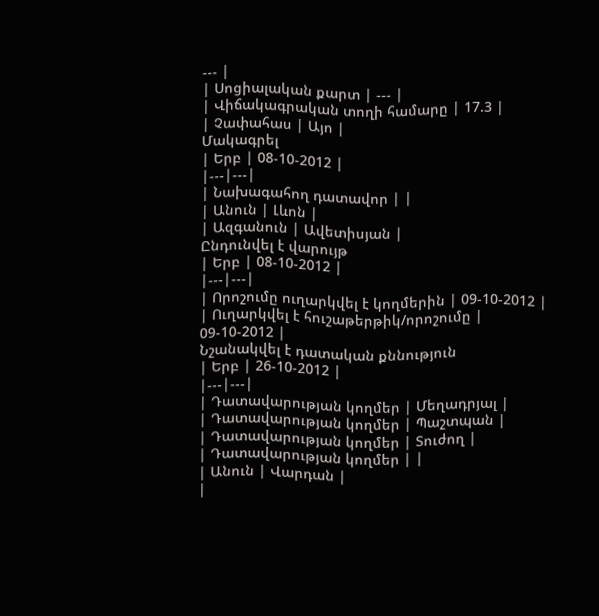--- |
| Սոցիալական քարտ | --- |
| Վիճակագրական տողի համարը | 17.3 |
| Չափահաս | Այո |
Մակագրել
| Երբ | 08-10-2012 |
|---|---|
| Նախագահող դատավոր | |
| Անուն | Լևոն |
| Ազգանուն | Ավետիսյան |
Ընդունվել է վարույթ
| Երբ | 08-10-2012 |
|---|---|
| Որոշումը ուղարկվել է կողմերին | 09-10-2012 |
| Ուղարկվել է հուշաթերթիկ/որոշումը | 09-10-2012 |
Նշանակվել է դատական քննություն
| Երբ | 26-10-2012 |
|---|---|
| Դատավարության կողմեր | Մեղադրյալ |
| Դատավարության կողմեր | Պաշտպան |
| Դատավարության կողմեր | Տուժող |
| Դատավարության կողմեր | |
| Անուն | Վարդան |
|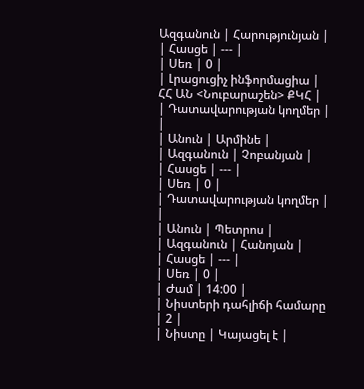Ազգանուն | Հարությունյան |
| Հասցե | --- |
| Սեռ | 0 |
| Լրացուցիչ ինֆորմացիա | ՀՀ ԱՆ <Նուբարաշեն> ՔԿՀ |
| Դատավարության կողմեր | |
| Անուն | Արմինե |
| Ազգանուն | Չոբանյան |
| Հասցե | --- |
| Սեռ | 0 |
| Դատավարության կողմեր | |
| Անուն | Պետրոս |
| Ազգանուն | Հանոյան |
| Հասցե | --- |
| Սեռ | 0 |
| Ժամ | 14:00 |
| Նիստերի դահլիճի համարը | 2 |
| Նիստը | Կայացել է |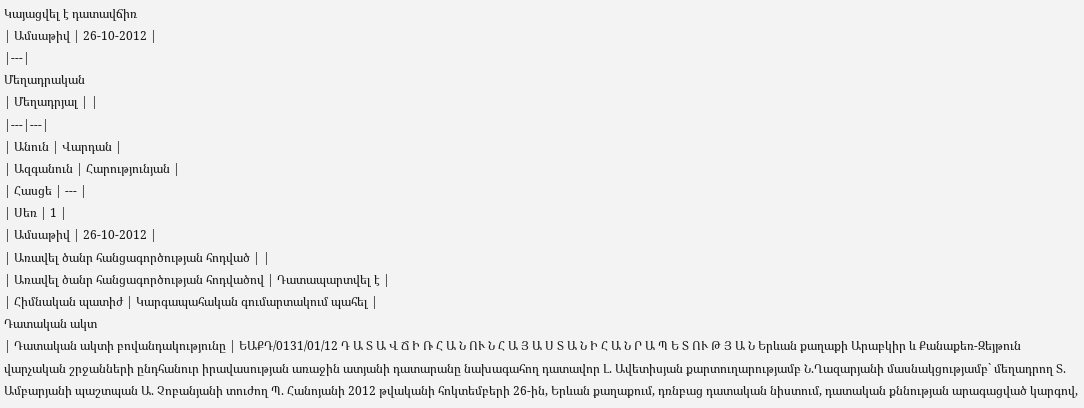Կայացվել է դատավճիռ
| Ամսաթիվ | 26-10-2012 |
|---|
Մեղադրական
| Մեղադրյալ | |
|---|---|
| Անուն | Վարդան |
| Ազգանուն | Հարությունյան |
| Հասցե | --- |
| Սեռ | 1 |
| Ամսաթիվ | 26-10-2012 |
| Առավել ծանր հանցագործության հոդված | |
| Առավել ծանր հանցագործության հոդվածով | Դատապարտվել է |
| Հիմնական պատիժ | Կարգապահական գումարտակում պահել |
Դատական ակտ
| Դատական ակտի բովանդակությունը | ԵԱՔԴ/0131/01/12 Դ Ա Տ Ա Վ Ճ Ի Ռ Հ Ա Ն ՈՒ Ն Հ Ա Յ Ա Ս Տ Ա Ն Ի Հ Ա Ն Ր Ա Պ Ե Տ ՈՒ Թ Յ Ա Ն Երևան քաղաքի Արաբկիր և Քանաքեռ-Զեյթուն վարչական շրջանների ընդհանուր իրավասության առաջին ատյանի դատարանը նախագահող դատավոր Լ. Ավետիսյան քարտուղարությամբ Ն.Ղազարյանի մասնակցությամբ` մեղադրող Տ. Ամբարյանի պաշտպան Ա. Չոբանյանի տուժող Պ. Հանոյանի 2012 թվականի հոկտեմբերի 26-ին, Երևան քաղաքում, դռնբաց դատական նիստում, դատական քննության արագացված կարգով,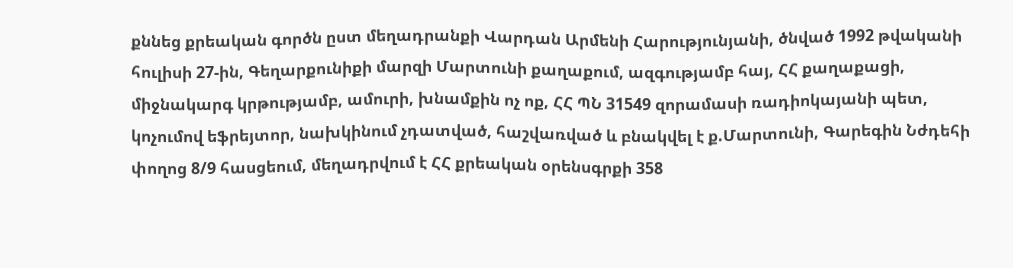քննեց քրեական գործն ըստ մեղադրանքի Վարդան Արմենի Հարությունյանի, ծնված 1992 թվականի հուլիսի 27-ին, Գեղարքունիքի մարզի Մարտունի քաղաքում, ազգությամբ հայ, ՀՀ քաղաքացի, միջնակարգ կրթությամբ, ամուրի, խնամքին ոչ ոք, ՀՀ ՊՆ 31549 զորամասի ռադիոկայանի պետ, կոչումով եֆրեյտոր, նախկինում չդատված, հաշվառված և բնակվել է ք.Մարտունի, Գարեգին Նժդեհի փողոց 8/9 հասցեում, մեղադրվում է ՀՀ քրեական օրենսգրքի 358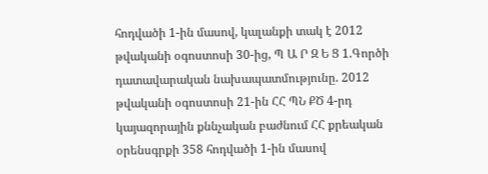հոդվածի 1-ին մասով, կալանքի տակ է 2012 թվականի օգոստոսի 30-ից, Պ Ա Ր Զ Ե Ց 1.Գործի դատավարական նախապատմությունը. 2012 թվականի օգոստոսի 21-ին ՀՀ ՊՆ ՔԾ 4-րդ կայազորային քննչական բաժնում ՀՀ քրեական օրենսգրքի 358 հոդվածի 1-ին մասով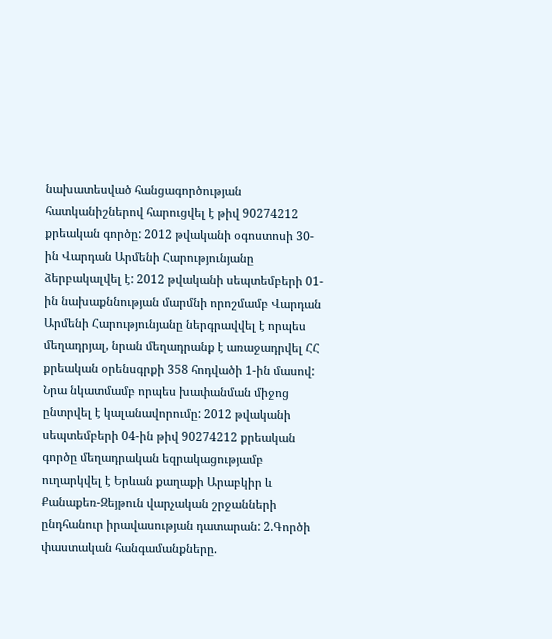նախատեսված հանցագործության հատկանիշներով հարուցվել է թիվ 90274212 քրեական գործը: 2012 թվականի օգոստոսի 30-ին Վարդան Արմենի Հարությունյանը ձերբակալվել է: 2012 թվականի սեպտեմբերի 01-ին նախաքննության մարմնի որոշմամբ Վարդան Արմենի Հարությունյանը ներգրավվել է որպես մեղադրյալ, նրան մեղադրանք է առաջադրվել ՀՀ քրեական օրենսգրքի 358 հոդվածի 1-ին մասով: Նրա նկատմամբ որպես խափանման միջոց ընտրվել է կալանավորումը: 2012 թվականի սեպտեմբերի 04-ին թիվ 90274212 քրեական գործը մեղադրական եզրակացությամբ ուղարկվել է Երևան քաղաքի Արաբկիր և Քանաքեռ-Զեյթուն վարչական շրջանների ընդհանուր իրավասության դատարան: 2.Գործի փաստական հանգամանքները.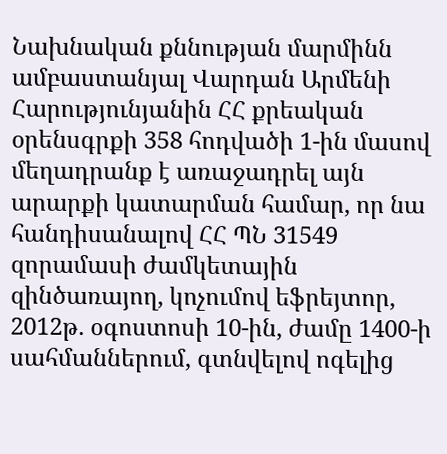Նախնական քննության մարմինն ամբաստանյալ Վարդան Արմենի Հարությունյանին ՀՀ քրեական օրենսգրքի 358 հոդվածի 1-ին մասով մեղադրանք է առաջադրել այն արարքի կատարման համար, որ նա հանդիսանալով ՀՀ ՊՆ 31549 զորամասի ժամկետային զինծառայող, կոչումով եֆրեյտոր, 2012թ. օգոստոսի 10-ին, ժամը 1400-ի սահմաններում, գտնվելով ոգելից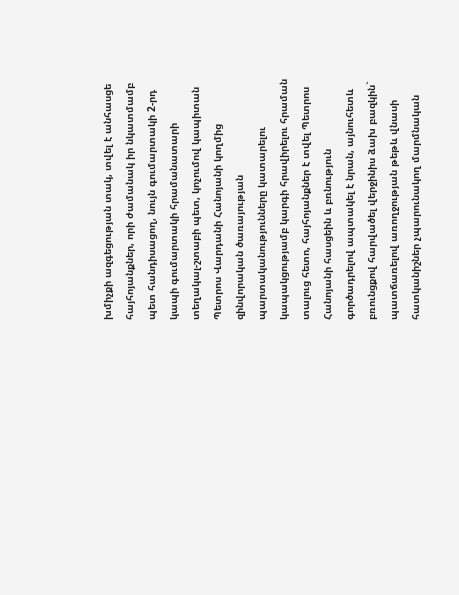խմիչքի ազգեցության տակ, տվել է անհասցե հայհոյանքներ, որի ժամանակ իր նկատմամբ պետ հանդիսացող, նույն գումարտակի 2-րդ կապի գումարտակի հրամանատարի տեղակալ-շտաբի պետ, կոչումով կապիտան Պետրոս Վարդանի Հանոյանի կողմից զինվորական ծառայության պարտականությունները կատարելու կապակցությամբ կարգի հրավիրելու հրաման տալուց հետո, հայհոյանքներ է տվել Պետրոս Հանոյանի հասցեին և բռնություն գործադրելով ապտակել է նրան, այնուհետև բռունցքով հարվածել վերջինիս ձախ բազկին` պատճառելով առողջության թեթև վնասի հատկանիշներ չպարունակող մարմնական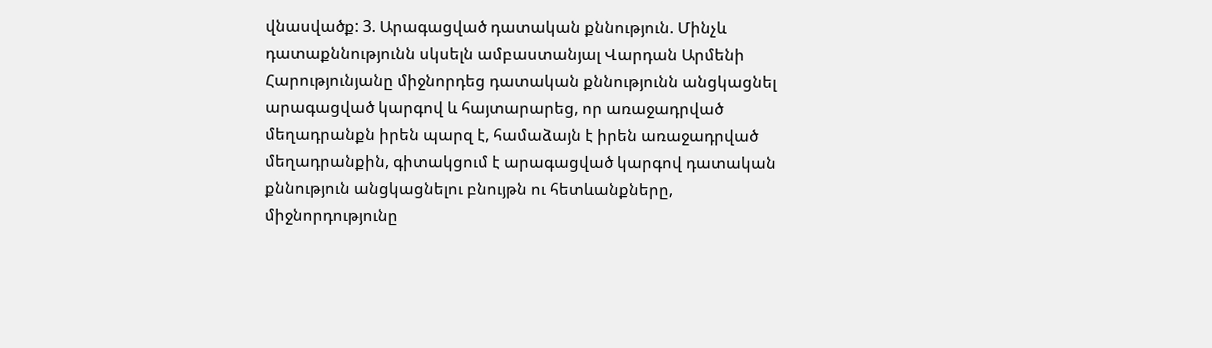վնասվածք: 3. Արագացված դատական քննություն. Մինչև դատաքննությունն սկսելն ամբաստանյալ Վարդան Արմենի Հարությունյանը միջնորդեց դատական քննությունն անցկացնել արագացված կարգով և հայտարարեց, որ առաջադրված մեղադրանքն իրեն պարզ է, համաձայն է իրեն առաջադրված մեղադրանքին, գիտակցում է արագացված կարգով դատական քննություն անցկացնելու բնույթն ու հետևանքները, միջնորդությունը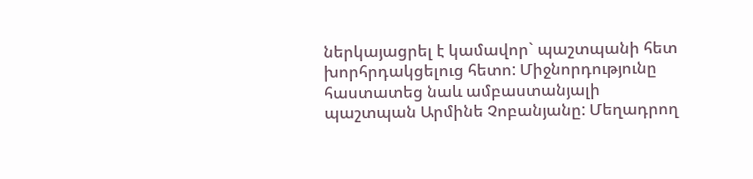ներկայացրել է կամավոր` պաշտպանի հետ խորհրդակցելուց հետո: Միջնորդությունը հաստատեց նաև ամբաստանյալի պաշտպան Արմինե Չոբանյանը: Մեղադրող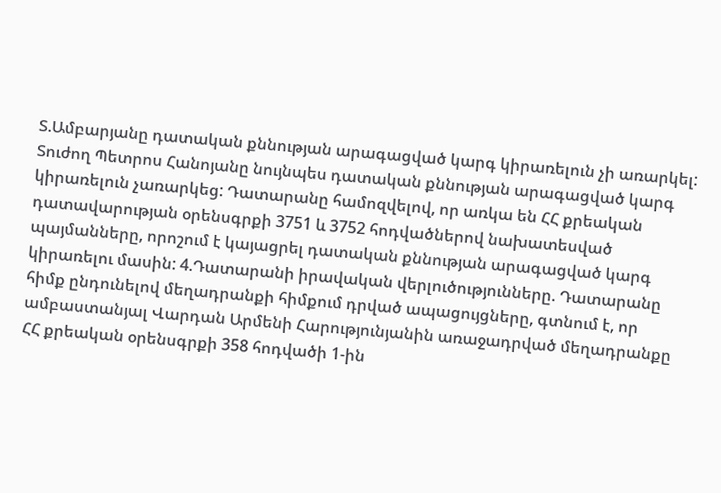Տ.Ամբարյանը դատական քննության արագացված կարգ կիրառելուն չի առարկել: Տուժող Պետրոս Հանոյանը նույնպես դատական քննության արագացված կարգ կիրառելուն չառարկեց: Դատարանը համոզվելով, որ առկա են ՀՀ քրեական դատավարության օրենսգրքի 3751 և 3752 հոդվածներով նախատեսված պայմանները, որոշում է կայացրել դատական քննության արագացված կարգ կիրառելու մասին: 4.Դատարանի իրավական վերլուծությունները. Դատարանը հիմք ընդունելով մեղադրանքի հիմքում դրված ապացույցները, գտնում է, որ ամբաստանյալ Վարդան Արմենի Հարությունյանին առաջադրված մեղադրանքը ՀՀ քրեական օրենսգրքի 358 հոդվածի 1-ին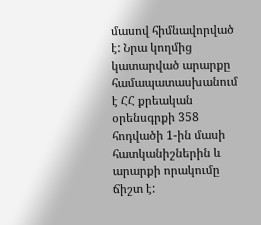մասով հիմնավորված է: Նրա կողմից կատարված արարքը համապատասխանում է ՀՀ քրեական օրենսգրքի 358 հոդվածի 1-ին մասի հատկանիշներին և արարքի որակումը ճիշտ է: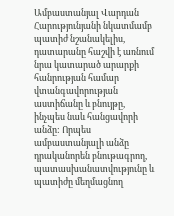Ամբաստանյալ Վարդան Հարությունյանի նկատմամբ պատիժ նշանակելիս, դատարանը հաշվի է առնում նրա կատարած արարքի հանրության համար վտանգավորության աստիճանը և բնույթը, ինչպես նաև հանցավորի անձը: Որպես ամբաստանյալի անձը դրականորեն բնութագրող, պատասխանատվությունը և պատիժը մեղմացնող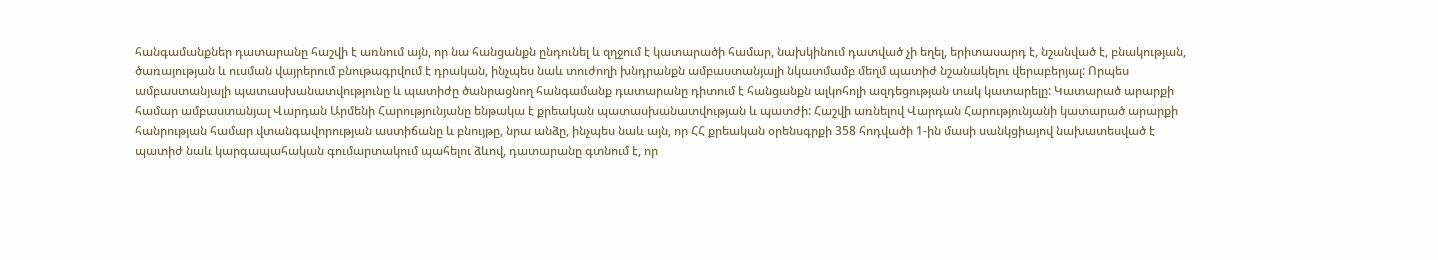հանգամանքներ դատարանը հաշվի է առնում այն, որ նա հանցանքն ընդունել և զղջում է կատարածի համար, նախկինում դատված չի եղել, երիտասարդ է, նշանված է, բնակության, ծառայության և ուսման վայրերում բնութագրվում է դրական, ինչպես նաև տուժողի խնդրանքն ամբաստանյալի նկատմամբ մեղմ պատիժ նշանակելու վերաբերյալ: Որպես ամբաստանյալի պատասխանատվությունը և պատիժը ծանրացնող հանգամանք դատարանը դիտում է հանցանքն ալկոհոլի ազդեցության տակ կատարելը: Կատարած արարքի համար ամբաստանյալ Վարդան Արմենի Հարությունյանը ենթակա է քրեական պատասխանատվության և պատժի: Հաշվի առնելով Վարդան Հարությունյանի կատարած արարքի հանրության համար վտանգավորության աստիճանը և բնույթը, նրա անձը, ինչպես նաև այն, որ ՀՀ քրեական օրենսգրքի 358 հոդվածի 1-ին մասի սանկցիայով նախատեսված է պատիժ նաև կարգապահական գումարտակում պահելու ձևով, դատարանը գտնում է, որ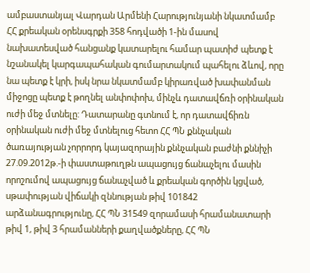ամբաստանյալ Վարդան Արմենի Հարությունյանի նկատմամբ ՀՀ քրեական օրենսգրքի 358 հոդվածի 1-ին մասով նախատեսված հանցանք կատարելու համար պատիժ պետք է նշանակել կարգապահական գումարտակում պահելու ձևով, որը նա պետք է կրի, իսկ նրա նկատմամբ կիրառված խափանման միջոցը պետք է թողնել անփոփոխ, մինչև դատավճռի օրինական ուժի մեջ մտնելը: Դատարանը գտնում է, որ դատավճիռն օրինական ուժի մեջ մտնելուց հետո ՀՀ ՊՆ քննչական ծառայության չորրորդ կայազորային քննչական բաժնի քննիչի 27.09.2012թ.-ի փաստաթուղթն ապացույց ճանաչելու մասին որոշումով ապացույց ճանաչված և քրեական գործին կցված, սթափության վիճակի զննության թիվ 101842 արձանագրությունը, ՀՀ ՊՆ 31549 զորամասի հրամանատարի թիվ 1, թիվ 3 հրամանների քաղվածքները, ՀՀ ՊՆ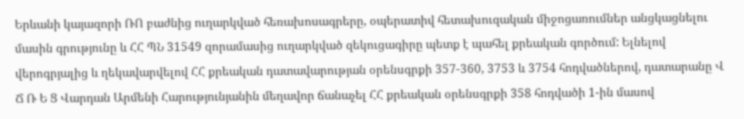Երևանի կայազորի ՌՈ բաժնից ուղարկված հեռախոսագրերը, օպերատիվ հետախուզական միջոցառումներ անցկացնելու մասին գրությունը և ՀՀ ՊՆ 31549 զորամասից ուղարկված զեկուցագիրը պետք է պահել քրեական գործում: Ելնելով վերոգրյալից և ղեկավարվելով ՀՀ քրեական դատավարության օրենսգրքի 357-360, 3753 և 3754 հոդվածներով, դատարանը Վ Ճ Ռ Ե Ց Վարդան Արմենի Հարությունյանին մեղավոր ճանաչել ՀՀ քրեական օրենսգրքի 358 հոդվածի 1-ին մասով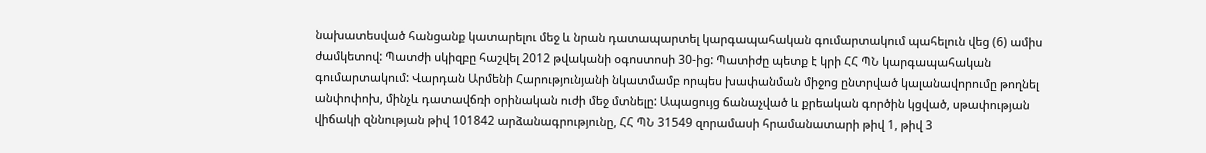նախատեսված հանցանք կատարելու մեջ և նրան դատապարտել կարգապահական գումարտակում պահելուն վեց (6) ամիս ժամկետով: Պատժի սկիզբը հաշվել 2012 թվականի օգոստոսի 30-ից: Պատիժը պետք է կրի ՀՀ ՊՆ կարգապահական գումարտակում: Վարդան Արմենի Հարությունյանի նկատմամբ որպես խափանման միջոց ընտրված կալանավորումը թողնել անփոփոխ, մինչև դատավճռի օրինական ուժի մեջ մտնելը: Ապացույց ճանաչված և քրեական գործին կցված, սթափության վիճակի զննության թիվ 101842 արձանագրությունը, ՀՀ ՊՆ 31549 զորամասի հրամանատարի թիվ 1, թիվ 3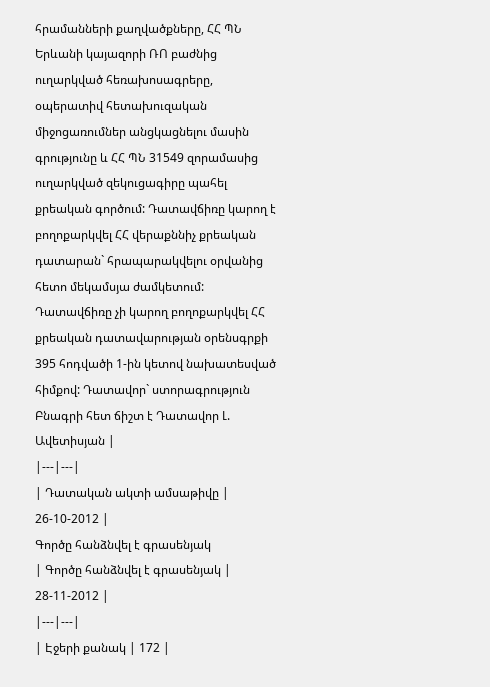հրամանների քաղվածքները, ՀՀ ՊՆ Երևանի կայազորի ՌՈ բաժնից ուղարկված հեռախոսագրերը, օպերատիվ հետախուզական միջոցառումներ անցկացնելու մասին գրությունը և ՀՀ ՊՆ 31549 զորամասից ուղարկված զեկուցագիրը պահել քրեական գործում: Դատավճիռը կարող է բողոքարկվել ՀՀ վերաքննիչ քրեական դատարան` հրապարակվելու օրվանից հետո մեկամսյա ժամկետում: Դատավճիռը չի կարող բողոքարկվել ՀՀ քրեական դատավարության օրենսգրքի 395 հոդվածի 1-ին կետով նախատեսված հիմքով: Դատավոր` ստորագրություն Բնագրի հետ ճիշտ է Դատավոր Լ. Ավետիսյան |
|---|---|
| Դատական ակտի ամսաթիվը | 26-10-2012 |
Գործը հանձնվել է գրասենյակ
| Գործը հանձնվել է գրասենյակ | 28-11-2012 |
|---|---|
| Էջերի քանակ | 172 |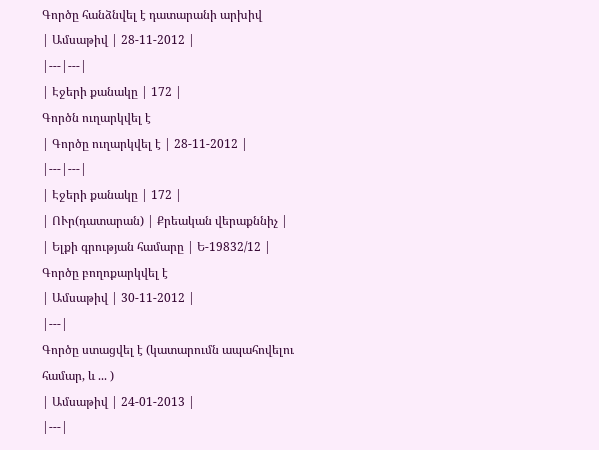Գործը հանձնվել է դատարանի արխիվ
| Ամսաթիվ | 28-11-2012 |
|---|---|
| Էջերի քանակը | 172 |
Գործն ուղարկվել է
| Գործը ուղարկվել է | 28-11-2012 |
|---|---|
| Էջերի քանակը | 172 |
| ՈՒր(դատարան) | Քրեական վերաքննիչ |
| Ելքի գրության համարը | Ե-19832/12 |
Գործը բողոքարկվել է
| Ամսաթիվ | 30-11-2012 |
|---|
Գործը ստացվել է (կատարումն ապահովելու համար, և ... )
| Ամսաթիվ | 24-01-2013 |
|---|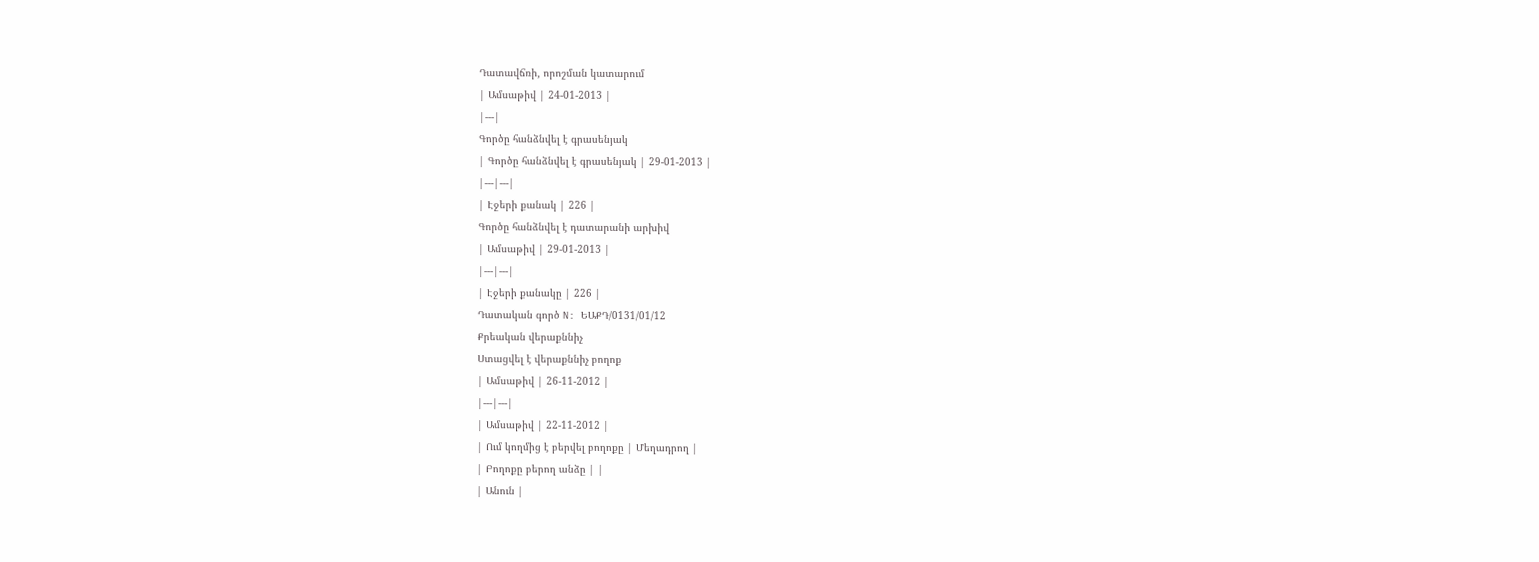Դատավճռի, որոշման կատարում
| Ամսաթիվ | 24-01-2013 |
|---|
Գործը հանձնվել է գրասենյակ
| Գործը հանձնվել է գրասենյակ | 29-01-2013 |
|---|---|
| Էջերի քանակ | 226 |
Գործը հանձնվել է դատարանի արխիվ
| Ամսաթիվ | 29-01-2013 |
|---|---|
| Էջերի քանակը | 226 |
Դատական գործ N: ԵԱՔԴ/0131/01/12
Քրեական վերաքննիչ
Ստացվել է վերաքննիչ բողոք
| Ամսաթիվ | 26-11-2012 |
|---|---|
| Ամսաթիվ | 22-11-2012 |
| Ում կողմից է բերվել բողոքը | Մեղադրող |
| Բողոքը բերող անձը | |
| Անուն |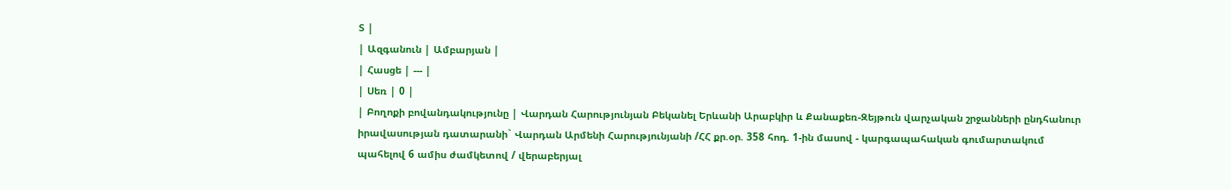Տ |
| Ազգանուն | Ամբարյան |
| Հասցե | --- |
| Սեռ | 0 |
| Բողոքի բովանդակությունը | Վարդան Հարությունյան Բեկանել Երևանի Արաբկիր և Քանաքեռ-Զեյթուն վարչական շրջանների ընդհանուր իրավասության դատարանի` Վարդան Արմենի Հարությունյանի /ՀՀ քր.օր. 358 հոդ. 1-ին մասով - կարգապահական գումարտակում պահելով 6 ամիս ժամկետով / վերաբերյալ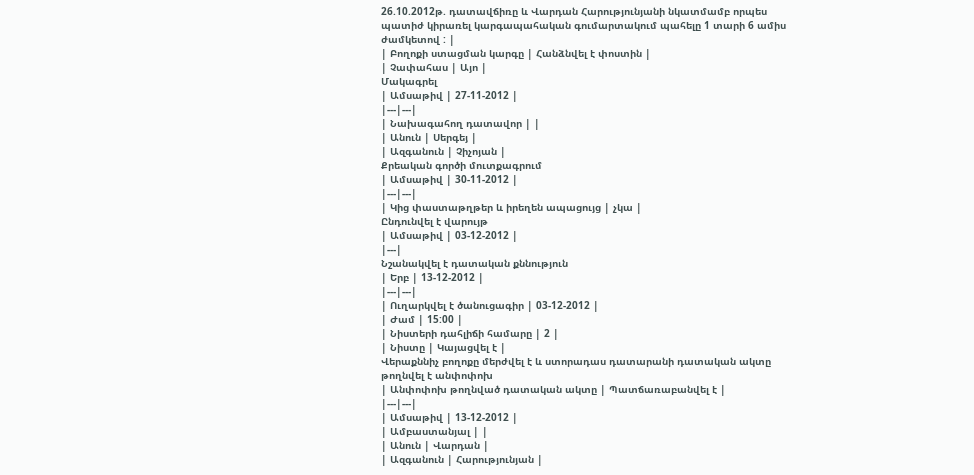26.10.2012թ. դատավճիռը և Վարդան Հարությունյանի նկատմամբ որպես պատիժ կիրառել կարգապահական գումարտակում պահելը 1 տարի 6 ամիս ժամկետով : |
| Բողոքի ստացման կարգը | Հանձնվել է փոստին |
| Չափահաս | Այո |
Մակագրել
| Ամսաթիվ | 27-11-2012 |
|---|---|
| Նախագահող դատավոր | |
| Անուն | Սերգեյ |
| Ազգանուն | Չիչոյան |
Քրեական գործի մուտքագրում
| Ամսաթիվ | 30-11-2012 |
|---|---|
| Կից փաստաթղթեր և իրեղեն ապացույց | չկա |
Ընդունվել է վարույթ
| Ամսաթիվ | 03-12-2012 |
|---|
Նշանակվել է դատական քննություն
| Երբ | 13-12-2012 |
|---|---|
| Ուղարկվել է ծանուցագիր | 03-12-2012 |
| Ժամ | 15:00 |
| Նիստերի դահլիճի համարը | 2 |
| Նիստը | Կայացվել է |
Վերաքննիչ բողոքը մերժվել է և ստորադաս դատարանի դատական ակտը թողնվել է անփոփոխ
| Անփոփոխ թողնված դատական ակտը | Պատճառաբանվել է |
|---|---|
| Ամսաթիվ | 13-12-2012 |
| Ամբաստանյալ | |
| Անուն | Վարդան |
| Ազգանուն | Հարությունյան |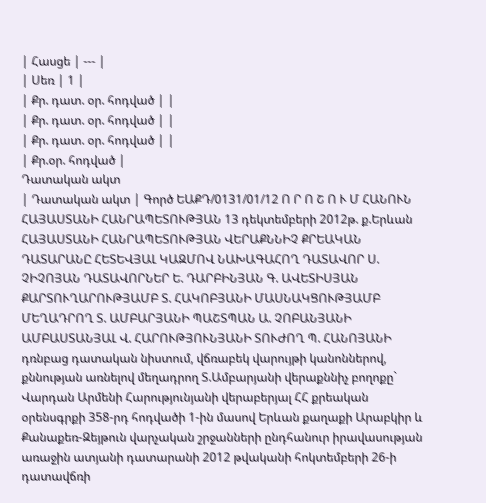| Հասցե | --- |
| Սեռ | 1 |
| Քր. դատ. օր. հոդված | |
| Քր. դատ. օր. հոդված | |
| Քր. դատ. օր. հոդված | |
| Քր.օր. հոդված |
Դատական ակտ
| Դատական ակտ | Գործ ԵԱՔԴ/0131/01/12 Ո Ր Ո Շ Ո Ւ Մ ՀԱՆՈՒՆ ՀԱՅԱՍՏԱՆԻ ՀԱՆՐԱՊԵՏՈՒԹՅԱՆ 13 դեկտեմբերի 2012թ. ք.Երևան ՀԱՅԱՍՏԱՆԻ ՀԱՆՐԱՊԵՏՈՒԹՅԱՆ ՎԵՐԱՔՆՆԻՉ ՔՐԵԱԿԱՆ ԴԱՏԱՐԱՆԸ ՀԵՏԵՎՅԱԼ ԿԱԶՄՈՎ ՆԱԽԱԳԱՀՈՂ ԴԱՏԱՎՈՐ Ս. ՉԻՉՈՅԱՆ ԴԱՏԱՎՈՐՆԵՐ Ե. ԴԱՐԲԻՆՅԱՆ Գ. ԱՎԵՏԻՍՅԱՆ ՔԱՐՏՈՒՂԱՐՈՒԹՅԱՄԲ Տ. ՀԱԿՈԲՅԱՆԻ ՄԱՍՆԱԿՑՈՒԹՅԱՄԲ ՄԵՂԱԴՐՈՂ Տ. ԱՄԲԱՐՅԱՆԻ ՊԱՇՏՊԱՆ Ա. ՉՈԲԱՆՅԱՆԻ ԱՄԲԱՍՏԱՆՅԱԼ Վ. ՀԱՐՈՒԹՅՈՒՆՅԱՆԻ ՏՈՒԺՈՂ Պ. ՀԱՆՈՅԱՆԻ դռնբաց դատական նիստում, վճռաբեկ վարույթի կանոններով, քննության առնելով մեղադրող Տ.Ամբարյանի վերաքննիչ բողոքը` Վարդան Արմենի Հարությունյանի վերաբերյալ ՀՀ քրեական օրենսգրքի 358-րդ հոդվածի 1-ին մասով Երևան քաղաքի Արաբկիր և Քանաքեռ-Զեյթուն վարչական շրջանների ընդհանուր իրավասության առաջին ատյանի դատարանի 2012 թվականի հոկտեմբերի 26-ի դատավճռի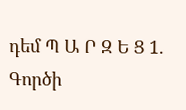դեմ Պ Ա Ր Զ Ե Ց 1. Գործի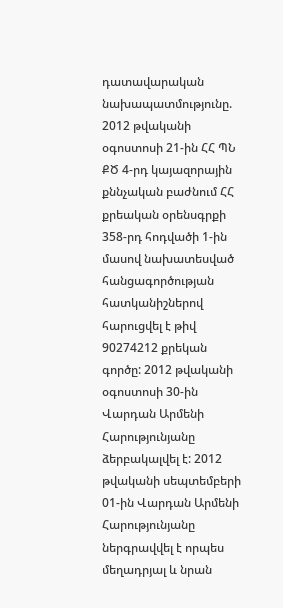դատավարական նախապատմությունը. 2012 թվականի օգոստոսի 21-ին ՀՀ ՊՆ ՔԾ 4-րդ կայազորային քննչական բաժնում ՀՀ քրեական օրենսգրքի 358-րդ հոդվածի 1-ին մասով նախատեսված հանցագործության հատկանիշներով հարուցվել է թիվ 90274212 քրեկան գործը: 2012 թվականի օգոստոսի 30-ին Վարդան Արմենի Հարությունյանը ձերբակալվել է: 2012 թվականի սեպտեմբերի 01-ին Վարդան Արմենի Հարությունյանը ներգրավվել է որպես մեղադրյալ և նրան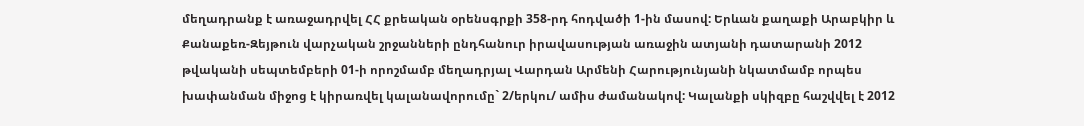մեղադրանք է առաջադրվել ՀՀ քրեական օրենսգրքի 358-րդ հոդվածի 1-ին մասով: Երևան քաղաքի Արաբկիր և Քանաքեռ-Զեյթուն վարչական շրջանների ընդհանուր իրավասության առաջին ատյանի դատարանի 2012 թվականի սեպտեմբերի 01-ի որոշմամբ մեղադրյալ Վարդան Արմենի Հարությունյանի նկատմամբ որպես խափանման միջոց է կիրառվել կալանավորումը` 2/երկու/ ամիս ժամանակով: Կալանքի սկիզբը հաշվվել է 2012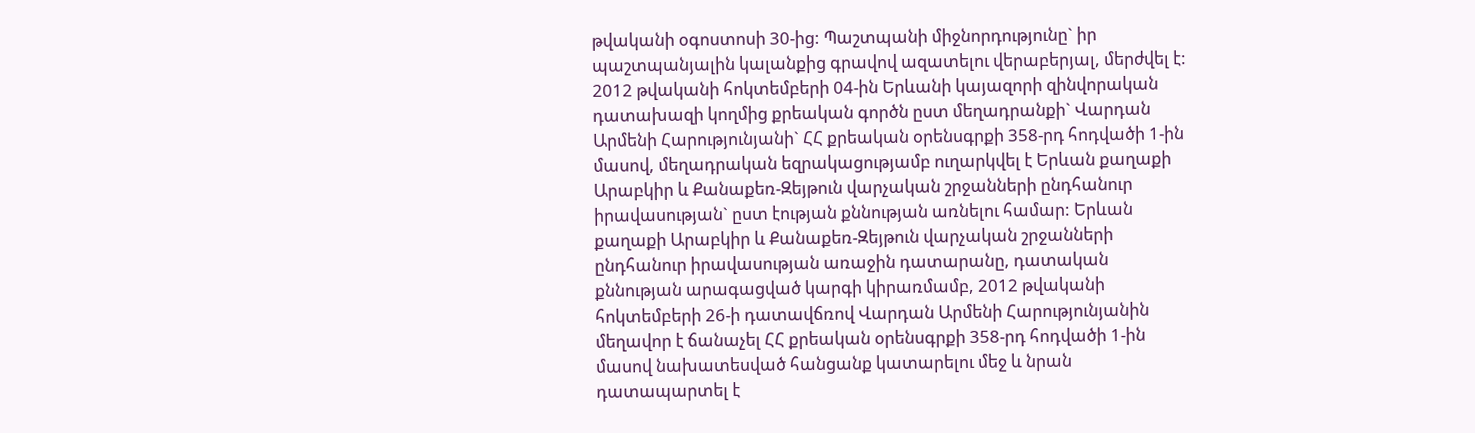թվականի օգոստոսի 30-ից: Պաշտպանի միջնորդությունը` իր պաշտպանյալին կալանքից գրավով ազատելու վերաբերյալ, մերժվել է: 2012 թվականի հոկտեմբերի 04-ին Երևանի կայազորի զինվորական դատախազի կողմից քրեական գործն ըստ մեղադրանքի` Վարդան Արմենի Հարությունյանի` ՀՀ քրեական օրենսգրքի 358-րդ հոդվածի 1-ին մասով, մեղադրական եզրակացությամբ ուղարկվել է Երևան քաղաքի Արաբկիր և Քանաքեռ-Զեյթուն վարչական շրջանների ընդհանուր իրավասության` ըստ էության քննության առնելու համար: Երևան քաղաքի Արաբկիր և Քանաքեռ-Զեյթուն վարչական շրջանների ընդհանուր իրավասության առաջին դատարանը, դատական քննության արագացված կարգի կիրառմամբ, 2012 թվականի հոկտեմբերի 26-ի դատավճռով Վարդան Արմենի Հարությունյանին մեղավոր է ճանաչել ՀՀ քրեական օրենսգրքի 358-րդ հոդվածի 1-ին մասով նախատեսված հանցանք կատարելու մեջ և նրան դատապարտել է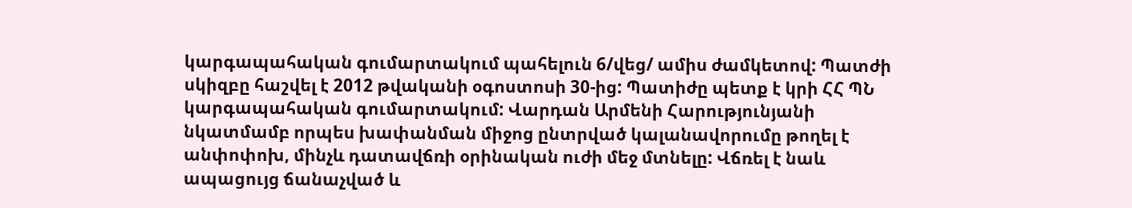կարգապահական գումարտակում պահելուն 6/վեց/ ամիս ժամկետով: Պատժի սկիզբը հաշվել է 2012 թվականի օգոստոսի 30-ից: Պատիժը պետք է կրի ՀՀ ՊՆ կարգապահական գումարտակում: Վարդան Արմենի Հարությունյանի նկատմամբ որպես խափանման միջոց ընտրված կալանավորումը թողել է անփոփոխ, մինչև դատավճռի օրինական ուժի մեջ մտնելը: Վճռել է նաև ապացույց ճանաչված և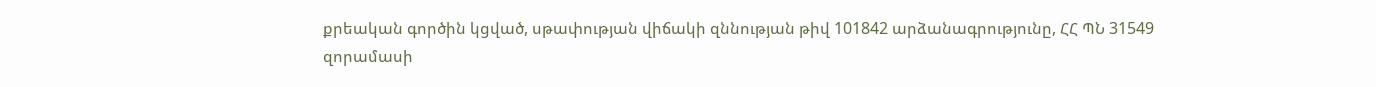քրեական գործին կցված, սթափության վիճակի զննության թիվ 101842 արձանագրությունը, ՀՀ ՊՆ 31549 զորամասի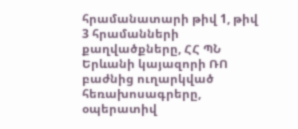հրամանատարի թիվ 1, թիվ 3 հրամանների քաղվածքները, ՀՀ ՊՆ Երևանի կայազորի ՌՈ բաժնից ուղարկված հեռախոսագրերը, օպերատիվ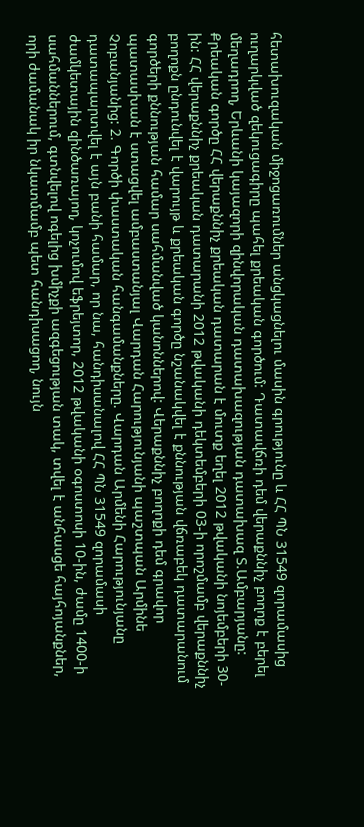հետախուզական միջոցառումներ անցկացնելու մասին գրությունը և ՀՀ ՊՆ 31549 զորամասից ուղարկված զեկուցագիրը պահել քրեական գործում: Դատավճռի դեմ վերաքննիչ բողոք է բերել մեղադրող, Երևանի կայազորի զինվորական դատախազության դատախազ Տ.Ամբարյանը: Քրեական գործը ՀՀ վերաքննիչ քրեական դատարան է մուտք եղել 2012 թվականի նոյեմբերի 30-ին: ՀՀ վերաքննիչ քրեական դատարանի 2012 թվականի դեկտեմբերի 03-ի որոշմամբ վերաքննիչ բողոքն ընդունվել է վարույթ և քրեական գործը նշանակվել է քննության վճռաբեկ դատարանում գործերի քննության համար սահմանված կանոններով: Վերաքննիչ բողոքի դեմ գրավոր պատասխան է ստացվել ամբաստանյալ Վարդան Հարությունյանի պաշտպան Արմինե Չոբանյանից: 2. Գործի փաստական հանգամանքները. Վարդան Արմենի Հարությունյանը դատապարտվել է այն բանի համար, որ նա, հանդիսանալով ՀՀ ՊՆ 31549 զորամասի ժամկետային զինծառայող, կոչումով եֆրեյտոր, 2012 թվականի օգոստոսի 10-ին, ժամը 1400-ի սահմաններում, գտնվելով ոգելից խմիչքի ազգեցության տակ, տվել է անհասցե հայհոյանքներ, որի ժամանակ իր նկատմամբ պետ հանդիսացող, նույն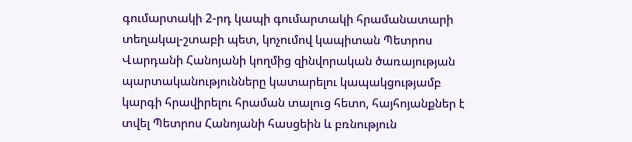գումարտակի 2-րդ կապի գումարտակի հրամանատարի տեղակալ-շտաբի պետ, կոչումով կապիտան Պետրոս Վարդանի Հանոյանի կողմից զինվորական ծառայության պարտականությունները կատարելու կապակցությամբ կարգի հրավիրելու հրաման տալուց հետո, հայհոյանքներ է տվել Պետրոս Հանոյանի հասցեին և բռնություն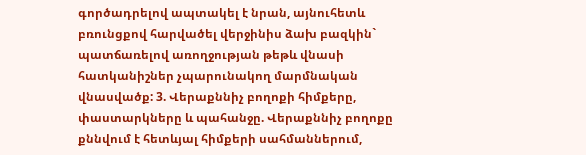գործադրելով ապտակել է նրան, այնուհետև բռունցքով հարվածել վերջինիս ձախ բազկին` պատճառելով առողջության թեթև վնասի հատկանիշներ չպարունակող մարմնական վնասվածք: 3. Վերաքննիչ բողոքի հիմքերը, փաստարկները և պահանջը. Վերաքննիչ բողոքը քննվում է հետևյալ հիմքերի սահմաններում,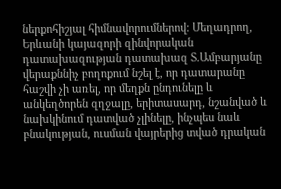ներքոհիշյալ հիմնավորումներով: Մեղադրող, Երևանի կայազորի զինվորական դատախազության դատախազ Տ.Ամբարյանը վերաքննիչ բողոքում նշել է, որ դատարանը հաշվի չի առել, որ մեղքն ընդունելը և անկեղծորեն զղջալը, երիտասարդ, նշանված և նախկինում դատված չլինելը, ինչպես նաև բնակության, ուսման վայրերից տված դրական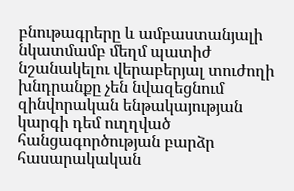բնութագրերը և ամբաստանյալի նկատմամբ մեղմ պատիժ նշանակելու վերաբերյալ տուժողի խնդրանքը չեն նվազեցնում զինվորական ենթակայության կարգի դեմ ուղղված հանցագործության բարձր հասարակական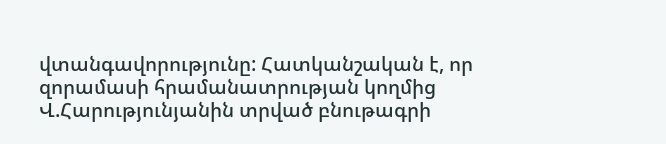վտանգավորությունը: Հատկանշական է, որ զորամասի հրամանատրության կողմից Վ.Հարությունյանին տրված բնութագրի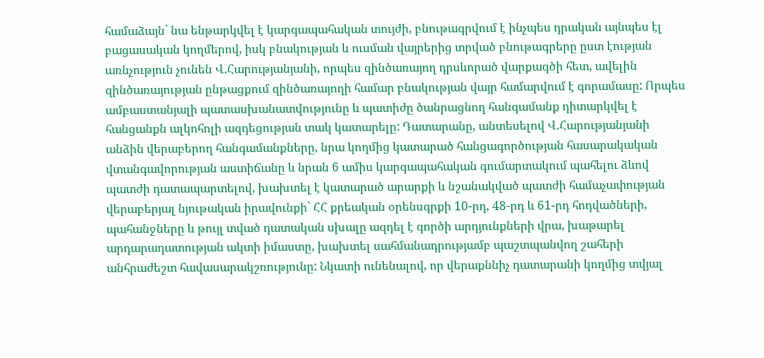համաձայն` նա ենթարկվել է կարգապահական տույժի, բնութագրվում է ինչպես դրական այնպես էլ բացասական կողմերով, իսկ բնակության և ուսման վայրերից տրված բնութագրերը ըստ էության առնչություն չունեն Վ.Հարությանյանի, որպես զինծառայող դրսևորած վարքագծի հետ, ավելին զինծառայության ընթացքում զինծառայողի համար բնակության վայր համարվում է գորամասը: Որպես ամբաստանյալի պատասխանատվությունը և պատիժը ծանրացնող հանգամանք դիտարկվել է հանցանքն ալկոհոլի ազդեցության տակ կատարելը: Դատարանը, անտեսելով Վ.Հարությանյանի անձին վերաբերող հանգամանքները, նրա կողմից կատարած հանցագործության հասարակական վտանգավորության աստիճանը և նրան 6 ամիս կարգապահական գումարտակում պահելու ձևով պատժի դատապարտելով, խախտել է կատարած արարքի և նշանակված պատժի համաչափության վերաբերյալ նյութական իրավունքի` ՀՀ քրեական օրենսգրքի 10-րդ, 48-րդ և 61-րդ հոդվածների, պահանջները և թույլ տված դատական սխալը ազդել է գործի արդյունքների վրա, խաթարել արդարադատության ակտի իմաստը, խախտել սահմանադրությամբ պաշտպանվող շահերի անհրաժեշտ հավասարակշռությունը: Նկատի ունենալով, որ վերաքննիչ դատարանի կողմից տվյալ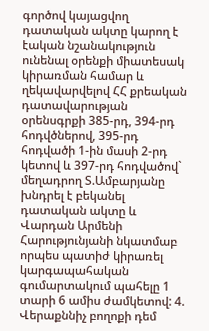գործով կայացվող դատական ակտը կարող է էական նշանակություն ունենալ օրենքի միատեսակ կիրառման համար և ղեկավարվելով ՀՀ քրեական դատավարության օրենսգրքի 385-րդ, 394-րդ հոդվծներով, 395-րդ հոդվածի 1-ին մասի 2-րդ կետով և 397-րդ հոդվածով` մեղադրող Տ.Ամբարյանը խնդրել է բեկանել դատական ակտը և Վարդան Արմենի Հարությունյանի նկատմաբ որպես պատիժ կիրառել կարգապահական գումարտակում պահելը 1 տարի 6 ամիս ժամկետով: 4. Վերաքննիչ բողոքի դեմ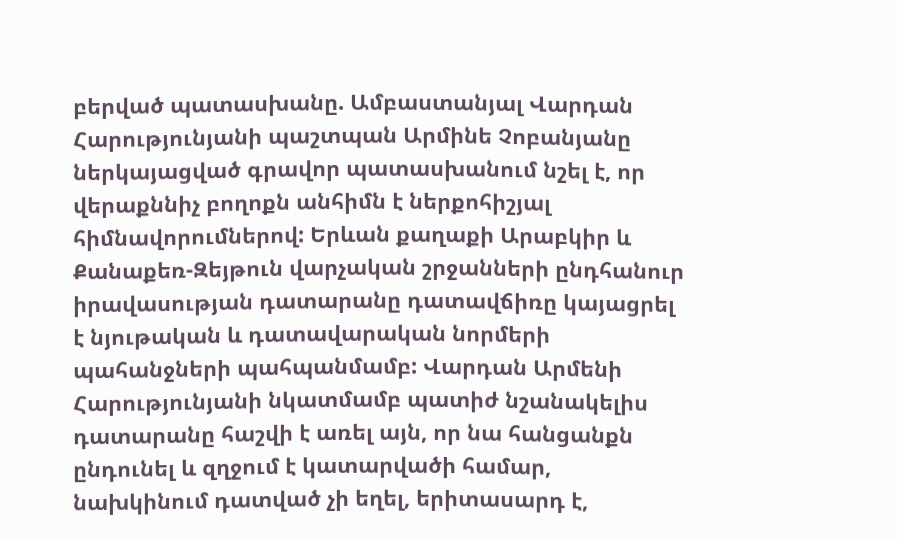բերված պատասխանը. Ամբաստանյալ Վարդան Հարությունյանի պաշտպան Արմինե Չոբանյանը ներկայացված գրավոր պատասխանում նշել է, որ վերաքննիչ բողոքն անհիմն է ներքոհիշյալ հիմնավորումներով: Երևան քաղաքի Արաբկիր և Քանաքեռ-Զեյթուն վարչական շրջանների ընդհանուր իրավասության դատարանը դատավճիռը կայացրել է նյութական և դատավարական նորմերի պահանջների պահպանմամբ: Վարդան Արմենի Հարությունյանի նկատմամբ պատիժ նշանակելիս դատարանը հաշվի է առել այն, որ նա հանցանքն ընդունել և զղջում է կատարվածի համար, նախկինում դատված չի եղել, երիտասարդ է,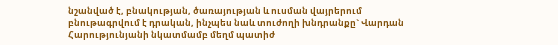նշանված է, բնակության, ծառայության և ուսման վայրերում բնութագրվում է դրական, ինչպես նաև տուժողի խնդրանքը` Վարդան Հարությունյանի նկատմամբ մեղմ պատիժ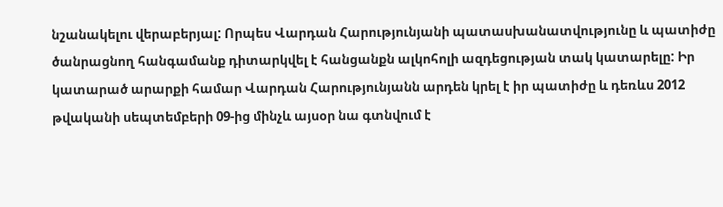նշանակելու վերաբերյալ: Որպես Վարդան Հարությունյանի պատասխանատվությունը և պատիժը ծանրացնող հանգամանք դիտարկվել է հանցանքն ալկոհոլի ազդեցության տակ կատարելը: Իր կատարած արարքի համար Վարդան Հարությունյանն արդեն կրել է իր պատիժը և դեռևս 2012 թվականի սեպտեմբերի 09-ից մինչև այսօր նա գտնվում է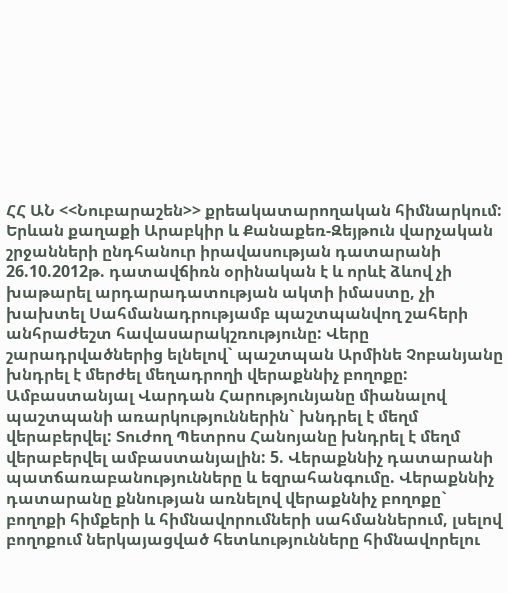ՀՀ ԱՆ <<Նուբարաշեն>> քրեակատարողական հիմնարկում: Երևան քաղաքի Արաբկիր և Քանաքեռ-Զեյթուն վարչական շրջանների ընդհանուր իրավասության դատարանի 26.10.2012թ. դատավճիռն օրինական է և որևէ ձևով չի խաթարել արդարադատության ակտի իմաստը, չի խախտել Սահմանադրությամբ պաշտպանվող շահերի անհրաժեշտ հավասարակշռությունը: Վերը շարադրվածներից ելնելով` պաշտպան Արմինե Չոբանյանը խնդրել է մերժել մեղադրողի վերաքննիչ բողոքը: Ամբաստանյալ Վարդան Հարությունյանը միանալով պաշտպանի առարկություններին` խնդրել է մեղմ վերաբերվել: Տուժող Պետրոս Հանոյանը խնդրել է մեղմ վերաբերվել ամբաստանյալին: 5. Վերաքննիչ դատարանի պատճառաբանությունները և եզրահանգումը. Վերաքննիչ դատարանը քննության առնելով վերաքննիչ բողոքը` բողոքի հիմքերի և հիմնավորումների սահմաններում, լսելով բողոքում ներկայացված հետևությունները հիմնավորելու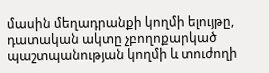մասին մեղադրանքի կողմի ելույթը, դատական ակտը չբողոքարկած պաշտպանության կողմի և տուժողի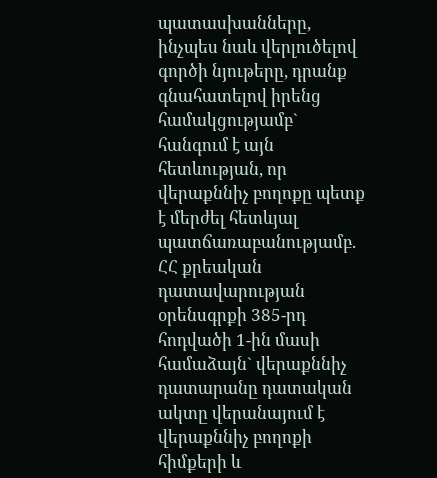պատասխանները, ինչպես նաև վերլուծելով գործի նյութերը, դրանք գնահատելով իրենց համակցությամբ` հանգում է այն հետևության, որ վերաքննիչ բողոքը պետք է մերժել հետևյալ պատճառաբանությամբ. ՀՀ քրեական դատավարության օրենսգրքի 385-րդ հոդվածի 1-ին մասի համաձայն` վերաքննիչ դատարանը դատական ակտը վերանայում է վերաքննիչ բողոքի հիմքերի և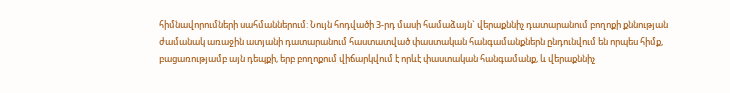հիմնավորումների սահմաններում: Նույն հոդվածի 3-րդ մասի համաձայն` վերաքննիչ դատարանում բողոքի քննության ժամանակ առաջին ատյանի դատարանում հաստատված փաստական հանգամանքներն ընդունվում են որպես հիմք, բացառությամբ այն դեպքի, երբ բողոքում վիճարկվում է որևէ փաստական հանգամանք, և վերաքննիչ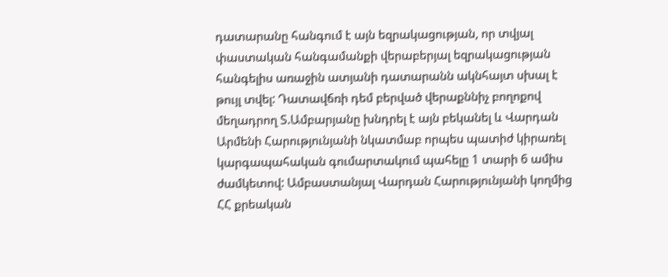դատարանը հանգում է այն եզրակացության, որ տվյալ փաստական հանգամանքի վերաբերյալ եզրակացության հանգելիս առաջին ատյանի դատարանն ակնհայտ սխալ է թույլ տվել: Դատավճռի դեմ բերված վերաքննիչ բողոքով մեղադրող Տ.Ամբարյանը խնդրել է այն բեկանել և Վարդան Արմենի Հարությունյանի նկատմաբ որպես պատիժ կիրառել կարգապահական գումարտակում պահելը 1 տարի 6 ամիս ժամկետով: Ամբաստանյալ Վարդան Հարությունյանի կողմից ՀՀ քրեական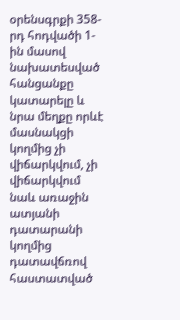օրենսգրքի 358-րդ հոդվածի 1-ին մասով նախատեսված հանցանքը կատարելը և նրա մեղքը որևէ մասնակցի կողմից չի վիճարկվում, չի վիճարկվում նաև առաջին ատյանի դատարանի կողմից դատավճռով հաստատված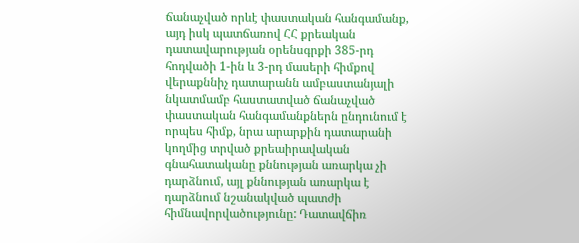ճանաչված որևէ փաստական հանգամանք, այդ իսկ պատճառով ՀՀ քրեական դատավարության օրենսգրքի 385-րդ հոդվածի 1-ին և 3-րդ մասերի հիմքով վերաքննիչ դատարանն ամբաստանյալի նկատմամբ հաստատված ճանաչված փաստական հանգամանքներն ընդունում է որպես հիմք, նրա արարքին դատարանի կողմից տրված քրեաիրավական գնահատականը քննության առարկա չի դարձնում, այլ քննության առարկա է դարձնում նշանակված պատժի հիմնավորվածությունը: Դատավճիռ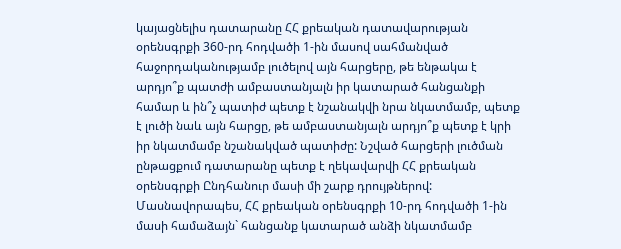կայացնելիս դատարանը ՀՀ քրեական դատավարության օրենսգրքի 360-րդ հոդվածի 1-ին մասով սահմանված հաջորդականությամբ լուծելով այն հարցերը, թե ենթակա է արդյո՞ք պատժի ամբաստանյալն իր կատարած հանցանքի համար և ին՞չ պատիժ պետք է նշանակվի նրա նկատմամբ, պետք է լուծի նաև այն հարցը, թե ամբաստանյալն արդյո՞ք պետք է կրի իր նկատմամբ նշանակված պատիժը: Նշված հարցերի լուծման ընթացքում դատարանը պետք է ղեկավարվի ՀՀ քրեական օրենսգրքի Ընդհանուր մասի մի շարք դրույթներով: Մասնավորապես, ՀՀ քրեական օրենսգրքի 10-րդ հոդվածի 1-ին մասի համաձայն` հանցանք կատարած անձի նկատմամբ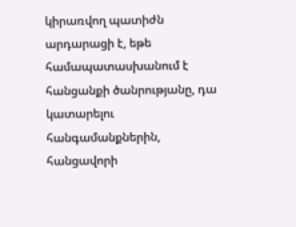կիրառվող պատիժն արդարացի է, եթե համապատասխանում է հանցանքի ծանրությանը, դա կատարելու հանգամանքներին, հանցավորի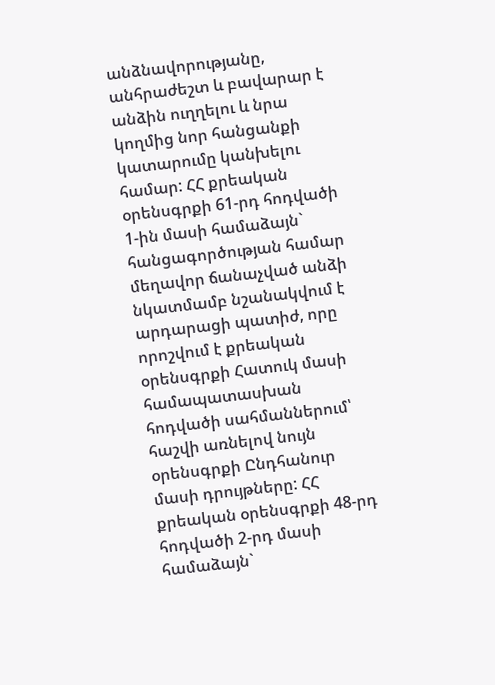անձնավորությանը, անհրաժեշտ և բավարար է անձին ուղղելու և նրա կողմից նոր հանցանքի կատարումը կանխելու համար: ՀՀ քրեական օրենսգրքի 61-րդ հոդվածի 1-ին մասի համաձայն` հանցագործության համար մեղավոր ճանաչված անձի նկատմամբ նշանակվում է արդարացի պատիժ, որը որոշվում է քրեական օրենսգրքի Հատուկ մասի համապատասխան հոդվածի սահմաններում՝ հաշվի առնելով նույն օրենսգրքի Ընդհանուր մասի դրույթները: ՀՀ քրեական օրենսգրքի 48-րդ հոդվածի 2-րդ մասի համաձայն`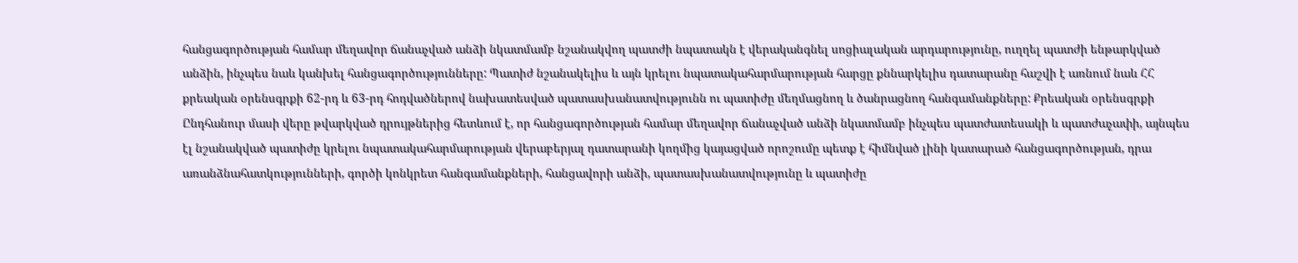հանցագործության համար մեղավոր ճանաչված անձի նկատմամբ նշանակվող պատժի նպատակն է վերականգնել սոցիալական արդարությունը, ուղղել պատժի ենթարկված անձին, ինչպես նաև կանխել հանցագործությունները: Պատիժ նշանակելիս և այն կրելու նպատակահարմարության հարցը քննարկելիս դատարանը հաշվի է առնում նաև ՀՀ քրեական օրենսգրքի 62-րդ և 63-րդ հոդվածներով նախատեսված պատասխանատվությունն ու պատիժը մեղմացնող և ծանրացնող հանգամանքները: Քրեական օրենսգրքի Ընդհանուր մասի վերը թվարկված դրույթներից հետևում է, որ հանցագործության համար մեղավոր ճանաչված անձի նկատմամբ ինչպես պատժատեսակի և պատժաչափի, այնպես էլ նշանակված պատիժը կրելու նպատակահարմարության վերաբերյալ դատարանի կողմից կայացված որոշումը պետք է հիմնված լինի կատարած հանցագործության, դրա առանձնահատկությունների, գործի կոնկրետ հանգամանքների, հանցավորի անձի, պատասխանատվությունը և պատիժը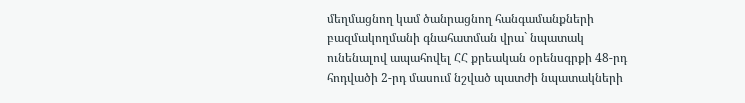մեղմացնող կամ ծանրացնող հանգամանքների բազմակողմանի գնահատման վրա` նպատակ ունենալով ապահովել ՀՀ քրեական օրենսգրքի 48-րդ հոդվածի 2-րդ մասում նշված պատժի նպատակների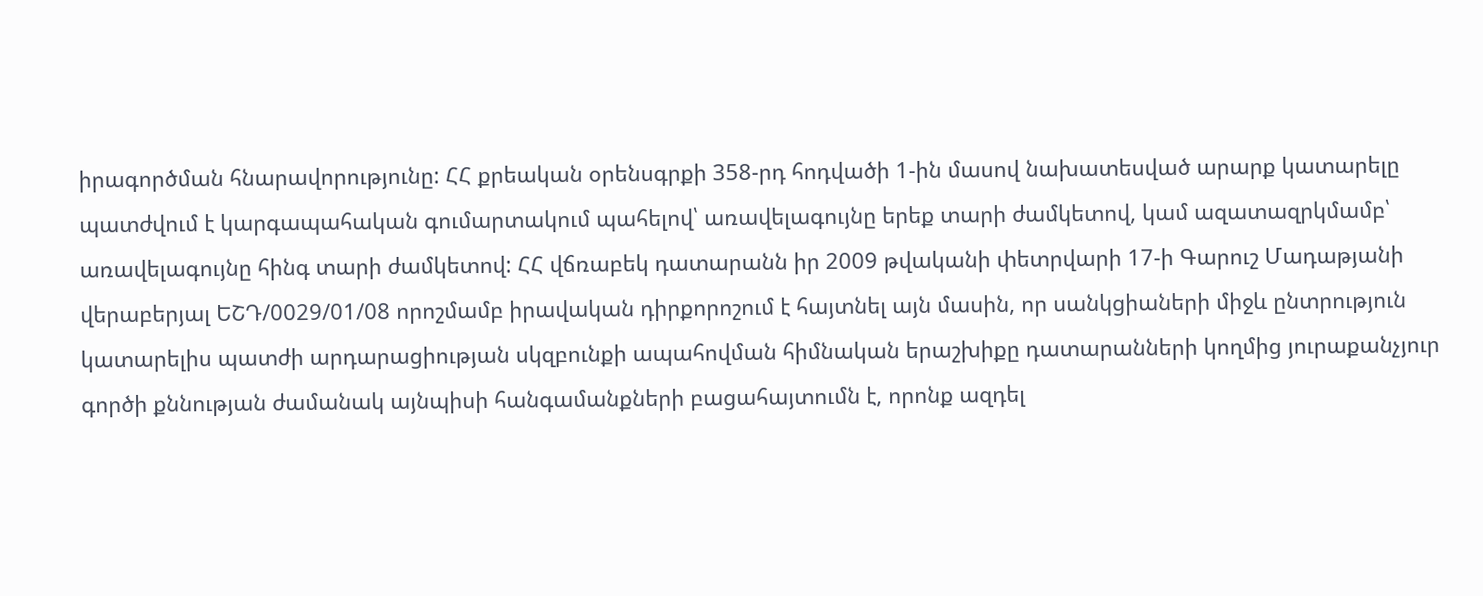իրագործման հնարավորությունը: ՀՀ քրեական օրենսգրքի 358-րդ հոդվածի 1-ին մասով նախատեսված արարք կատարելը պատժվում է կարգապահական գումարտակում պահելով՝ առավելագույնը երեք տարի ժամկետով, կամ ազատազրկմամբ՝ առավելագույնը հինգ տարի ժամկետով: ՀՀ վճռաբեկ դատարանն իր 2009 թվականի փետրվարի 17-ի Գարուշ Մադաթյանի վերաբերյալ ԵՇԴ/0029/01/08 որոշմամբ իրավական դիրքորոշում է հայտնել այն մասին, որ սանկցիաների միջև ընտրություն կատարելիս պատժի արդարացիության սկզբունքի ապահովման հիմնական երաշխիքը դատարանների կողմից յուրաքանչյուր գործի քննության ժամանակ այնպիսի հանգամանքների բացահայտումն է, որոնք ազդել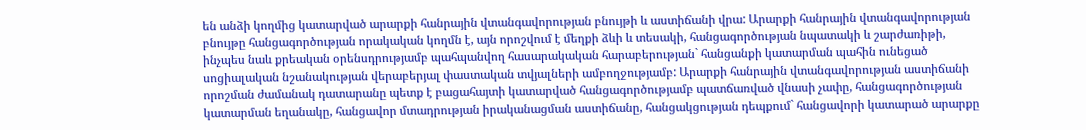են անձի կողմից կատարված արարքի հանրային վտանգավորության բնույթի և աստիճանի վրա: Արարքի հանրային վտանգավորության բնույթը հանցագործության որակական կողմն է, այն որոշվում է մեղքի ձևի և տեսակի, հանցագործության նպատակի և շարժառիթի, ինչպես նաև քրեական օրենսդրությամբ պահպանվող հասարակական հարաբերության` հանցանքի կատարման պահին ունեցած սոցիալական նշանակության վերաբերյալ փաստական տվյալների ամբողջությամբ: Արարքի հանրային վտանգավորության աստիճանի որոշման ժամանակ դատարանը պետք է բացահայտի կատարված հանցագործությամբ պատճառված վնասի չափը, հանցագործության կատարման եղանակը, հանցավոր մտադրության իրականացման աստիճանը, հանցակցության դեպքում` հանցավորի կատարած արարքը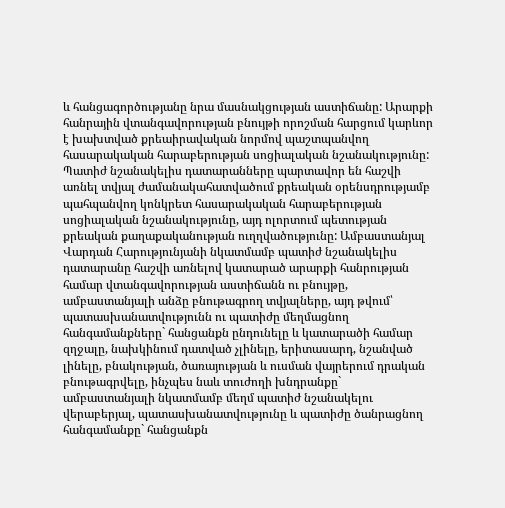և հանցագործությանը նրա մասնակցության աստիճանը: Արարքի հանրային վտանգավորության բնույթի որոշման հարցում կարևոր է խախտված քրեաիրավական նորմով պաշտպանվող հասարակական հարաբերության սոցիալական նշանակությունը: Պատիժ նշանակելիս դատարանները պարտավոր են հաշվի առնել տվյալ ժամանակահատվածում քրեական օրենսդրությամբ պահպանվող կոնկրետ հասարակական հարաբերության սոցիալական նշանակությունը, այդ ոլորտում պետության քրեական քաղաքականության ուղղվածությունը: Ամբաստանյալ Վարդան Հարությունյանի նկատմամբ պատիժ նշանակելիս դատարանը հաշվի առնելով կատարած արարքի հանրության համար վտանգավորության աստիճանն ու բնույթը, ամբաստանյալի անձը բնութագրող տվյալները, այդ թվում՝ պատասխանատվությունն ու պատիժը մեղմացնող հանգամանքները` հանցանքն ընդունելը և կատարածի համար զղջալը, նախկինում դատված չլինելը, երիտասարդ, նշանված լինելը, բնակության, ծառայության և ուսման վայրերում դրական բնութագրվելը, ինչպես նաև տուժողի խնդրանքը` ամբաստանյալի նկատմամբ մեղմ պատիժ նշանակելու վերաբերյալ, պատասխանատվությունը և պատիժը ծանրացնող հանգամանքը` հանցանքն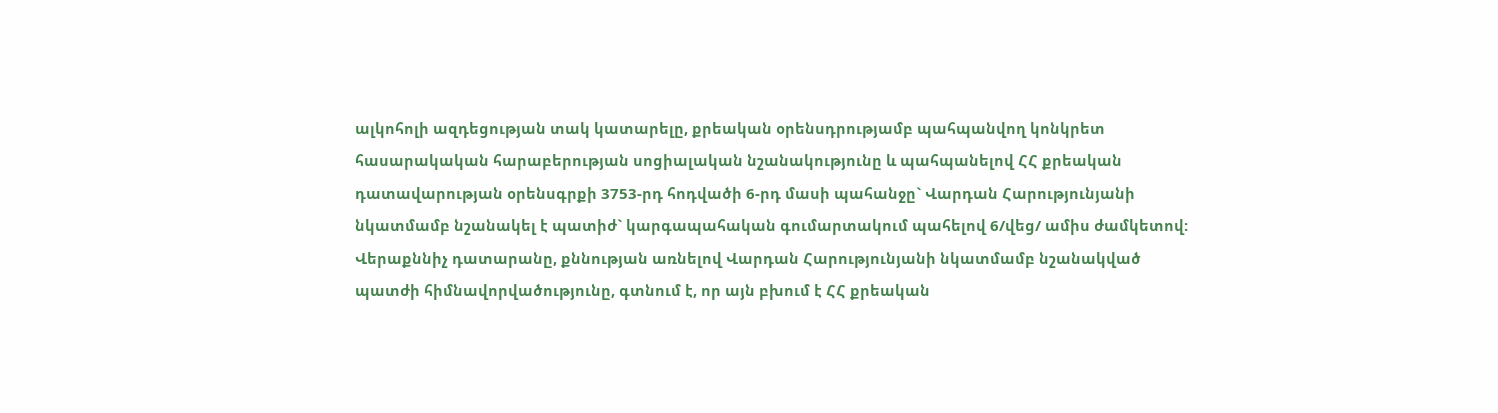ալկոհոլի ազդեցության տակ կատարելը, քրեական օրենսդրությամբ պահպանվող կոնկրետ հասարակական հարաբերության սոցիալական նշանակությունը և պահպանելով ՀՀ քրեական դատավարության օրենսգրքի 3753-րդ հոդվածի 6-րդ մասի պահանջը` Վարդան Հարությունյանի նկատմամբ նշանակել է պատիժ` կարգապահական գումարտակում պահելով 6/վեց/ ամիս ժամկետով: Վերաքննիչ դատարանը, քննության առնելով Վարդան Հարությունյանի նկատմամբ նշանակված պատժի հիմնավորվածությունը, գտնում է, որ այն բխում է ՀՀ քրեական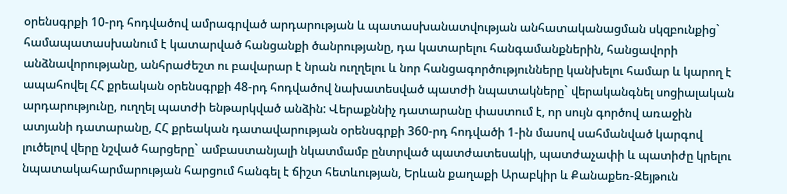օրենսգրքի 10-րդ հոդվածով ամրագրված արդարության և պատասխանատվության անհատականացման սկզբունքից` համապատասխանում է կատարված հանցանքի ծանրությանը, դա կատարելու հանգամանքներին, հանցավորի անձնավորությանը, անհրաժեշտ ու բավարար է նրան ուղղելու և նոր հանցագործությունները կանխելու համար և կարող է ապահովել ՀՀ քրեական օրենսգրքի 48-րդ հոդվածով նախատեսված պատժի նպատակները` վերականգնել սոցիալական արդարությունը, ուղղել պատժի ենթարկված անձին: Վերաքննիչ դատարանը փաստում է, որ սույն գործով առաջին ատյանի դատարանը, ՀՀ քրեական դատավարության օրենսգրքի 360-րդ հոդվածի 1-ին մասով սահմանված կարգով լուծելով վերը նշված հարցերը` ամբաստանյալի նկատմամբ ընտրված պատժատեսակի, պատժաչափի և պատիժը կրելու նպատակահարմարության հարցում հանգել է ճիշտ հետևության, Երևան քաղաքի Արաբկիր և Քանաքեռ-Զեյթուն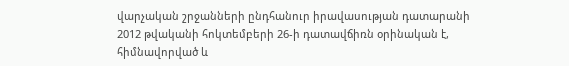վարչական շրջանների ընդհանուր իրավասության դատարանի 2012 թվականի հոկտեմբերի 26-ի դատավճիռն օրինական է, հիմնավորված և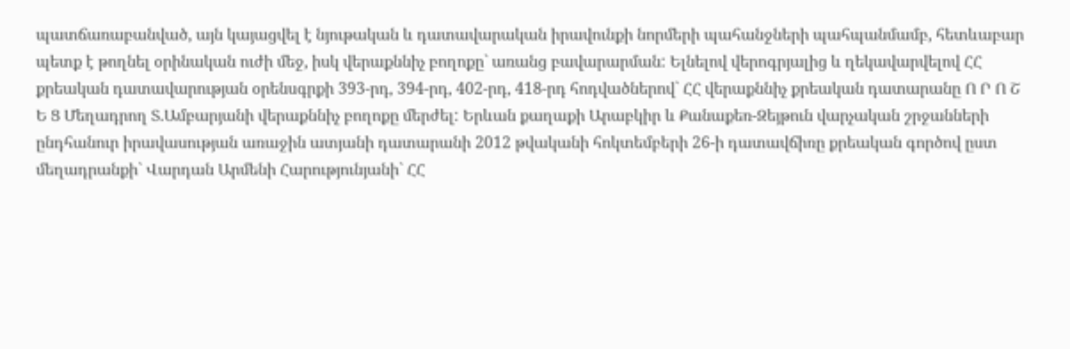պատճառաբանված, այն կայացվել է նյութական և դատավարական իրավունքի նորմերի պահանջների պահպանմամբ, հետևաբար պետք է թողնել օրինական ուժի մեջ, իսկ վերաքննիչ բողոքը` առանց բավարարման: Ելնելով վերոգրյալից և ղեկավարվելով ՀՀ քրեական դատավարության օրենսգրքի 393-րդ, 394-րդ, 402-րդ, 418-րդ հոդվածներով` ՀՀ վերաքննիչ քրեական դատարանը Ո Ր Ո Շ Ե Ց Մեղադրող Տ.Ամբարյանի վերաքննիչ բողոքը մերժել: Երևան քաղաքի Արաբկիր և Քանաքեռ-Զեյթուն վարչական շրջանների ընդհանուր իրավասության առաջին ատյանի դատարանի 2012 թվականի հոկտեմբերի 26-ի դատավճիռը քրեական գործով ըստ մեղադրանքի` Վարդան Արմենի Հարությունյանի` ՀՀ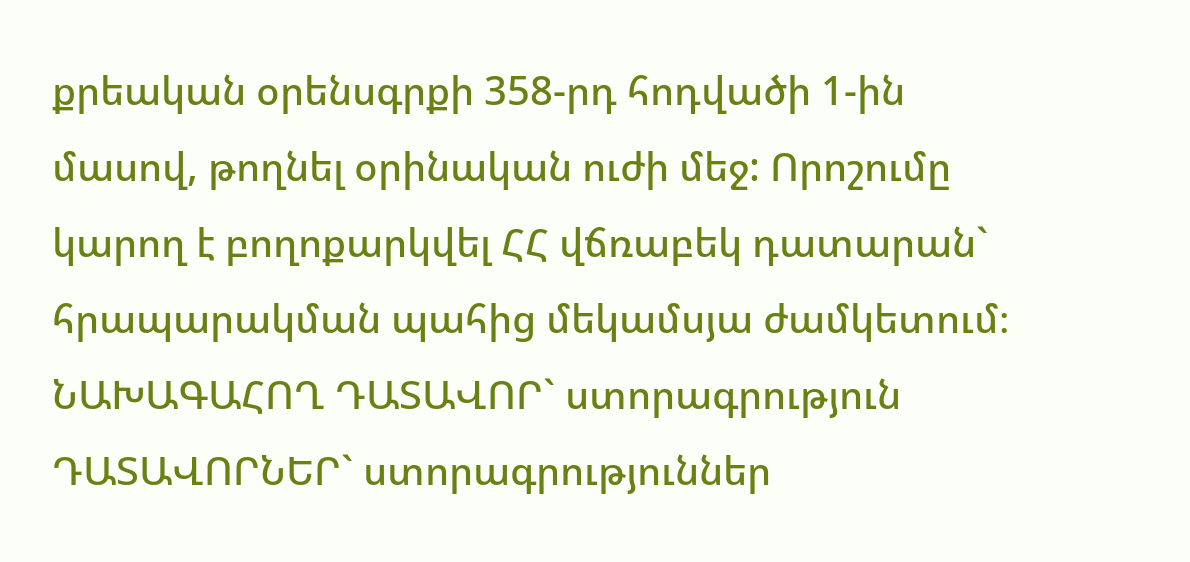քրեական օրենսգրքի 358-րդ հոդվածի 1-ին մասով, թողնել օրինական ուժի մեջ: Որոշումը կարող է բողոքարկվել ՀՀ վճռաբեկ դատարան` հրապարակման պահից մեկամսյա ժամկետում։ ՆԱԽԱԳԱՀՈՂ ԴԱՏԱՎՈՐ` ստորագրություն ԴԱՏԱՎՈՐՆԵՐ` ստորագրություններ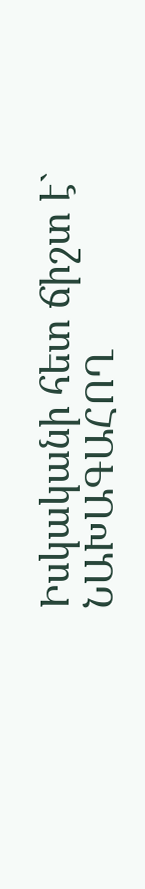Իսկականի հետ ճիշտ է` ՆԱԽԱԳԱՀՈՂ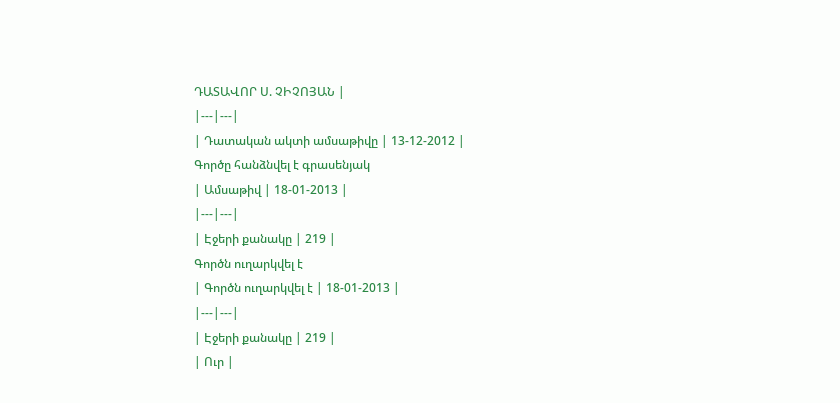ԴԱՏԱՎՈՐ Ս. ՉԻՉՈՅԱՆ |
|---|---|
| Դատական ակտի ամսաթիվը | 13-12-2012 |
Գործը հանձնվել է գրասենյակ
| Ամսաթիվ | 18-01-2013 |
|---|---|
| Էջերի քանակը | 219 |
Գործն ուղարկվել է
| Գործն ուղարկվել է | 18-01-2013 |
|---|---|
| Էջերի քանակը | 219 |
| Ուր |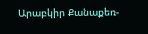Արաբկիր Քանաքեռ-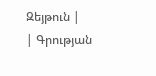Զեյթուն |
| Գրության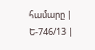համարը | Ե-746/13 |